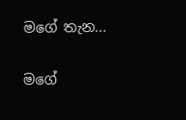මගේ තැන...

මගේ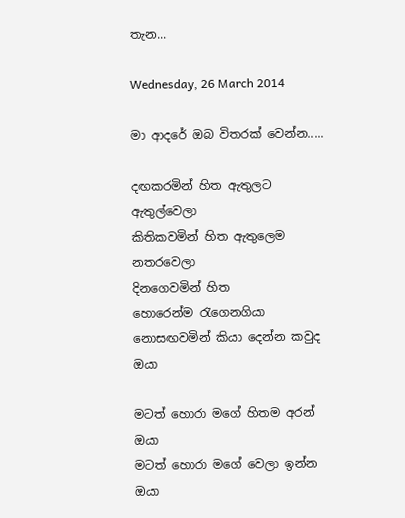තැන...

Wednesday, 26 March 2014

මා ආදරේ ඔබ විතරක් වෙන්න.....

දඟකරමින් හිත ඇතුලට ඇතුල්වෙලා
කිතිකවමින් හිත ඇතුලෙම නතරවෙලා
දිනගෙවමින් හිත හොරෙන්ම ‍රැගෙනගියා
නොසඟවමින් කියා දෙන්න කවුද ඔයා

මටත් හොරා මගේ හිතම අරන් ඔයා
මටත් හොරා මගේ වෙලා ඉන්න ඔයා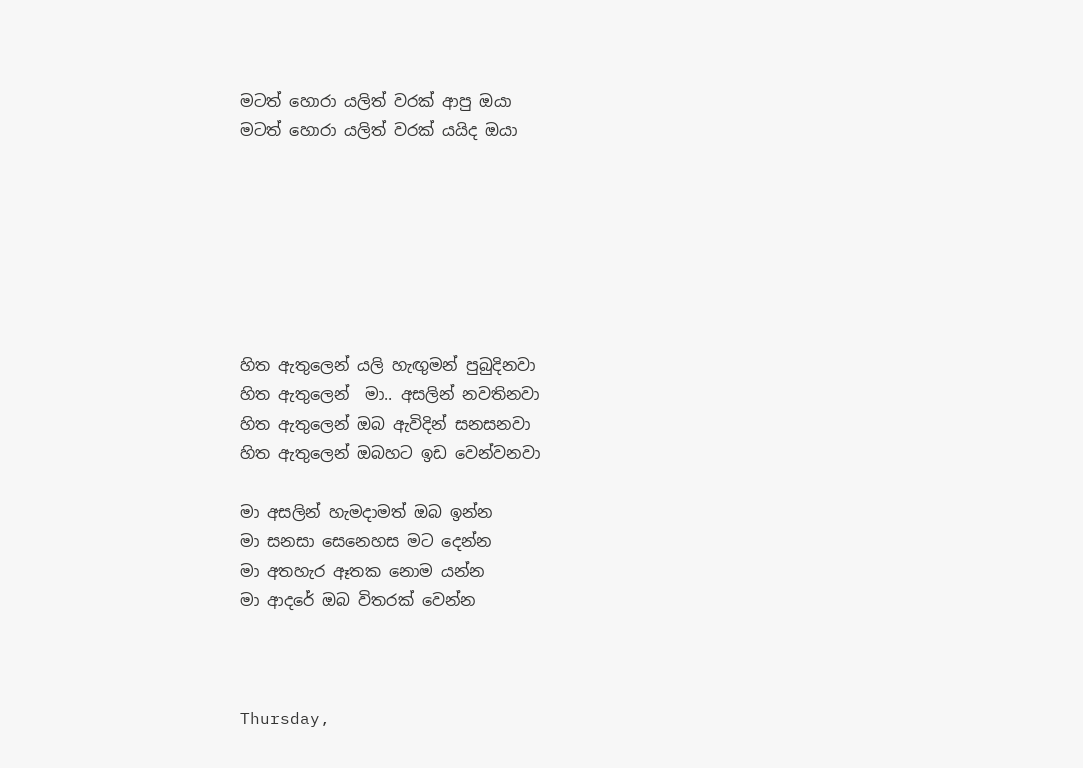මටත් හොරා යලිත් වරක් ආපු ඔයා
මටත් හොරා යලිත් වරක් යයිද ඔයා







හිත ඇතුලෙන් යලි හැඟුමන් පුබුදිනවා
හිත ඇතුලෙන්  මා.. අසලින් නවතිනවා
හිත ඇතුලෙන් ඔබ ඇවිදින් සනසනවා
හිත ඇතුලෙන් ඔබහට ඉඩ වෙන්වනවා

මා අසලින් හැමදාමත් ඔබ ඉන්න
මා සනසා සෙනෙහස මට දෙන්න
මා අතහැර ඈතක නොම යන්න
මා ආදරේ ඔබ විතරක් වෙන්න



Thursday,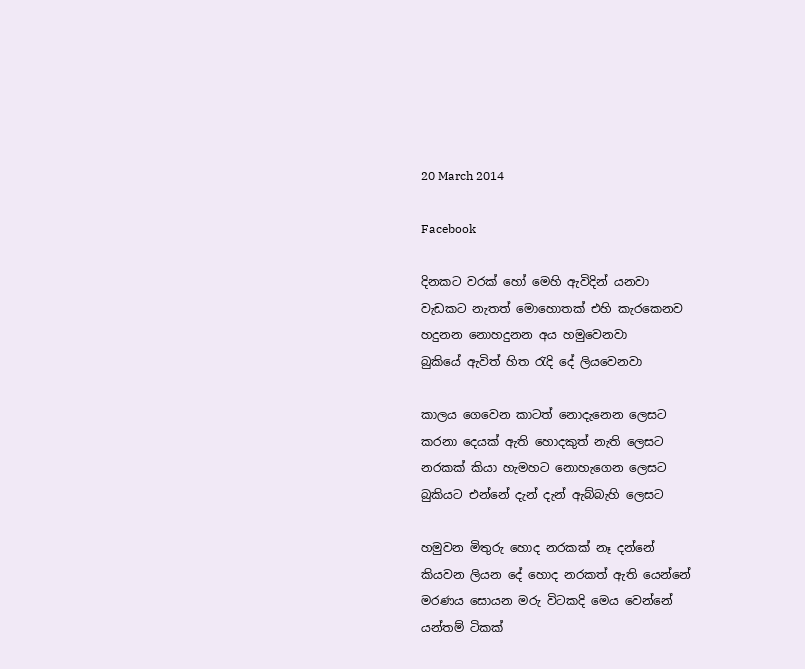20 March 2014

Facebook

දිනකට වරක් හෝ මෙහි ඇවිදින් යනවා
වැඩකට නැතත් මොහොතක් එහි කැරකෙනව
හදුනන නොහදුනන අය හමුවෙනවා
බුකියේ ඇවිත් හිත ‍රැදි දේ ලියවෙනවා

කාලය ගෙවෙන කාටත් නොදැනෙන ලෙසට
කරනා දෙයක් ඇති හොදකුත් නැති ලෙසට
නරකක් කියා හැමහට නොහැගෙන ලෙසට
බුකියට එන්නේ දැන් දැන් ඇබ්බැහි ලෙසට

හමුවන මිතුරු හොද නරකක් නෑ දන්නේ
කියවන ලියන දේ හොද නරකත් ඇති යෙන්නේ
මරණය සොයන මරු විටකදි මෙය වෙන්නේ
යන්තම් ටිකක්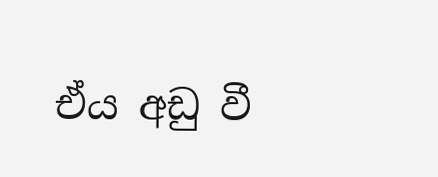ඒය අඩු වී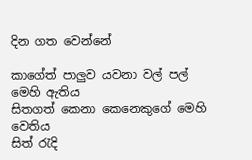දින ගත වෙන්නේ

කාගේත් පාලුව යවනා වල් පල් මෙහි ඇතිය
සිතගත් කෙනා කෙනෙකුගේ මෙහි වෙතිය
සිත් ‍රැදි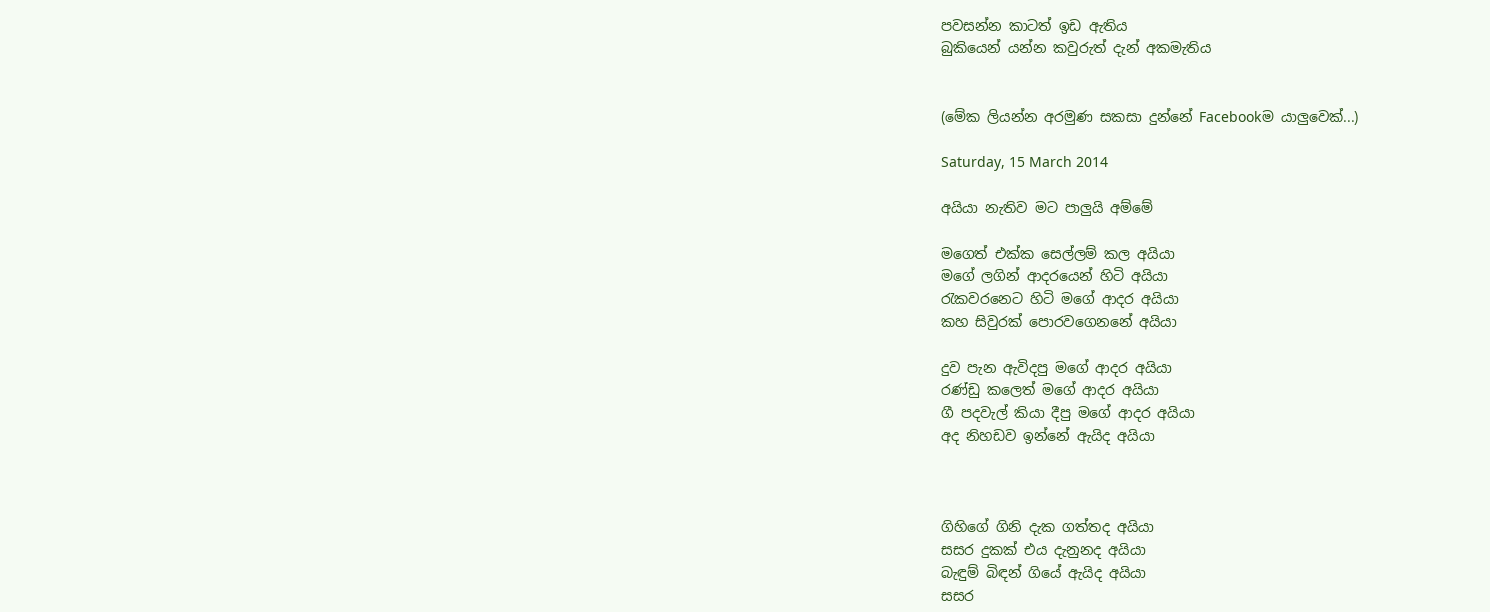පවසන්න කාටත් ඉඩ ඇතිය
බුකියෙන් යන්න කවුරුත් දැන් අකමැතිය


(මේක ලියන්න අරමුණ සකසා දුන්නේ Facebookම යාලුවෙක්...)

Saturday, 15 March 2014

අයියා නැතිව මට පාලුයි අම්මේ

මගෙත් එක්ක සෙල්ලම් කල අයියා
මගේ ලගින් ආදරයෙන් හිටි අයියා
රැකවරනෙට හිටි මගේ ආදර අයියා
කහ සිවුරක් පොරවගෙනනේ අයියා

දුව පැන ඇවිදපු මගේ ආදර අයියා
රණ්ඩු කලෙත් මගේ ආදර අයියා
ගී පදවැල් කියා දීපු මගේ ආදර අයියා
අද නිහඩව ඉන්නේ ඇයිද අයියා



ගිහිගේ ගිනි දැක ගත්තද අයියා
සසර දුකක් එය දැනුනද අයියා
බැඳුම් බිඳන් ගියේ ඇයිද අයියා
සසර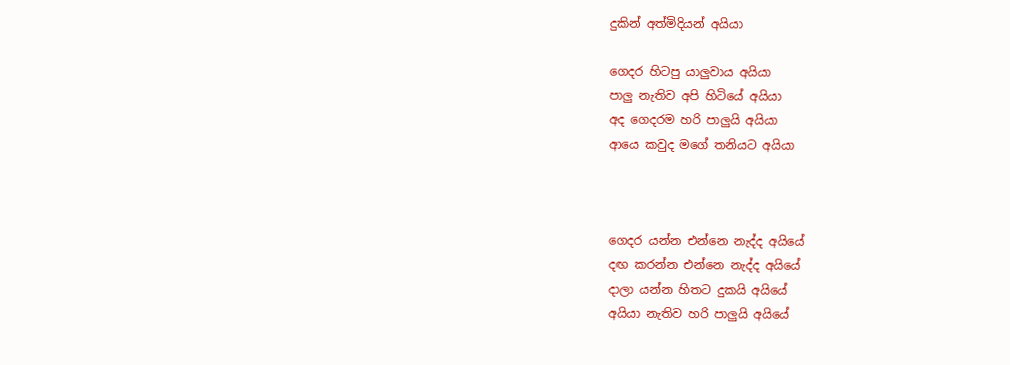දුකින් අත්මිදියන් අයියා

ගෙදර හිටපු යාලුවාය අයියා
පාලු නැතිව අපි හිටියේ අයියා
අද ගෙදරම හරි පාලුයි අයියා
ආයෙ කවුද මගේ තනියට අයියා



ගෙදර යන්න එන්නෙ නැද්ද අයියේ
දඟ කරන්න එන්නෙ නැද්ද අයියේ
දාලා යන්න හිතට දුකයි අයියේ
අයියා නැතිව හරි පාලුයි අයියේ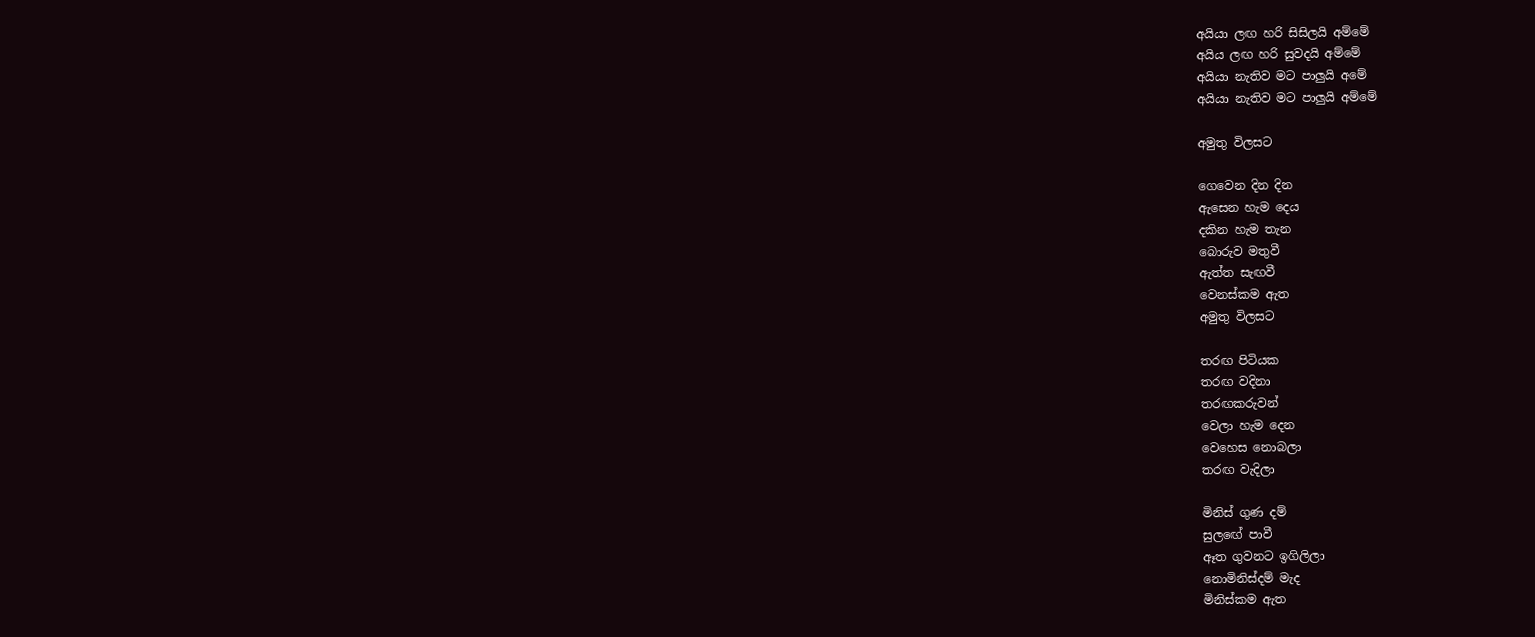අයියා ලඟ හරි සිසිලයි අම්මේ
අයිය ලඟ හරි සුවදයි අම්මේ
අයියා නැතිව මට පාලුයි අමේ
අයියා නැතිව මට පාලුයි අම්මේ

අමුතු විලසට

ගෙවෙන දින දින
ඇසෙන හැම දෙය
දකින හැම තැන
බොරුව මතුවී
ඇත්ත සැඟවී
වෙනස්කම ඇත
අමුතු විලසට

තරඟ පිටියක
තරඟ වදිනා
තරඟකරුවන්
වෙලා හැම දෙන
වෙහෙස නොබලා
තරඟ වැදිලා

මිනිස් ගුණ දම්
සුලඟේ පාවී
ඈත ගුවනට ඉගිලිලා
නොමිනිස්දම් මැද
මිනිස්කම ඇත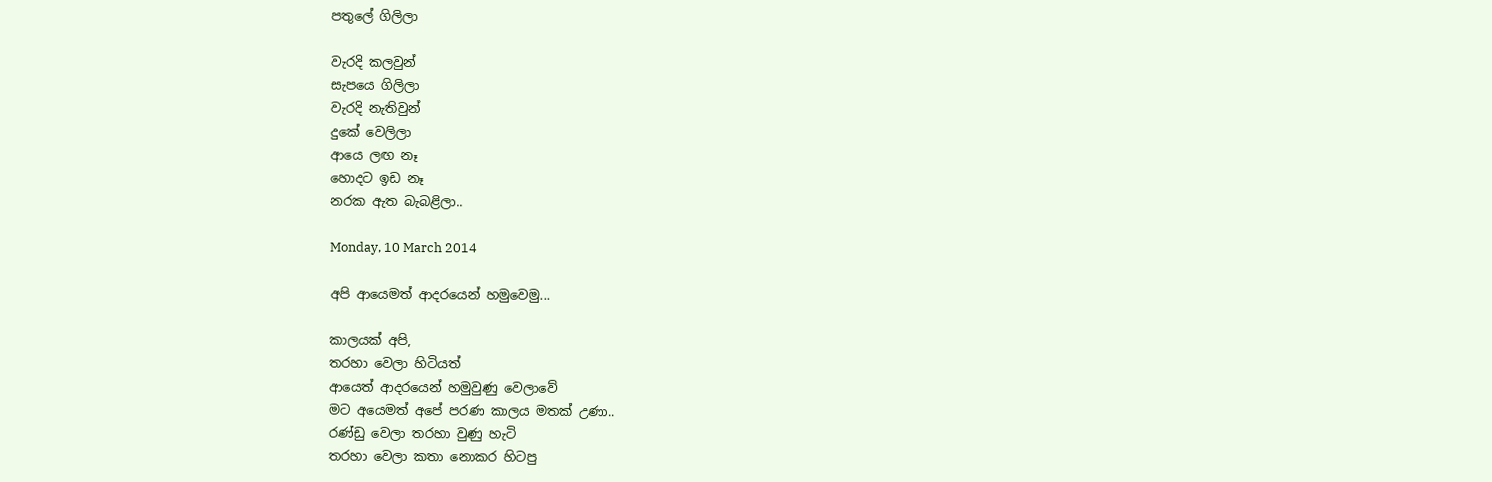පතුලේ ගිලිලා

වැරදි කලවුන්
සැපයෙ ගිලිලා
වැරදි නැතිවුන්
දුකේ වෙලිලා
ආයෙ ලඟ නෑ
හොදට ඉඩ නෑ
නරක ඇත බැබළිලා..

Monday, 10 March 2014

අපි ආයෙමත් ආදරයෙන් හමුවෙමු...

කාලයක් අපි,
තරහා වෙලා හිටියත්
ආයෙත් ආදරයෙන් හමුවුණු වෙලාවේ
මට අයෙමත් අපේ පරණ කාලය මතක් උණා..
රණ්ඩු වෙලා තරහා වුණු හැටි
තරහා වෙලා කතා නොකර හිටපු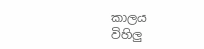කාලය
විහිලු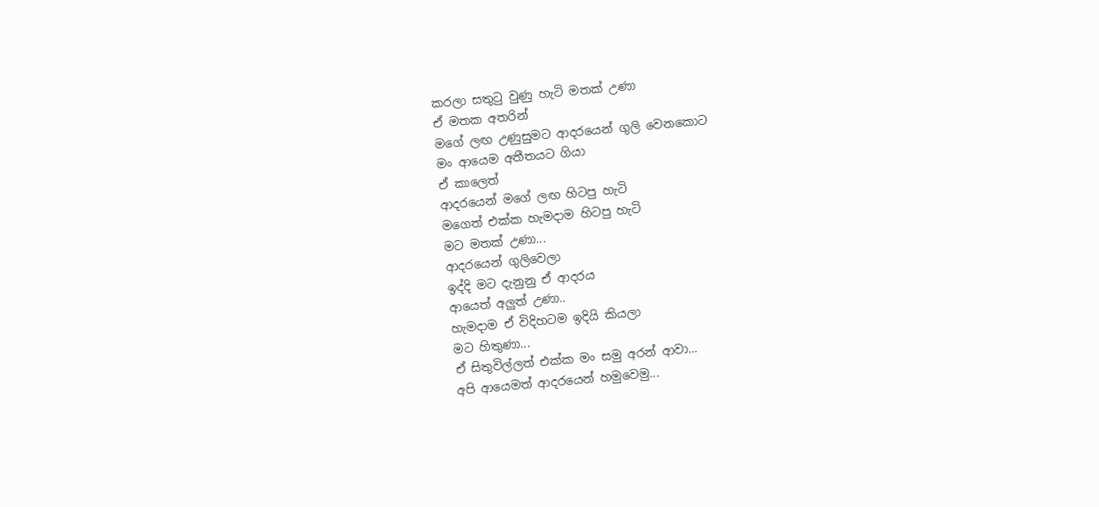කරලා සතු‍ටු වුණු හැටි මතක් උණා
ඒ මතක අතරින්
මගේ ලඟ උණුසුමට ආදරයෙන් ගුලි වෙනකොට
මං ආයෙම අතීතයට ගියා
ඒ කාලෙත්
ආදරයෙන් මගේ ලඟ හිටපු හැටි
මගෙත් එක්ක හැමදාම හිටපු හැටි
මට මතක් උණා...
ආදරයෙන් ගුලිවෙලා
ඉද්දි මට දැනුනු ඒ ආදරය
ආයෙත් අලුත් උණා..
හැමදාම ඒ විදිහටම ඉදියි කියලා
මට හිතුණා...
ඒ සිතුවිල්ලත් එක්ක මං සමු අරන් ආවා...
අපි ආයෙමත් ආදරයෙන් හමුවෙමු...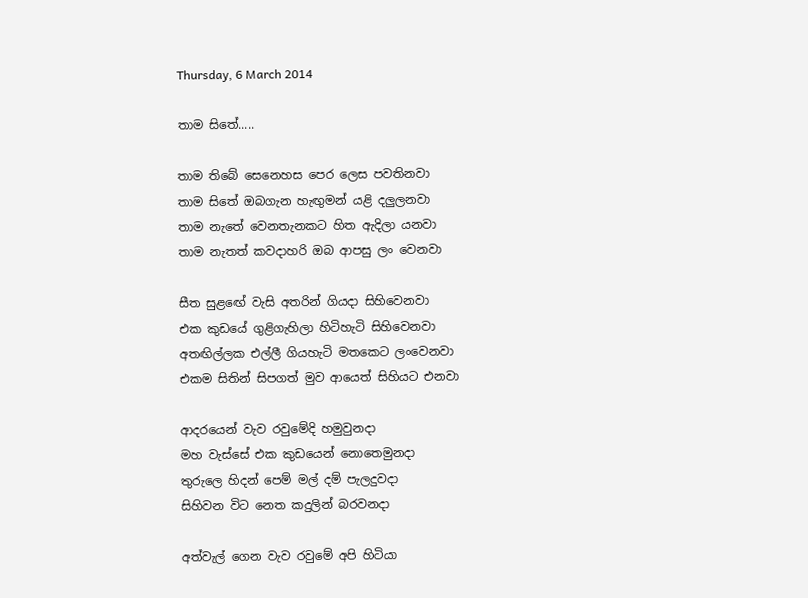Thursday, 6 March 2014

තාම සිතේ.....

තාම තිබේ සෙනෙහස පෙර ලෙස පවතිනවා
තාම සිතේ ඔබගැන හැඟුමන් යළි දලුලනවා
තාම නැතේ වෙනතැනකට හිත ඇදිලා යනවා
තාම නැතත් කවදාහරි ඔබ ආපසු ලං වෙනවා

සීත සුළඟේ වැසි අතරින් ගියදා සිහිවෙනවා
එක කුඩයේ ගුළිගැහිලා හිටිහැටි සිහිවෙනවා
අතඟිල්ලක එල්ලී ගියහැටි මතකෙට ලංවෙනවා
එකම සිතින් සිපගත් මුව ආයෙත් සිහියට එනවා

ආදරයෙන් වැව රවුමේදි හමුවුනදා
මහ වැස්සේ එක කුඩයෙන් නොතෙමුනදා
තුරුලෙ හිදන් පෙම් මල් දම් පැලදුවදා
සිහිවන විට නෙත කදුලින් බරවනදා

අත්වැල් ගෙන වැව රවුමේ අපි හිටියා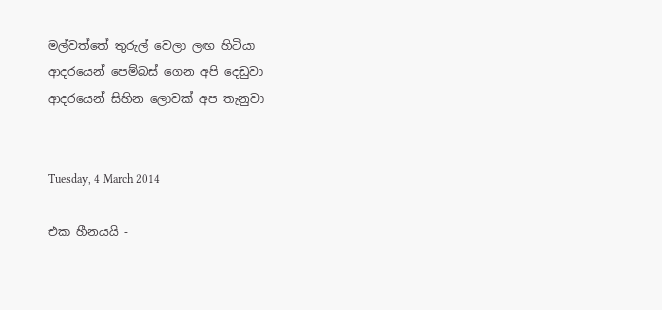මල්වත්තේ තුරුල් වෙලා ලඟ හිටියා
ආදරයෙන් පෙම්බස් ගෙන අපි දෙඩුවා
ආදරයෙන් සිහින ලොවක් අප තැනුවා


Tuesday, 4 March 2014

එක හීනයයි -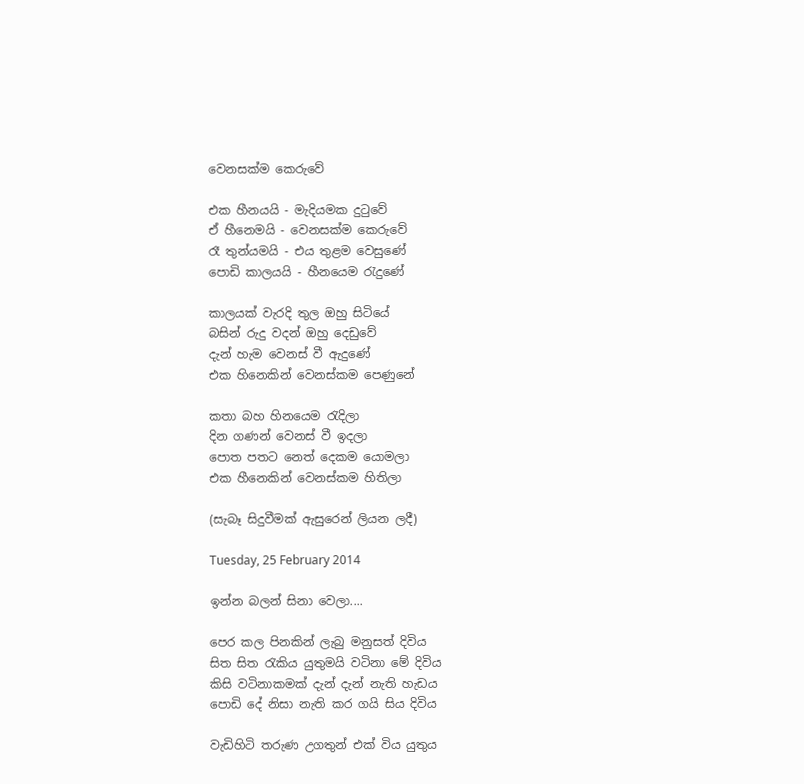වෙනසක්ම කෙරුවේ

එක හීනයයි - මැදියමක දු‍ටුවේ
ඒ හීනෙමයි - වෙනසක්ම කෙරුවේ
රෑ තුන්යමයි - එය තුළම වෙසුණේ
පොඩි කාලයයි - හීනයෙම ‍රැදුණේ

කාලයක් වැරදි තුල ඔහු සිටියේ
බසින් රුදු වදන් ඔහු දෙඩුවේ
දැන් හැම වෙනස් වී ඇදුණේ
එක හිනෙකින් වෙනස්කම පෙණුනේ

කතා බහ හිනයෙම ‍රැදිලා
දින ගණන් වෙනස් වී ඉදලා
පොත පතට නෙත් දෙකම යොමලා
එක හීනෙකින් වෙනස්කම හිතිලා

(සැබෑ සිදුවීමක් ඇසුරෙන් ලියන ලදී)

Tuesday, 25 February 2014

ඉන්න බලන් සිනා වෙලා....

පෙර කල පිනකින් ලැබු මනුසත් දිවිය
සිත සිත ‍රැකිය යුතුමයි වටිනා මේ දිවිය
කිසි වටිනාකමක් දැන් දැන් නැති හැඩය
පොඩි දේ නිසා නැති කර ගයි සිය දිවිය

වැඩිහිටි තරුණ උගතුන් එක් විය යුතුය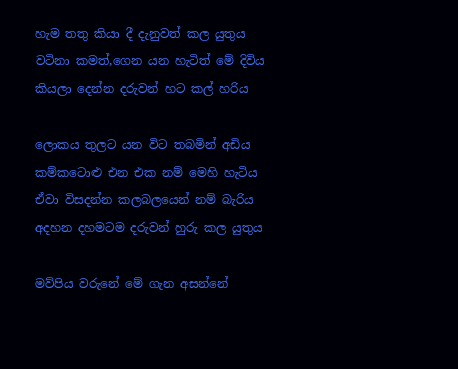හැම තතු කියා දී දැනුවත් කල යුතුය
වටිනා කමත්,ගෙන යන හැටිත් මේ දිවිය
කියලා දෙන්න දරුවන් හට කල් හරිය

ලොකය තුලට යන විට තබමින් අඩිය
කම්කටොළු එන එක නම් මෙහි හැටිය
ඒවා විසදන්න කලබලයෙන් නම් බැරිය
අදහන දහමටම දරුවන් හුරු කල යුතුය

මව්පිය වරුනේ මේ ගැන අසන්නේ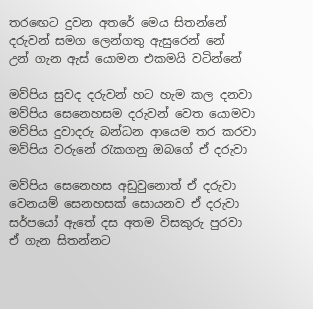තර‍ඟෙට දුවන අතරේ මෙය සිතන්නේ
දරුවන් සමග ලෙන්ගතු ඇසුරෙන් නේ
උන් ගැන ඇස් යොමන එකමයි වටින්නේ

මව්පිය සුවද දරුවන් හට හැම කල දනවා
මව්පිය සෙනෙහසම දරුවන් වෙත යොමවා
මව්පිය දුවාදරු බන්ධන ආයෙම තර කරවා
මව්පිය වරුනේ ‍රැකගනු ඔබගේ ඒ දරුවා

මව්පිය සෙනෙහස අඩුවුනොත් ඒ දරුවා
වෙනයම් සෙනහසක් සොයනව ඒ දරුවා
සර්පයෝ ඇතේ දස අතම විසකුරු පුරවා
ඒ ගැන සිතන්නට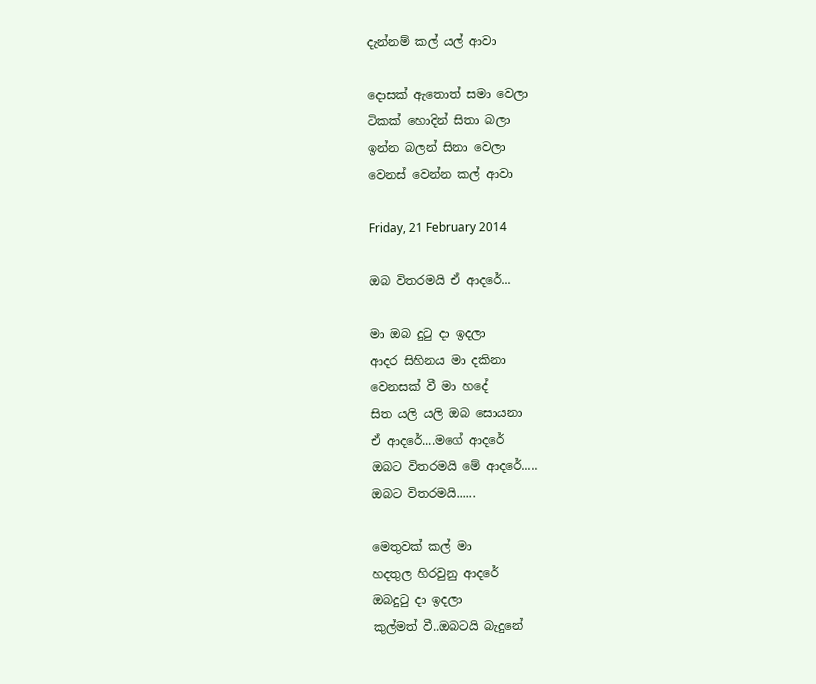දැන්නම් කල් යල් ආවා

දොසක් ඇතොත් සමා වෙලා
ටිකක් හොදින් සිතා බලා
ඉන්න බලන් සිනා වෙලා
වෙනස් වෙන්න කල් ආවා

Friday, 21 February 2014

ඔබ විතරමයි ඒ ආදරේ...

මා ඔබ දු‍ටු දා ඉදලා
ආදර සිහිනය මා දකිනා
වෙනසක් වී මා හදේ
සිත යලි යලි ඔබ සොයනා
ඒ ආදරේ....මගේ ආදරේ
ඔබට විතරමයි මේ ආදරේ.....
ඔබට විතරමයි......

මෙතුවක් කල් මා
හදතුල හිරවුනු ආදරේ
ඔබදු‍ටු දා ඉදලා
කුල්මත් වී..ඔබටයි බැදුනේ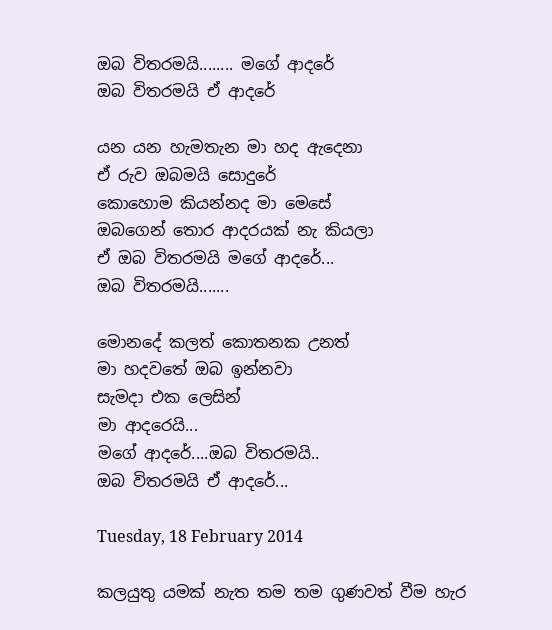ඔබ විතරමයි........ මගේ ආදරේ
ඔබ විතරමයි ඒ ආදරේ

යන යන හැමතැන මා හද ඇදෙනා
ඒ රුව ඔබමයි සොදුරේ
කොහොම කියන්නද මා මෙසේ
ඔබගෙන් තොර ආදරයක් නැ කියලා
ඒ ඔබ විතරමයි මගේ ආදරේ...
ඔබ විතරමයි.......

මොනදේ කලත් කොතනක උනත්
මා හදවතේ ඔබ ඉන්නවා
සැමදා එක ලෙසින්
මා ආදරෙයි...
මගේ ආදරේ....ඔබ විතරමයි..
ඔබ විතරමයි ඒ ආදරේ...

Tuesday, 18 February 2014

කලයුතු යමක් නැත තම තම ගුණවත් වීම හැර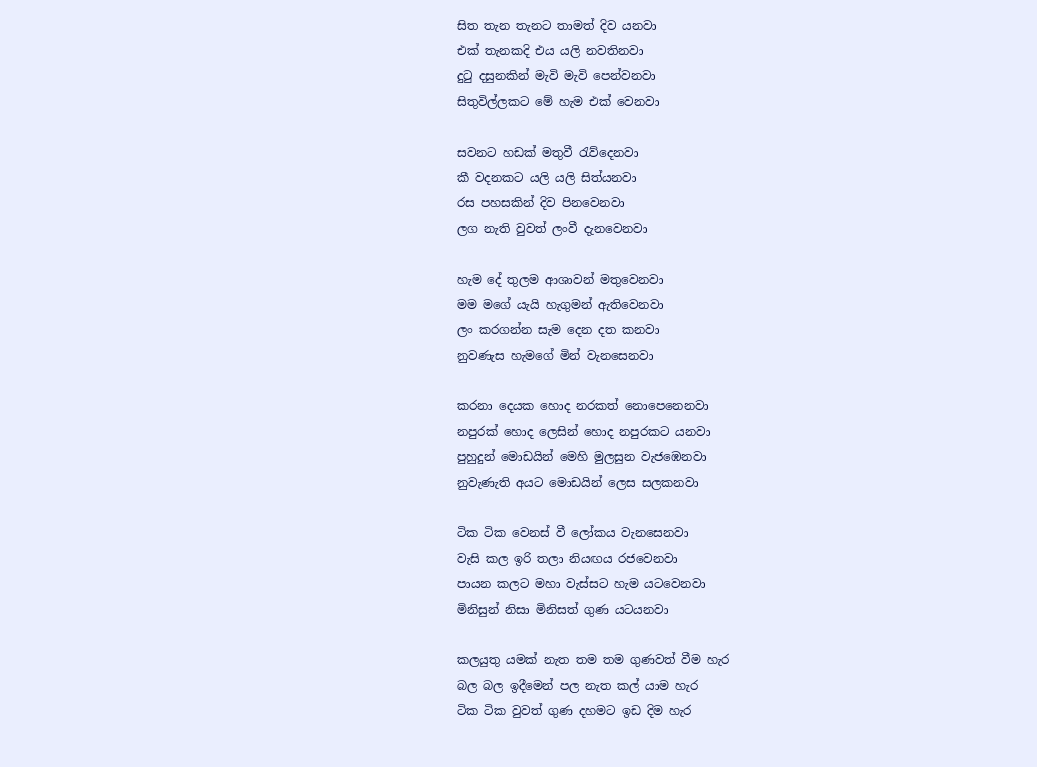සිත තැන තැනට තාමත් දිව යනවා
එක් තැනකදි එය යලි නවතිනවා
දු‍ටු දසුනකින් මැවි මැවි පෙන්වනවා
සිතුවිල්ලකට මේ හැම එක් වෙනවා

සවනට හඩක් මතුවී ‍රැව්දෙනවා
කී වදනකට යලි යලි සිත්යනවා
රස පහසකින් දිව පිනවෙනවා
ලග නැති වුවත් ලංවී දැනවෙනවා

හැම දේ තුලම ආශාවන් මතුවෙනවා
මම මගේ යැයි හැගුමන් ඇතිවෙනවා
ලං කරගන්න සැම දෙන දත කනවා
නුවණැස හැමගේ මින් වැනසෙනවා

කරනා දෙයක හොද නරකත් නොපෙනෙනවා
නපුරක් හොද ලෙසින් හොද නපුරකට යනවා
පුහුදුන් මොඩයින් මෙහි මුලසුන වැජඹෙනවා
නුවැණැති අයට මොඩයින් ලෙස සලකනවා

ටික ටික වෙනස් වී ලෝකය වැනසෙනවා
වැසි කල ඉරි තලා නියඟය රජවෙනවා
පායන කලට මහා වැස්සට හැම යටවෙනවා
මිනිසුන් නිසා මිනිසත් ගුණ යටයනවා

කලයුතු යමක් නැත තම තම ගුණවත් වීම හැර
බල බල ඉදීමෙන් පල නැත කල් යාම හැර
ටික ටික වුවත් ගුණ දහමට ඉඩ දිම හැර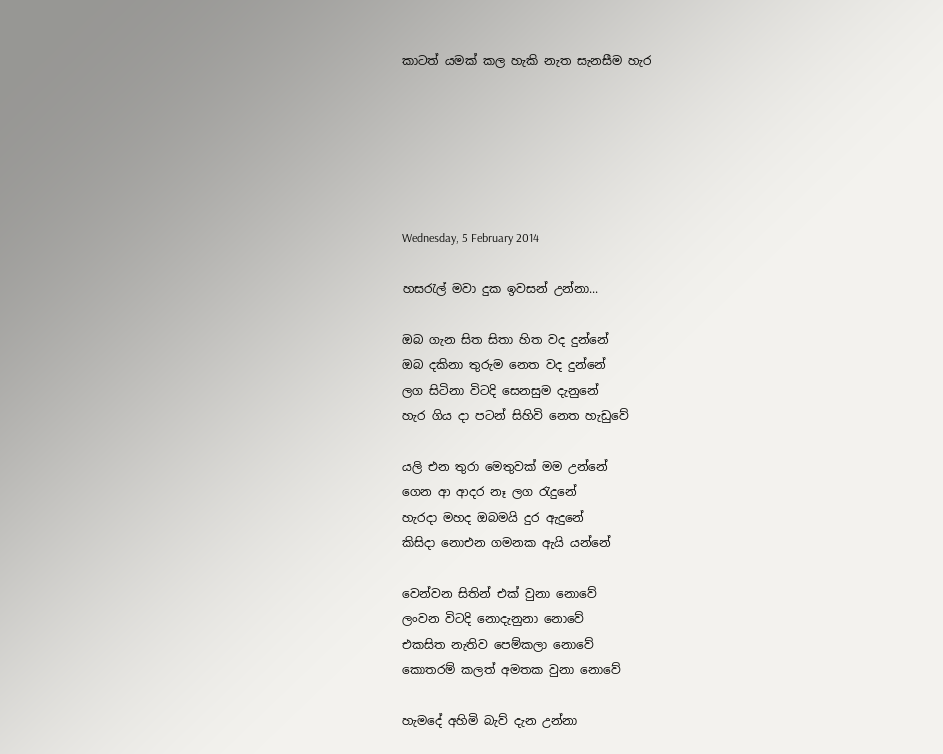කාටත් යමක් කල හැකි නැත සැනසීම හැර






Wednesday, 5 February 2014

හසරැල් මවා දුක ඉවසන් උන්නා...

ඔබ ගැන සිත සිතා හිත වද දුන්නේ
ඔබ දකිනා තුරුම නෙත වද දුන්නේ
ලග සිටිනා විටදි සෙනසුම දැනුනේ
හැර ගිය දා පටන් සිහිවි නෙත හැඩුවේ

යලි එන තුරා මෙතුවක් මම උන්නේ
ගෙන ආ ආදර නෑ ලග රැදුනේ
හැරදා මහද ඔබමයි දුර ඇදුනේ
කිසිදා නොඑන ගමනක ඇයි යන්නේ

වෙන්වන සිතින් එක් වුනා නොවේ
ලංවන විටදි නොදැනුනා නොවේ
එකසිත නැතිව පෙම්කලා නොවේ
කොතරම් කලත් අමතක වුනා නොවේ

හැමදේ අහිමි බැව් දැන උන්නා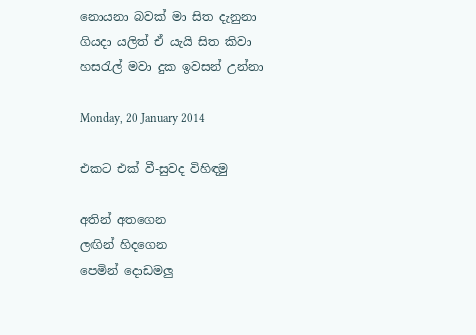නොයනා බවක් මා සිත දැනුනා
ගියදා යලිත් ඒ යැයි සිත කිවා
හසරැල් මවා දුක ඉවසන් උන්නා

Monday, 20 January 2014

එකට එක් වී-සුවද විහිඳමු

අතින් අතගෙන
ලඟින් හිදගෙන
පෙමින් දොඩමලු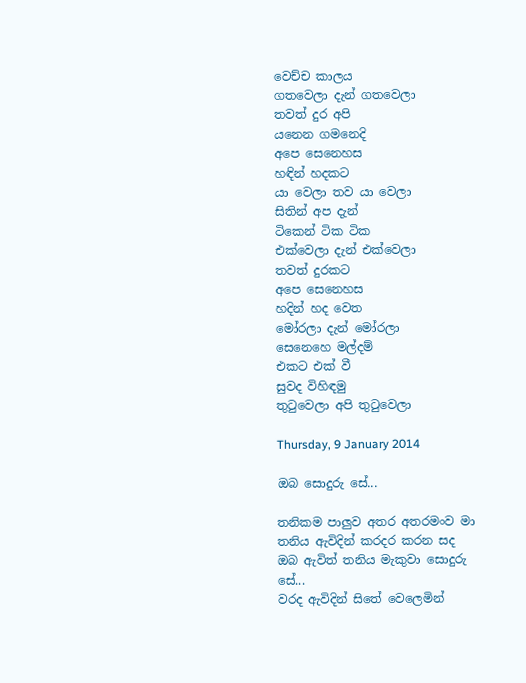වෙච්ච කාලය
ගතවෙලා දැන් ගතවෙලා
තවත් දුර අපි
යනෙන ගමනෙදි
අපෙ සෙනෙහස
හඳින් හදකට
යා වෙලා තව යා වෙලා
සිතින් අප දැන්
ටිකෙන් ටික ටික
එක්වෙලා දැන් එක්වෙලා
තවත් දුරකට
අපෙ සෙනෙහස
හදින් හද වෙත
මෝරලා දැන් මෝරලා
සෙනෙහෙ මල්දම්
එකට එක් වී
සුවද විහිඳමු
තු‍ටුවෙලා අපි තු‍ටුවෙලා

Thursday, 9 January 2014

ඔබ සොදුරු සේ...

තනිකම පාලුව අතර අතරමංව මා
තනිය ඇවිදින් කරදර කරන සද
ඔබ ඇවිත් තනිය මැකුවා සොදුරු සේ...
වරද ඇවිදින් සිතේ වෙලෙමින්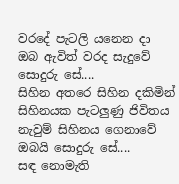වරදේ පැටලි යනෙන දා
ඔබ ඇවිත් වරද සැදුවේ සොදුරු සේ....
සිහින අතරෙ සිහින දකිමින්
සිහිනයක පැටලුණු ජිවිතය
නැවුම් සිහිනය ගෙනාවේ ඔබයි සොදුරු සේ....
සඳ නොමැති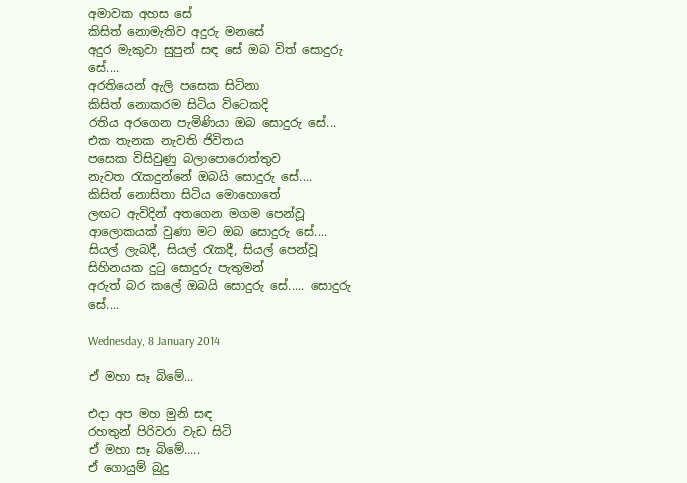අමාවක අහස සේ
කිසිත් නොමැතිව අදුරු මනසේ
අදුර මැකුවා සුපුන් සඳ සේ ඔබ විත් සොදුරු සේ....
අරතියෙන් ඇලි පසෙක සිටිනා
කිසිත් නොකරම සිටිය විටෙකදි
රතිය අරගෙන පැමිණියා ඔබ සොදුරු සේ...
එක තැනක නැවති ජිවිතය
පසෙක විසිවුණු බලාපොරොත්තුව
නැවත ‍රැකදුන්නේ ඔබයි සොදුරු සේ....
කිසිත් නොසිතා සිටිය මොහොතේ
ලඟට ඇවිදින් අතගෙන මගම පෙන්වූ
ආලොකයක් වුණා මට ඔබ සොදුරු සේ....
සියල් ලැබදී, සියල් ‍රැකදී, සියල් පෙන්වූ
සිහිනයක දු‍ටු සොදුරු පැතුමන්
අරුත් බර කලේ ඔබයි සොදුරු සේ..... සොදුරු සේ....

Wednesday, 8 January 2014

ඒ මහා සෑ බිමේ...

එදා අප මහ මුනි සඳ
රහතුන් පිරිවරා වැඩ සිටි
ඒ මහා සෑ බිමේ.....
ඒ ගොයුම් බුදු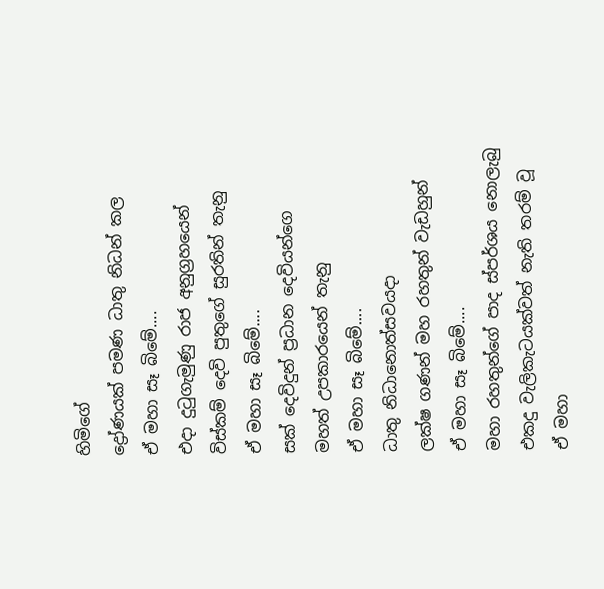හිමිගේ
ද්‍රෝණයක් පමණ ධාතු නිධන් කල
ඒ මහා සෑ බිමේ....
එදා දු‍ටුගැමුණු රාජ අනුග්‍රහයෙන්
විස්කම් දෙවි පුතුගේ සුරතින් තැනු
ඒ මහා සෑ බිමේ....
සක් දෙවිදුන් ප්‍රධාන දෙවියන්ගෙ
මහත් උපකාරයෙන් තැනු
ඒ මහා සෑ බිමේ....
ධාතු නිධානොත්සවයදා
ලක්ෂ ගණන් මහ රහතුන් වැඩහුන්
ඒ මහා සෑ බිමේ....
මහා රහතුන්ගේ පාද ස්පර්ශය නොලැබු
එකදු වැලිකැටයක්වත් නැති තරම් වූ
ඒ මහා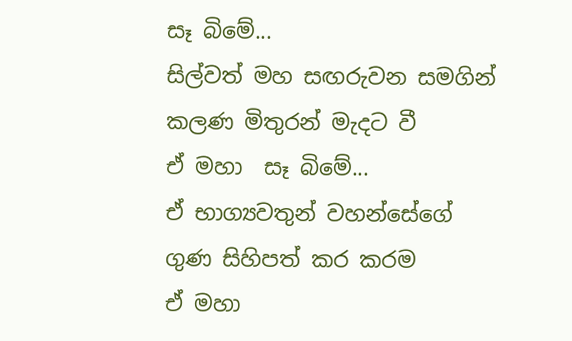සෑ බිමේ...
සිල්වත් මහ සඟරුවන සමගින්
කලණ මිතුරන් මැදට වී
ඒ මහා  සෑ බිමේ...
ඒ භාග්‍යවතුන් වහන්සේගේ
ගුණ සිහිපත් කර කරම
ඒ මහා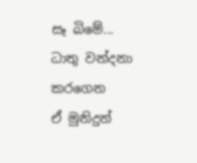සෑ බිමේ...
ධාතු වන්දනා කරගෙන
ඒ මුනිදුන්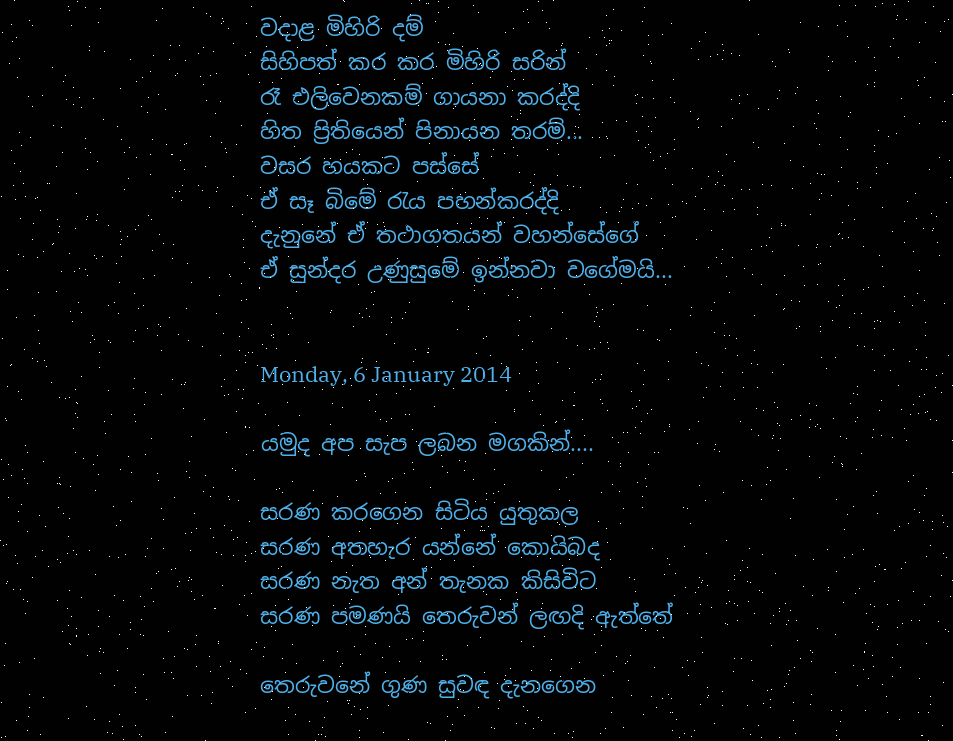වදාළ මිහිරි දම්
සිහිපත් කර කර මිහිරි සරින්
රෑ එලිවෙනකම් ගායනා කරද්දි
හිත ප්‍රිතියෙන් පිනායන තරම්...
වසර හයකට පස්සේ
ඒ සෑ බිමේ ‍රැය පහන්කරද්දි
දැනුනේ ඒ තථාගතයන් වහන්සේගේ
ඒ සුන්දර උණුසුමේ ඉන්නවා වගේමයි...


Monday, 6 January 2014

යමුද අප සැප ලබන මගකින්....

සරණ කරගෙන සිටිය යුතුකල
සරණ අතහැර යන්නේ කොයිබද
සරණ නැත අන් තැනක කිසිවිට
සරණ පමණයි තෙරුවන් ලඟදි ඇත්තේ

තෙරුවනේ ගුණ සුවඳ දැනගෙන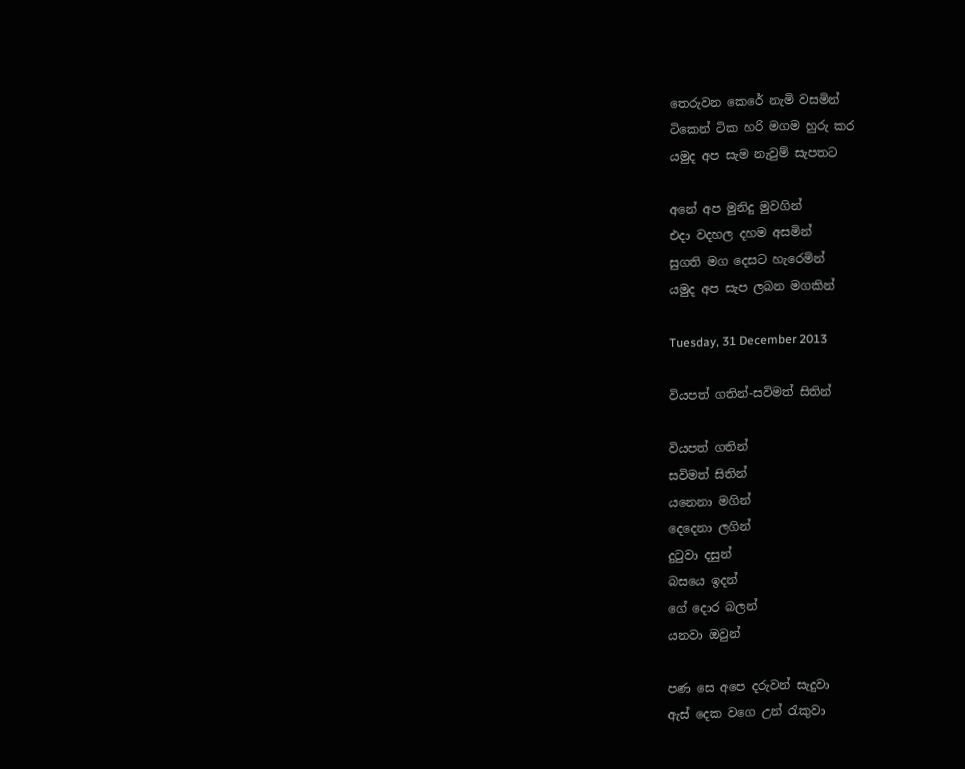තෙරුවන කෙරේ නැමි වසමින්
ටිකෙන් ටික හරි මගම හුරු කර
යමුද අප සැම නැවුම් සැපතට

අනේ අප මුනිදු මුවගින්
එදා වදහල දහම අසමින්
සුගති මග දෙසට හැරෙමින්
යමුද අප සැප ලබන මගකින්

Tuesday, 31 December 2013

වියපත් ගතින්-සවිමත් සිතින්

වියපත් ගතින්
සවිමත් සිතින්
යනෙනා මගින්
දෙදෙනා ලගින්
දු‍ටුවා දසුන්
බසයෙ ඉදන්
ගේ දොර බලන්
යනවා ඔවුන්

පණ සෙ අපෙ දරුවන් සැදුවා
ඇස් දෙක වගෙ උන් ‍රැකුවා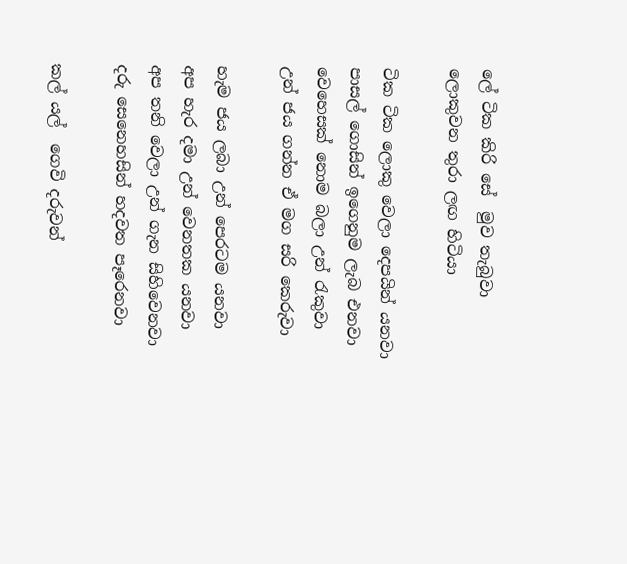ලේ ටික කිරි සේ  මුව තැබුවා
ලොකුවන තුරා ලඟ හිටියා

ටික ටික ලොකු වෙලා දෙපයින් යනවා
පාසල් ගොසින් ඉගෙනුම ලැබ එනවා
වෙහෙසක් නොම බලා උන් ‍රැකුවා
උන් ජය ගන්න ඒ මග සරි කෙරුවා

හැම ජය ලබා උන් පෙරටම යනවා
අප හැර දමා උන් වෙනතක යනවා
අප තනි වෙලා උන් ගැන සිහිවෙනවා
දරු සෙනෙහසින් හදවත පෑරෙනවා

කල් යල්  ගෙවි දරුවන්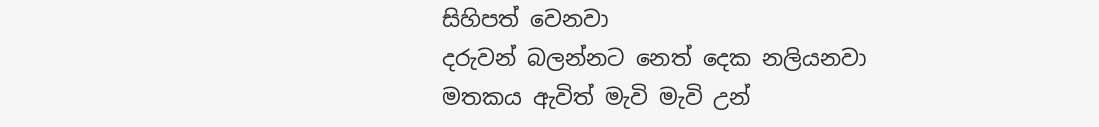සිහිපත් වෙනවා
දරුවන් බලන්නට නෙත් දෙක නලියනවා
මතකය ඇවිත් මැවි මැවි උන්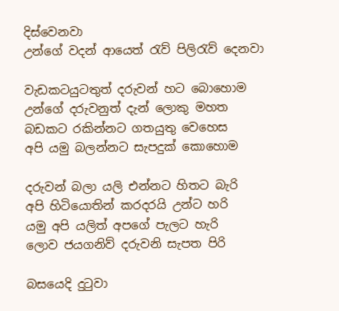දිස්වෙනවා
උන්ගේ වදන් ආයෙත් ‍රැව් පිලි‍රැව් දෙනවා

වැඩකටයුටතුත් දරුවන් හට බොහොම
උන්ගේ දරුවනුත් දැන් ලොකු මහත
බඩකට රකින්නට ගතයුතු වෙහෙස
අපි යමු බලන්නට සැපදුක් කොහොම

දරුවන් බලා යලි එන්නට හිතට බැරි
අපි හිටියොතින් කරදරයි උන්ට හරි
යමු අපි යලිත් අපගේ පැලට හැරි
ලොව ජයගනිව් දරුවනි සැපත පිරි

බසයෙදි දු‍ටුවා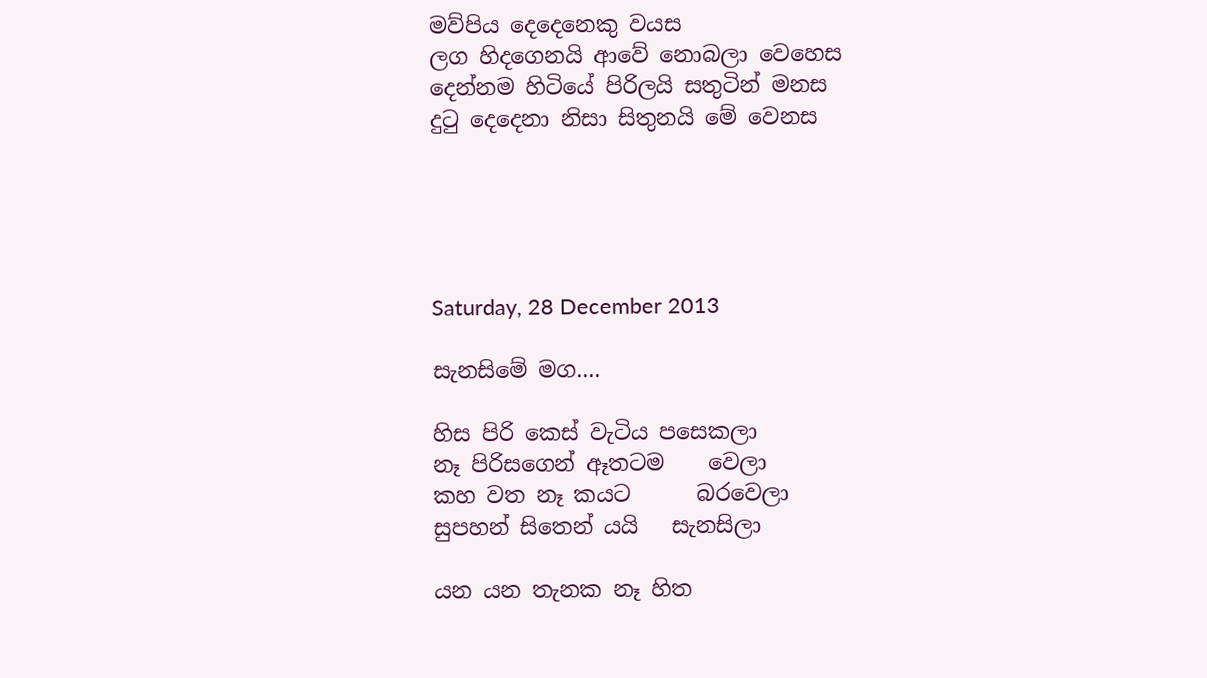මව්පිය දෙදෙනෙකු වයස
ලග හිදගෙනයි ආවේ නොබලා වෙහෙස
දෙන්නම හිටියේ පිරිලයි සතුටින් මනස
දු‍ටු දෙදෙනා නිසා සිතුනයි මේ වෙනස





Saturday, 28 December 2013

සැනසිමේ මග....

හිස පිරි කෙස් වැටිය පසෙකලා
නෑ පිරිසගෙන් ඈතටම    වෙලා
කහ වත නෑ කයට      බරවෙලා
සුපහන් සිතෙන් යයි   සැනසිලා

යන යන තැනක නෑ හිත ‍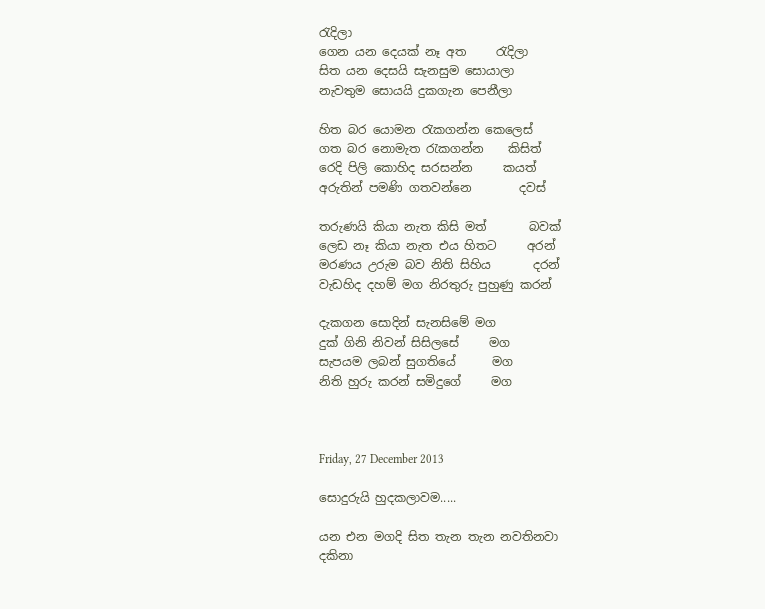රැදිලා
ගෙන යන දෙයක් නෑ අත     ‍රැදිලා
සිත යන දෙසයි සැනසුම සොයාලා
නැවතුම සොයයි දුකගැන පෙනීලා

හිත බර යොමන ‍රැකගන්න කෙලෙස්
ගත බර නොමැත ‍රැකගන්න    කිසිත්
රෙදි පිලි කොහිද සරසන්න     කයත්
අරුතින් පමණි ගතවන්නෙ        දවස්

තරුණයි කියා නැත කිසි මත්       බවක්
ලෙඩ නෑ කියා නැත එය හිතට     අරන්
මරණය උරුම බව නිති සිහිය       දරන්
වැඩහිද දහම් මග නිරතුරු පුහුණු කරන්

දැකගන සොදින් සැනසිමේ මග
දුක් ගිනි නිවන් සිසිලසේ     මග
සැපයම ලබන් සුගතියේ      මග
නිති හුරු කරන් සමිදුගේ     මග



Friday, 27 December 2013

සොදුරුයි හුදකලාවම.....

යන එන මගදි සිත තැන තැන නවතිනවා
දකිනා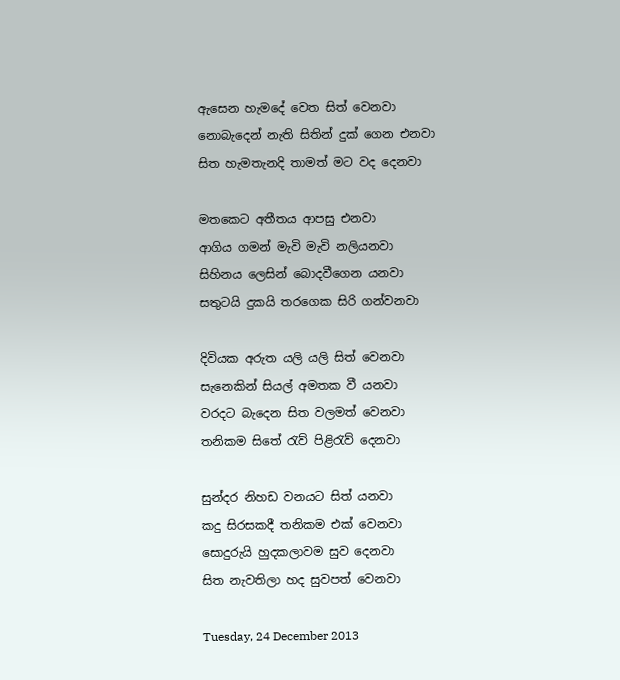ඇසෙන හැමදේ වෙත සිත් වෙනවා
නොබැදෙන් නැති සිතින් දුක් ගෙන එනවා
සිත හැමතැනදි තාමත් මට වද දෙනවා

මතකෙට අතීතය ආපසු එනවා
ආගිය ගමන් මැවි මැවි නලියනවා
සිහිනය ලෙසින් බොදවීගෙන යනවා
සතුටයි දුකයි තරගෙක සිරි ගන්වනවා

දිවියක අරුත යලි යලි සිත් වෙනවා
සැනෙකින් සියල් අමතක වී යනවා
වරදට බැදෙන සිත වලමත් වෙනවා
තනිකම සිතේ ‍රැව් පිළි‍රැව් දෙනවා

සුන්දර නිහඩ වනයට සිත් යනවා
කදු සිරසකදී තනිකම එක් වෙනවා
සොදුරුයි හුදකලාවම සුව දෙනවා
සිත නැවතිලා හද සුවපත් වෙනවා

Tuesday, 24 December 2013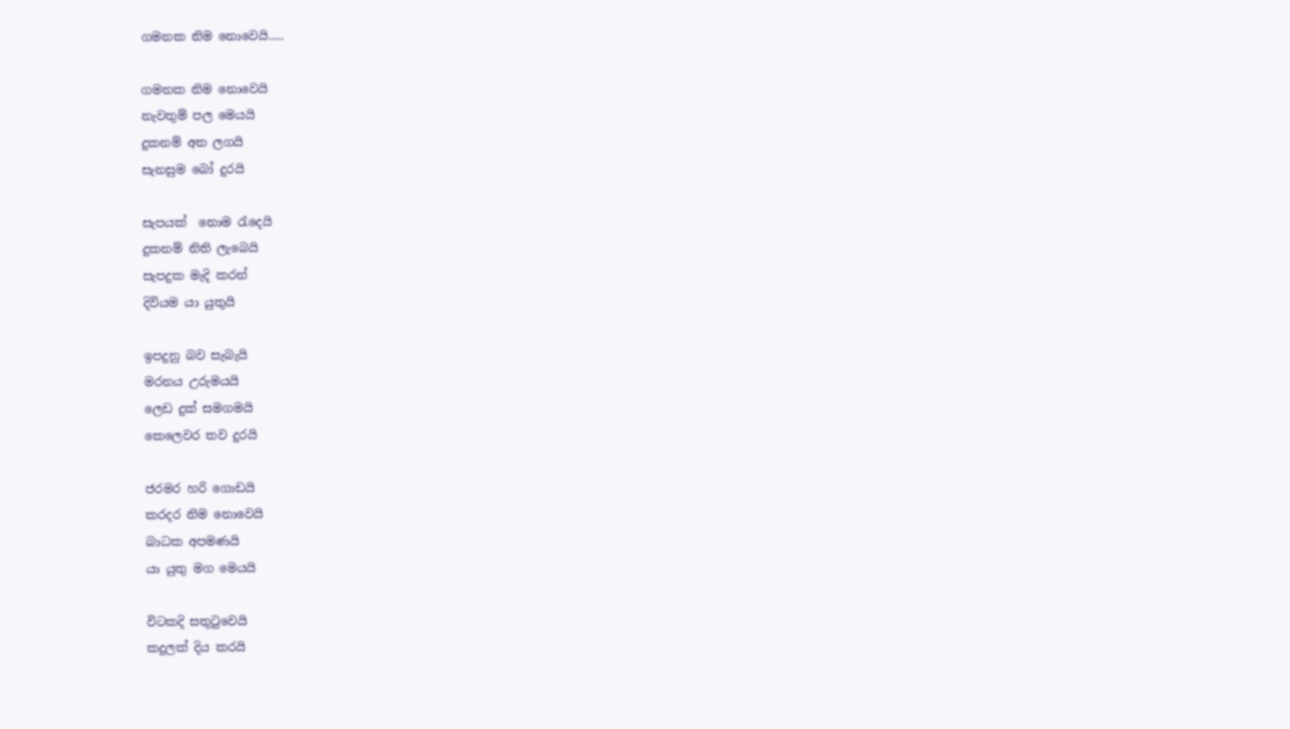ගමනක නිම නොවෙයි.....

ගමනක නිම නොවෙයි
නැවතුම් පල මෙයයි
දුකනම් අත ලගයි
සැනසුම බෝ දුරයි

සැපයක්  නොම ‍රැදෙයි
දුකනම් නිති ලැබෙයි
සැපදුක මැදි කරන්
දිවියම යා යුතුයි

ඉපදුනු බව සැබැයි
මරනය උරුමයයි
ලෙඩ දුක් සමගමයි
කෙලෙවර තව දුරයි

ජරමර හරි ගොඩයි
කරදර නිම නොවෙයි
බාධක අපමණයි
යා යුතු මග මෙයයි

විටකදි සතු‍ටුවෙයි
කදුලක් දිය කරයි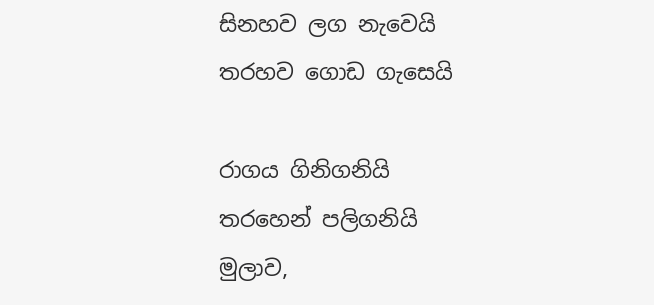සිනහව ලග නැවෙයි
තරහව ගොඩ ගැසෙයි

රාගය ගිනිගනියි
තරහෙන් පලිගනියි
මුලාව,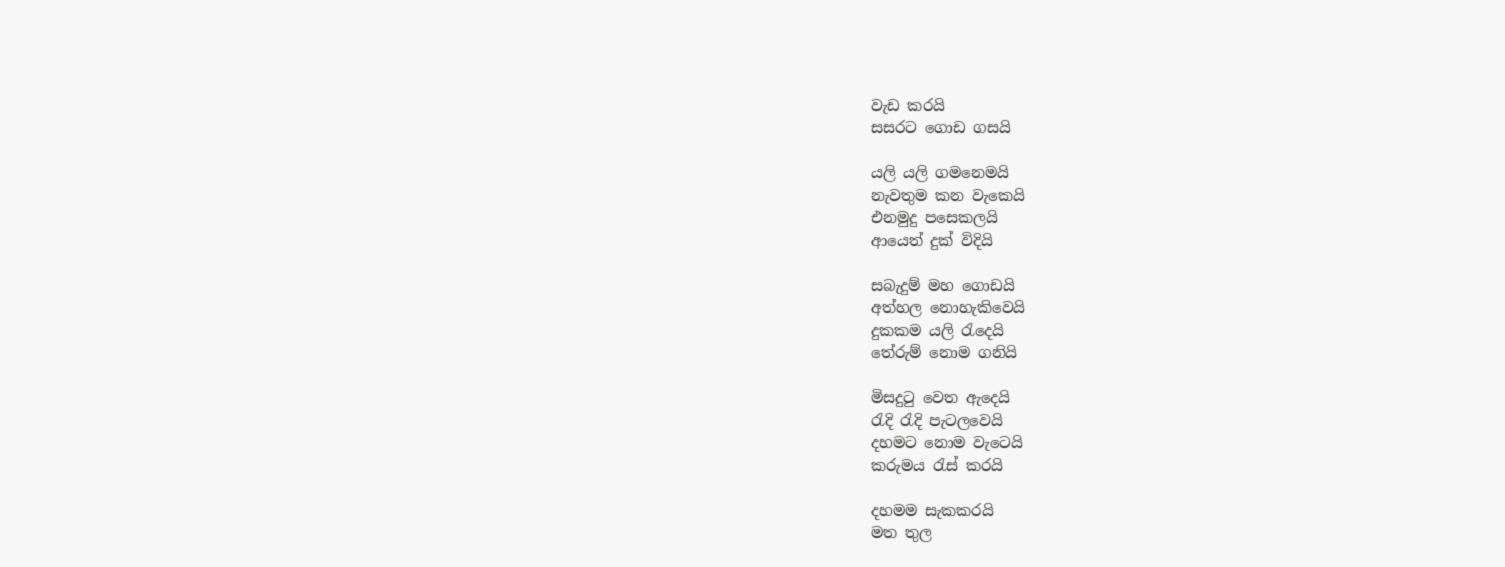වැඩ කරයි
සසරට ගොඩ ගසයි

යලි යලි ගමනෙමයි
නැවතුම කන වැකෙයි
එනමුදු පසෙකලයි
ආයෙත් දුක් විදියි

සබැදුම් මහ ගොඩයි
අත්හල නොහැකිවෙයි
දුකකම යලි ‍රැදෙයි
තේරුම් නොම ගනියි

මිසදු‍ටු වෙත ඇදෙයි
රැදි ‍රැදි පැටලවෙයි
දහමට නොම වැටෙයි
කරුමය ‍රැස් කරයි

දහමම සැකකරයි
මත තුල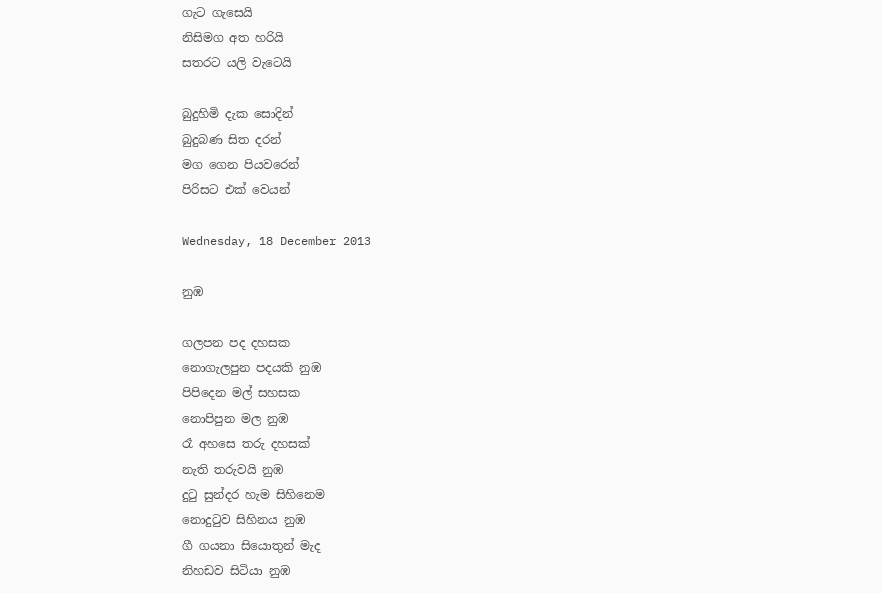ගැට ගැසෙයි
නිසිමග අත හරියි
සතරට යලි වැටෙයි

බුදුහිමි දැක සොදින්
බුදුබණ සිත දරන්
මග ගෙන පියවරෙන්
පිරිසට එක් වෙයන්

Wednesday, 18 December 2013

නුඹ

ගලපන පද දහසක
නොගැලපුන පදයකි නුඹ
පිපිදෙන මල් සහසක
නොපිපුන මල නුඹ
රෑ අහසෙ තරු දහසක්
නැති තරුවයි නුඹ
දු‍ටු සුන්දර හැම සිහිනෙම
නොදු‍ටුව සිහිනය නුඹ
ගී ගයනා සියොතුන් මැද
නිහඩව සිටියා නුඹ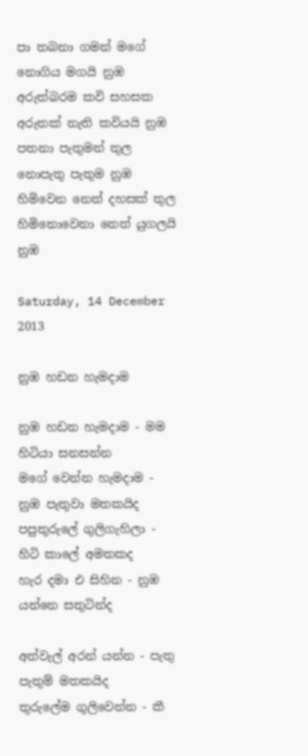පා තබනා ගමන් මගේ
නොගිය මගයි නුඹ
අරුත්බරම කවි සහසක
අරුතක් නැති කවියයි නුඹ
පතනා පැතුමන් තුල
නොපැතු පැතුම නුඹ
හිමිවෙන නෙත් දහසක් තුල
හිමිනොවෙනා නෙත් යුගලයි නුඹ

Saturday, 14 December 2013

නුඹ හඩන හැමදාම

නුඹ හඩන හැමදාම - මම හිටියා සනසන්න
මගේ වෙන්න හැමදාම - නුඹ පැතුවා මතකයිද
පපුතුරුලේ ගුලිගැහිලා - හිටි කාලේ අමතකද
හැර දමා එ සිහින - නුඹ යන්නෙ සතුටින්ද

අත්වැල් අරන් යන්න - පැතු පැතුම් මතකයිද
තුරුලේම ගුලිවෙන්න - කී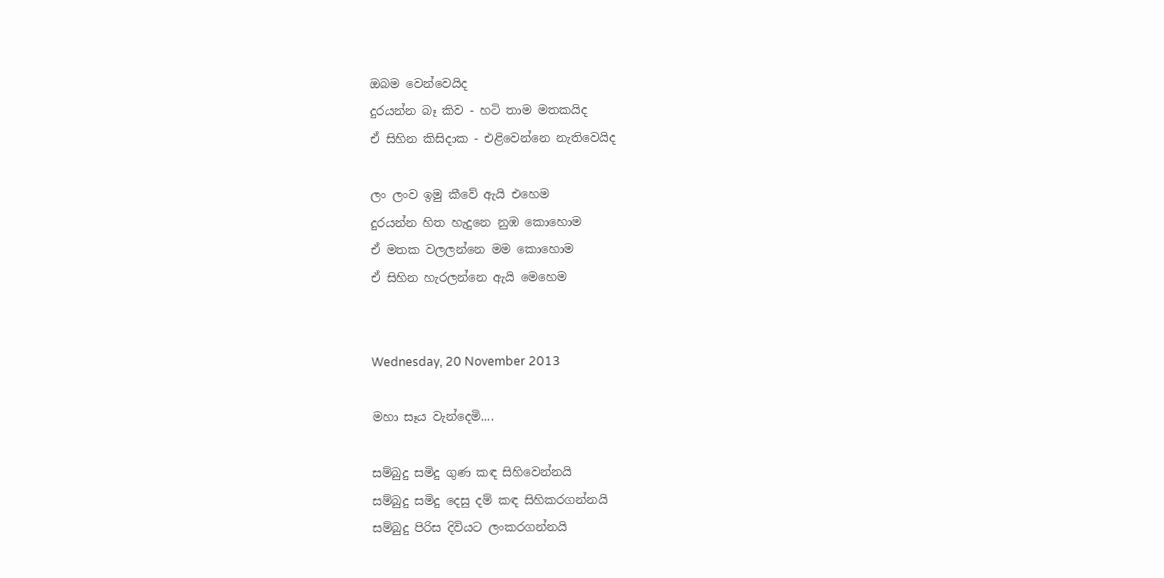ඔබම වෙන්වෙයිද
දුරයන්න බෑ කිව - හටි තාම මතකයිද
ඒ සිහින කිසිදාක - එළිවෙන්නෙ නැතිවෙයිද

ලං ලංව ඉමු කීවේ ඇයි එහෙම
දුරයන්න හිත හැදුනෙ නුඹ කොහොම
ඒ මතක වලලන්නෙ මම කොහොම
ඒ සිහින හැරලන්නෙ ඇයි මෙහෙම


Wednesday, 20 November 2013

මහා සෑය වැන්දෙමි....

සම්බුදු සමිදු ගුණ කඳ සිහිවෙන්නයි
සම්බුදු සමිදු දෙසු දම් කඳ සිහිකරගන්නයි
සම්බුදු පිරිස දිවියට ලංකරගන්නයි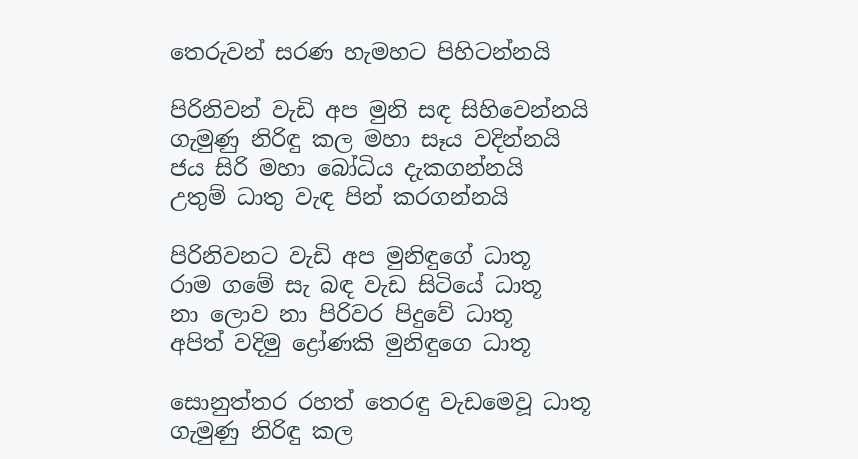තෙරුවන් සරණ හැමහට පිහිටන්නයි

පිරිනිවන් වැඩි අප මුනි සඳ සිහිවෙන්නයි
ගැමුණු නිරිඳු කල මහා සෑය වදින්නයි
ජය සිරි මහා බෝධිය දැකගන්නයි
උතුම් ධාතු වැඳ පින් කරගන්නයි

පිරිනිවනට වැඩි අප මුනිඳුගේ ධාතූ
රාම ගමේ සැ බඳ වැඩ සිටියේ ධාතූ
නා ලොව නා පිරිවර පිදුවේ ධාතූ
අපිත් වදිමු ද්‍රෝණකි මුනිඳුගෙ ධාතූ

සොනුත්තර රහත් තෙරඳු වැඩමෙවූ ධාතූ
ගැමුණු නිරිඳු කල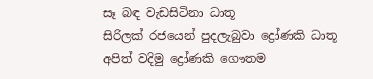සෑ බඳ වැඩසිටිනා ධාතූ
සිරිලක් රජයෙන් පුදලැබුවා ද්‍රෝණකි ධාතූ
අපිත් වදිමු ද්‍රෝණකි ගෞතම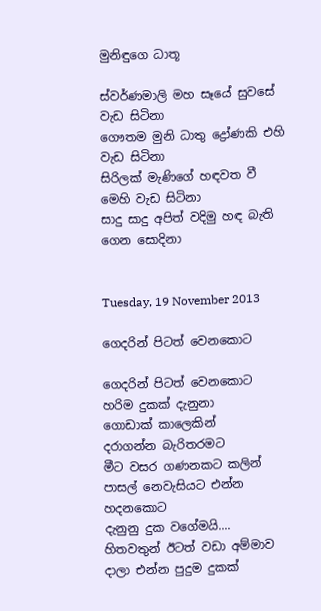මුනිඳුගෙ ධාතූ

ස්වර්ණමාලි මහ සෑයේ සුවසේ වැඩ සිටිනා
ගෞතම මුනි ධාතු ද්‍රෝණකි එහි වැඩ සිටිනා
සිරිලක් මැණිගේ හඳවත වී මෙහි වැඩ සිටිනා
සාදු සාදු අපිත් වදිමු හඳ බැති ගෙන සොදිනා


Tuesday, 19 November 2013

ගෙදරින් පිටත් වෙනකොට

ගෙදරින් පිටත් වෙනකොට
හරිම දුකක් දැනුනා
ගොඩාක් කාලෙකින්
දරාගන්න බැරිතරමට
මීට වසර ගණනකට කලින්
පාසල් නෙවැසියට එන්න හදනකොට
දැනුනු දුක වගේමයි....
හිතවතුන් ඊටත් වඩා අම්මාව
දාලා එන්න පුදුම දුකක්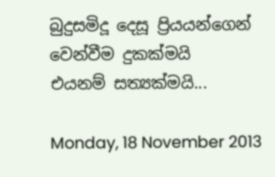බුදුසමිදූ දෙසූ ප්‍රියයන්ගෙන් වෙන්වීම දුකක්මයි
එයනම් සත්‍යක්මයි...

Monday, 18 November 2013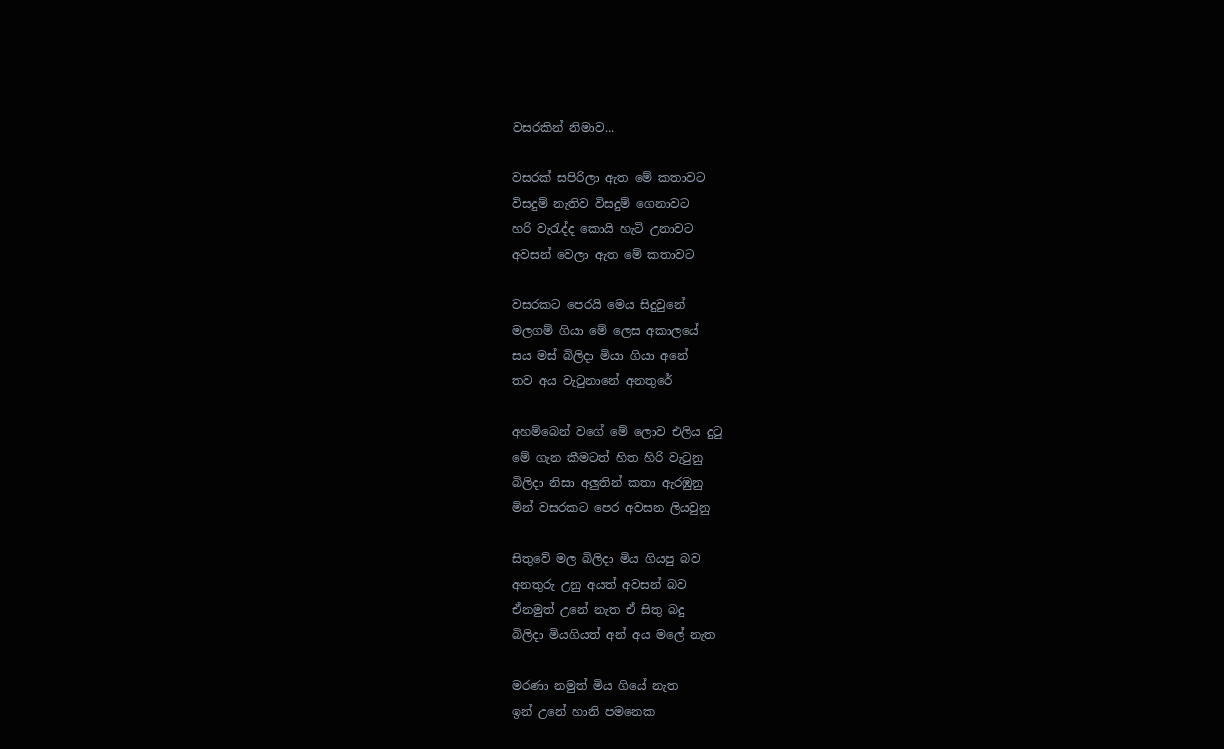වසරකින් නිමාව...

වසරක් සපිරිලා ඇත මේ කතාවට
විසදුම් නැතිව විසදුම් ගෙනාවට
හරි වැ‍රැද්ද කොයි හැටි උනාවට
අවසන් වෙලා ඇත මේ කතාවට

වසරකට පෙරයි මෙය සිදුවුනේ
මලගම් ගියා මේ ලෙස අකාලයේ
සය මස් බිලිදා මියා ගියා අනේ
තව අය වැ‍ටුනානේ අනතුරේ

අහම්බෙන් වගේ මේ ලොව එලිය දු‍ටු
මේ ගැන කීමටත් හිත හිරි වැ‍ටුනු
බිලිදා නිසා අලුතින් කතා ඇරඹුනු
මින් වසරකට පෙර අවසන ලියවුනු

සිතුවේ මල බිලිදා මිය ගියපු බව
අනතුරු උනු අයත් අවසන් බව
ඒනමුත් උනේ නැත ඒ සිතු බදු
බිලිදා මියගියත් අන් අය මලේ නැත

මරණා නමුත් මිය ගියේ නැත
ඉන් උනේ හානි පමනෙක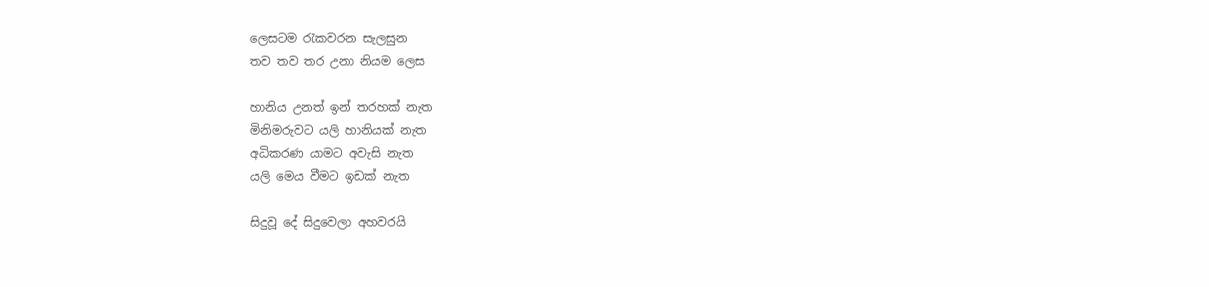ලෙසටම ‍රැකවරන සැලසුන
තව තව තර උනා නියම ලෙස

හානිය උනත් ඉන් තරහක් නැත
මිනිමරුවට යලි හානියක් නැත
අධිකරණ යාමට අවැසි නැත
යලි මෙය වීමට ඉඩක් නැත

සිදුවූ දේ සිදුවෙලා අහවරයි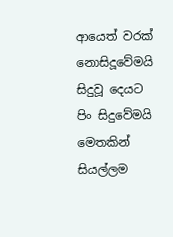ආයෙත් වරක් නොසිදූවේමයි
සිදුවූ දෙයට පිං සිදුවේමයි
මෙතකින් සියල්ලම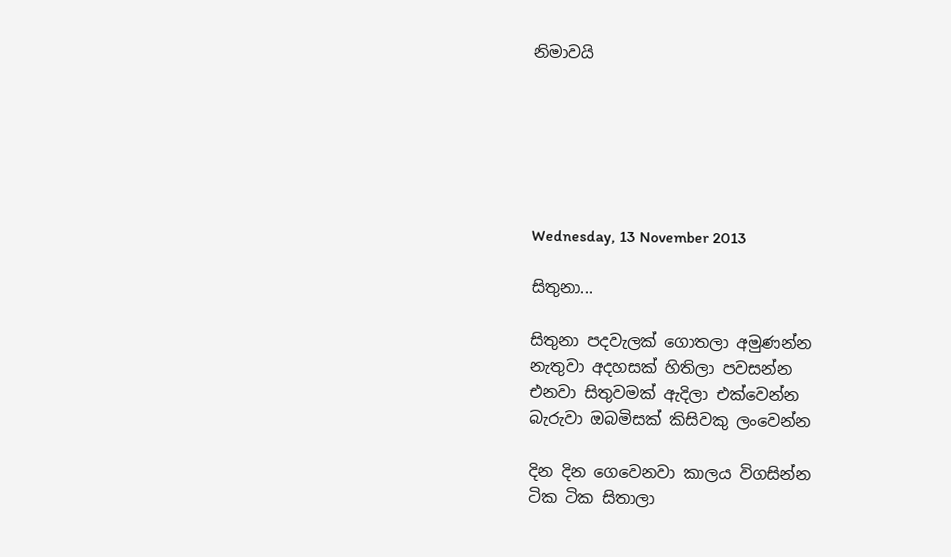නිමාවයි






Wednesday, 13 November 2013

සිතුනා...

සිතුනා පදවැලක් ගොතලා අමුණන්න
නැතුවා අදහසක් හිතිලා පවසන්න
එනවා සිතුවමක් ඇදිලා එක්වෙන්න
බැරුවා ඔබමිසක් කිසිවකු ලංවෙන්න

දින දින ගෙවෙනවා කාලය විගසින්න
ටික ටික සිතාලා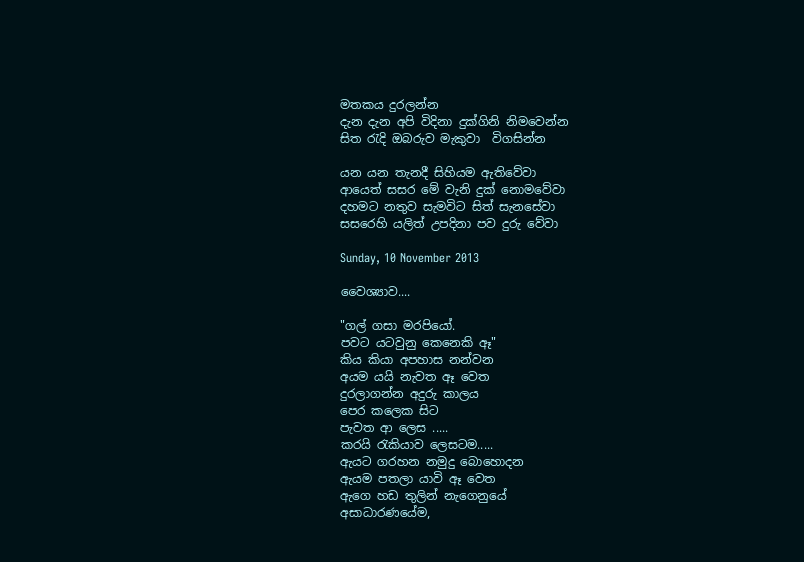මතකය දුරලන්න
දැන දැන අපි විදිනා දුක්ගිනි නිමවෙන්න
සිත ‍රැදි ඔබරුව මැකුවා  විගසින්න

යන යන තැනදී සිහියම ඇතිවේවා
ආයෙත් සසර මේ වැනි දුක් නොමවේවා
දහමට නතුව සැමවිට සිත් සැනසේවා
සසරෙහි යලිත් උපදිනා පව දුරු වේවා

Sunday, 10 November 2013

වෛශ්‍යාව....

"ගල් ගසා මරපියෝ.
පවට යටවුනු කෙනෙකි ඈ"
කිය කියා අපහාස නන්වන
අයම යයි නැවත ඈ වෙත
දුරලාගන්න අදුරු කාලය
පෙර කලෙක සිට
පැවත ආ ලෙස .....
කරයි ‍රැකියාව ලෙසටම.....
ඇයට ගරහන නමුදු බොහොදන
ඇයම පතලා යාවි ඈ වෙත
ඇගෙ හඩ තුලින් නැගෙනුයේ
අසාධාරණයේම,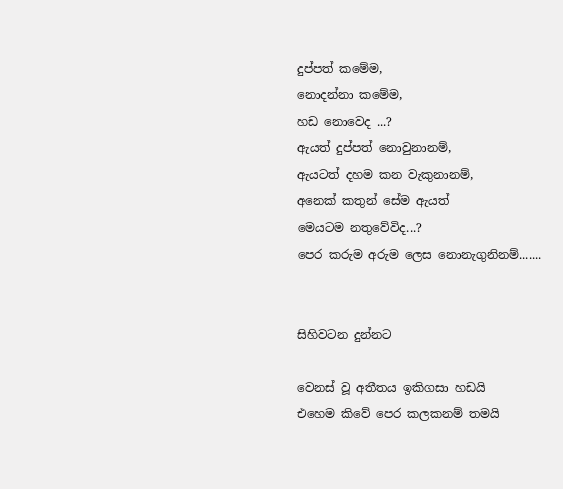දුප්පත් කමේම,
නොදන්නා කමේම,
හඩ නොවෙද ...?
ඇයත් දුප්පත් නොවුනානම්,
ඇයටත් දහම කන වැකුනානම්,
අනෙක් කතුන් සේම ඇයත්
මෙයටම නතුවේවිද...?
පෙර කරුම අරුම ලෙස නොනැගුනිනම්.......


සිහිවටන දුන්නට

වෙනස් වූ අතීතය ඉකිගසා හඩයි
එහෙම කිවේ පෙර කලකනම් තමයි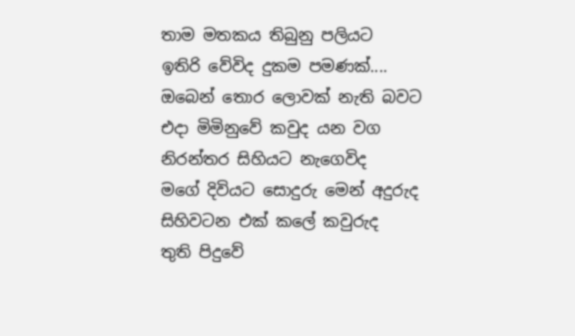තාම මතකය තිබුනු පලියට
ඉතිරි වේවිද දුකම පමණක්....
ඔබෙන් තොර ලොවක් නැති බවට
එදා මිමිනුවේ කවුද යන වග
නිරන්තර සිහියට නැගෙවිද
මගේ දිවියට සොදුරු මෙන් අදුරුද
සිහිවටන එක් කලේ කවුරුද
තුති පිදුවේ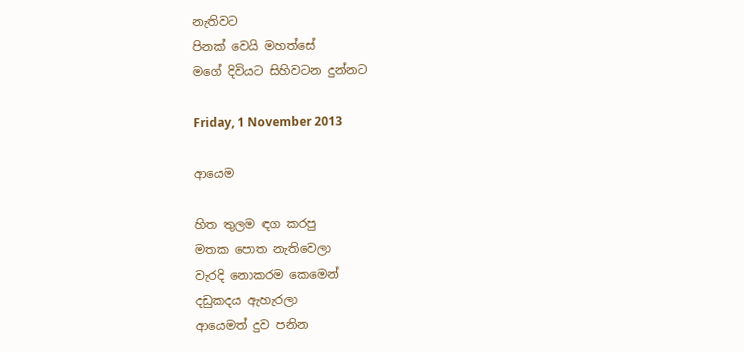නැතිවට
පිනක් වෙයි මහත්සේ
මගේ දිවියට සිහිවටන දුන්නට

Friday, 1 November 2013

ආයෙම

හිත තුලම ඳග කරපු
මතක පොත නැතිවෙලා
වැරදි නොකරම කෙමෙන්
දඩුකදය ඇහැරලා
ආයෙමත් දුව පනින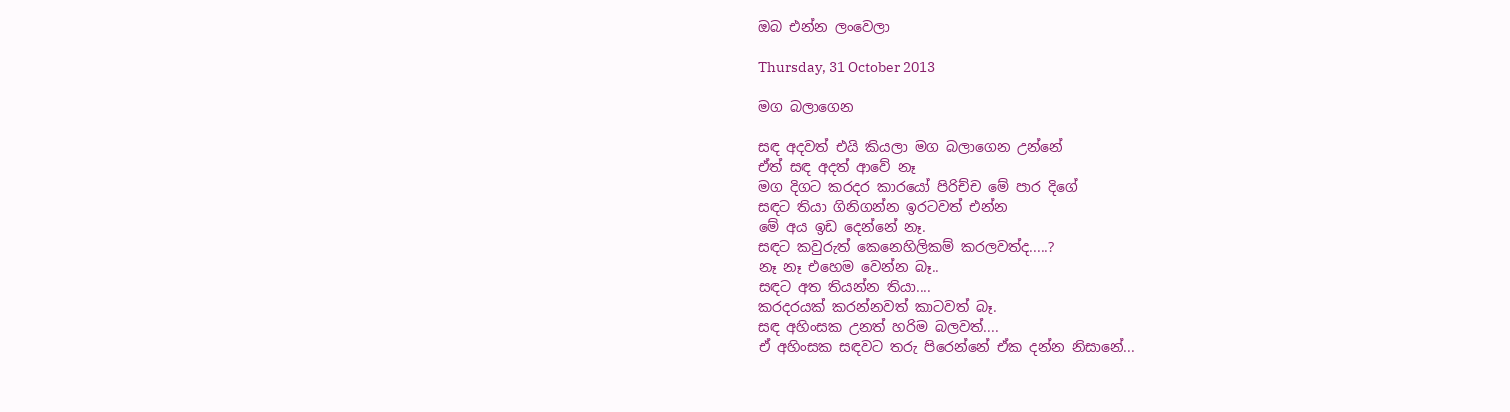ඔබ එන්න ලංවෙලා

Thursday, 31 October 2013

මග බලාගෙන

සඳ අදවත් එයි කියලා මග බලාගෙන උන්නේ
ඒත් සඳ අදත් ආවේ නෑ
මග දිගට කරදර කාරයෝ පිරිච්ච මේ පාර දිගේ
සඳට තියා ගිනිගන්න ඉරටවත් එන්න
මේ අය ඉඩ දෙන්නේ නෑ.
සඳට කවුරුත් කෙනෙහිලිකම් කරලවත්ද.....?
නෑ නෑ එහෙම වෙන්න බෑ..
සඳට අත තියන්න තියා....
කරදරයක් කරන්නවත් කාටවත් බෑ.
සඳ අහිංසක උනත් හරිම බලවත්....
ඒ අහිංසක සඳවට තරු පිරෙන්නේ ඒක දන්න නිසානේ...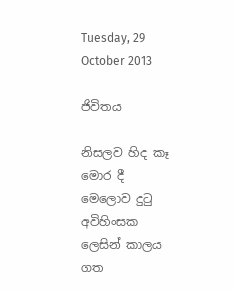Tuesday, 29 October 2013

ජිවිතය

නිසලව හිද කෑ මොර දී මෙලොව දු‍ටු
අවිහිංසක ලෙසින් කාලය ගත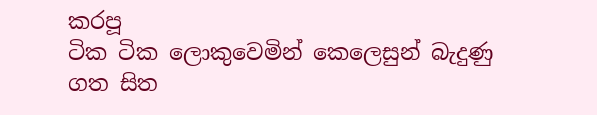කරපූ
ටික ටික ලොකුවෙමින් කෙලෙසුන් බැදුණු
ගත සිත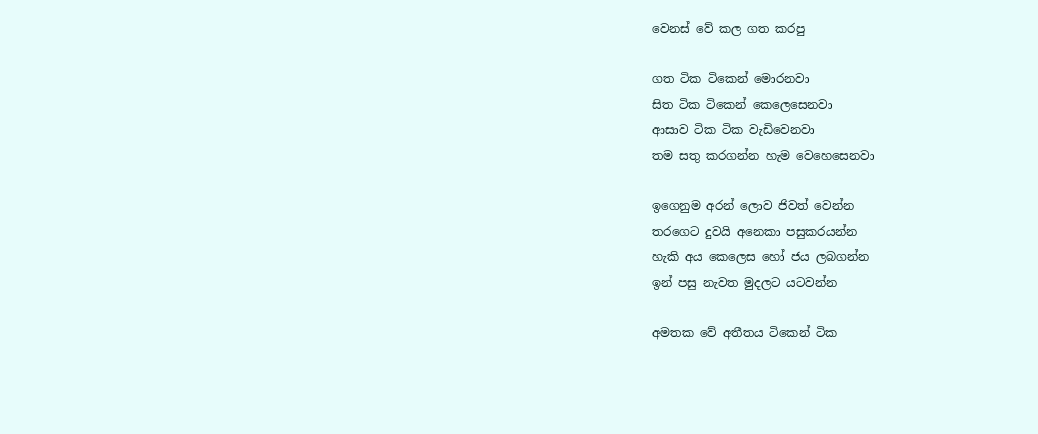වෙනස් වේ කල ගත කරපු

ගත ටික ටිකෙන් මොරනවා
සිත ටික ටිකෙන් කෙලෙසෙනවා
ආසාව ටික ටික වැඩිවෙනවා
තම සතු කරගන්න හැම වෙහෙසෙනවා

ඉගෙනුම අරන් ලොව ජිවත් වෙන්න
තරගෙට දුවයි අනෙකා පසුකරයන්න
හැකි අය කෙලෙස හෝ ජය ලබගන්න
ඉන් පසු නැවත මුදලට යටවන්න

අමතක වේ අතීතය ටිකෙන් ටික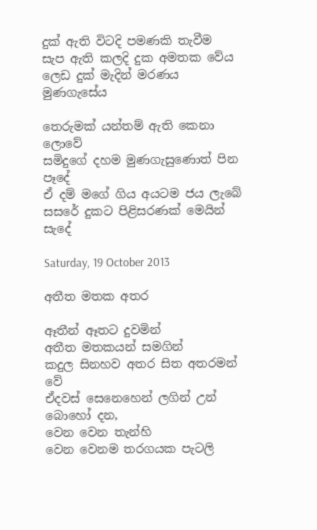දුක් ඇති විටදි පමණකි තැවීම
සැප ඇති කලදි දුක අමතක වේය
ලෙඩ දුක් මැදින් මරණය මුණගැසේය

තෙරුමක් යන්තම් ඇති කෙනා ලොවේ
සමිදුගේ දහම මුණගැසුණොත් පින පෑදේ
ඒ දම් මගේ ගිය අයටම ජය ලැබේ
සසරේ දුකට පිළිසරණක් මෙයින් සැදේ

Saturday, 19 October 2013

අතීත මතක අතර

ඈතීන් ඈතට දුවමින්
අතීත මතකයන් සමගින්
කදුල සිනහව අතර සිත අතරමන් වේ
ඒදවස් සෙනෙහෙන් ලගින් උන්
බොහෝ දන,
වෙන වෙන තැන්හි
වෙන වෙනම තරගයක පැටලි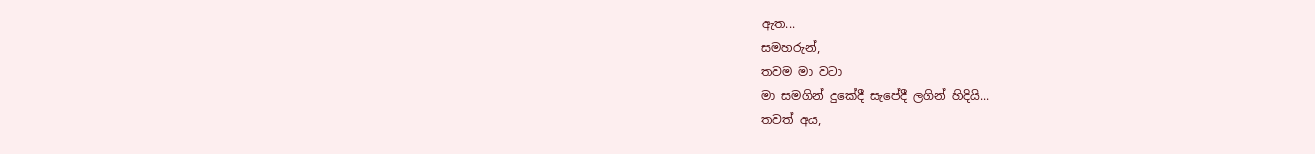ඇත...
සමහරුන්,
තවම මා වටා
මා සමගින් දුකේදී සැපේදී ලගින් හිදියි...
තවත් අය,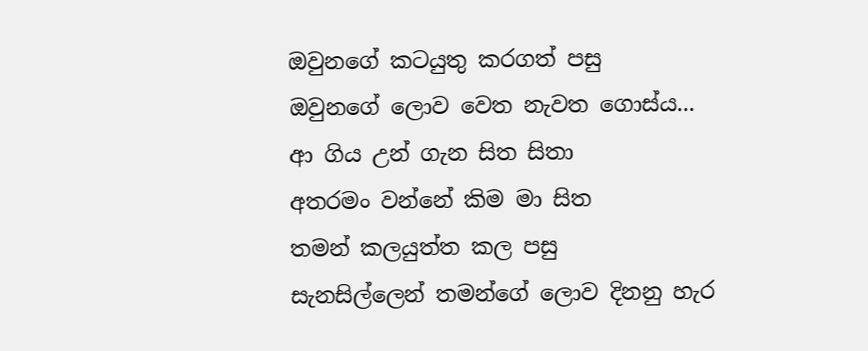ඔවුනගේ කටයුතු කරගත් පසු
ඔවුනගේ ලොව වෙත නැවත ගොස්ය...
ආ ගිය උන් ගැන සිත සිතා
අතරමං වන්නේ කිම මා සිත
තමන් කලයුත්ත කල පසු
සැනසිල්ලෙන් තමන්ගේ ලොව දිනනු හැර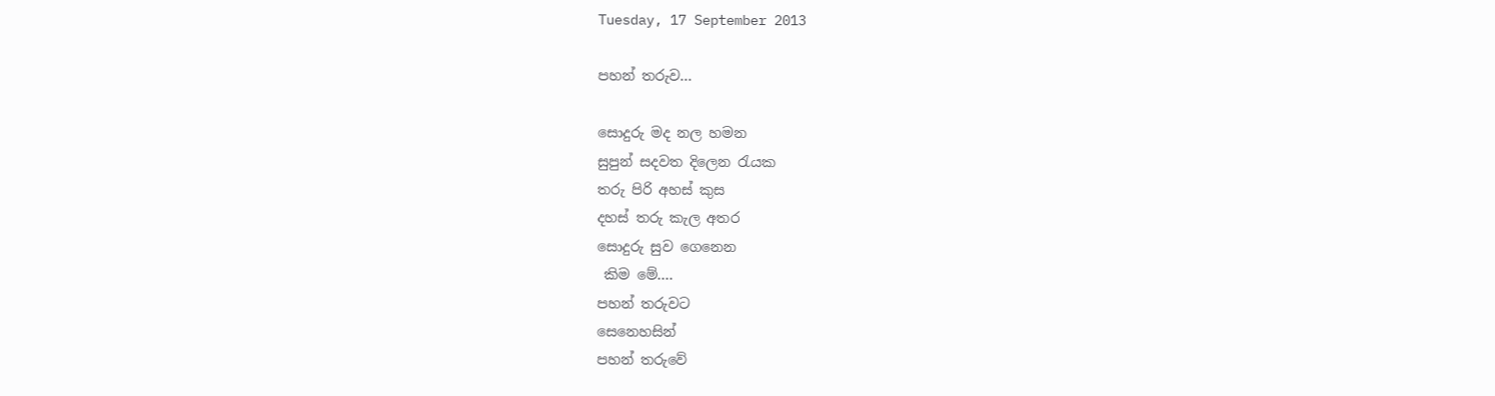Tuesday, 17 September 2013

පහන් තරුව...

සොදුරු මද නල හමන
සුපුන් සදවත දිලෙන ‍රැයක
තරු පිරි අහස් කුස
දහස් තරු කැල අතර
සොදුරු සුව ගෙනෙන
 කිම මේ....
පහන් තරුවට
සෙනෙහසින්
පහන් තරුවේ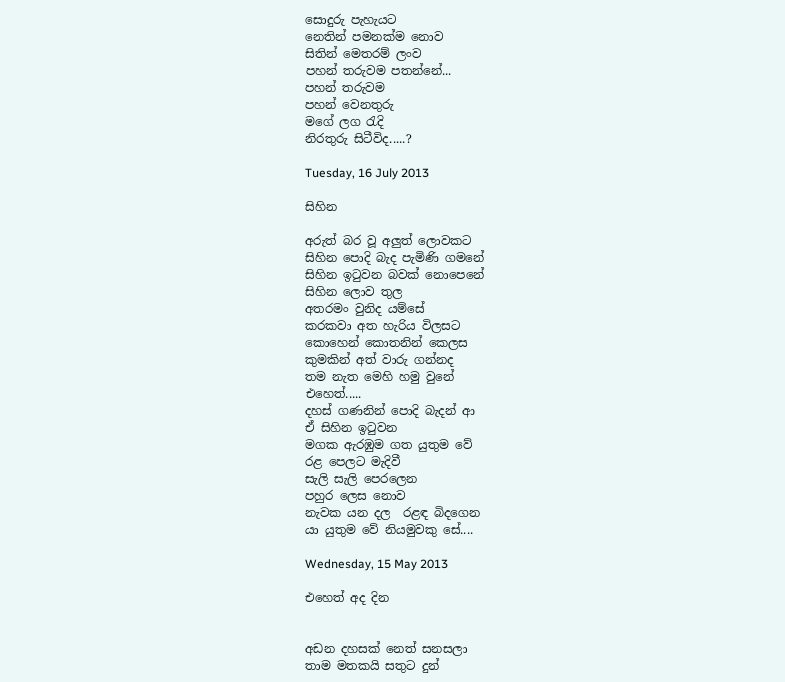සොදුරු පැහැයට
නෙතින් පමනක්ම නොව
සිතින් මෙතරම් ලංව
පහන් තරුවම පතන්නේ...
පහන් තරුවම
පහන් වෙනතුරු
මගේ ලග ‍රැදි
නිරතුරු ‍සිටීවිද.....?

Tuesday, 16 July 2013

සිහින

අරුත් බර වූ අලුත් ලොවකට
සිහින පොදි බැද පැමිණි ගමනේ
සිහින ඉ‍ටුවන බවක් නොපෙනේ
සිහින ලොව තුල
අතරමං වුනිද යම්සේ
කරකවා අත හැරිය විලසට
කොහෙන් කොතනින් කෙලස
කුමකින් අත් වාරු ගන්නද
තම නැත මෙහි හමු වුනේ
එහෙත්.....
දහස් ගණනින් පොදි බැදන් ආ
ඒ සිහින ඉ‍ටුවන
මගක ඇරඹුම ගත යුතුම වේ
රළ පෙලට මැදිවී
සැලි සැලි පෙරලෙන
පහුර ලෙස නොව
නැවක යන දල  රළඳ බිදගෙන
යා යුතුම වේ නියමුවකු සේ....

Wednesday, 15 May 2013

එහෙත් අද දින


අඩන දහසක් නෙත් සනසලා
තාම මතකයි සතුට දුන්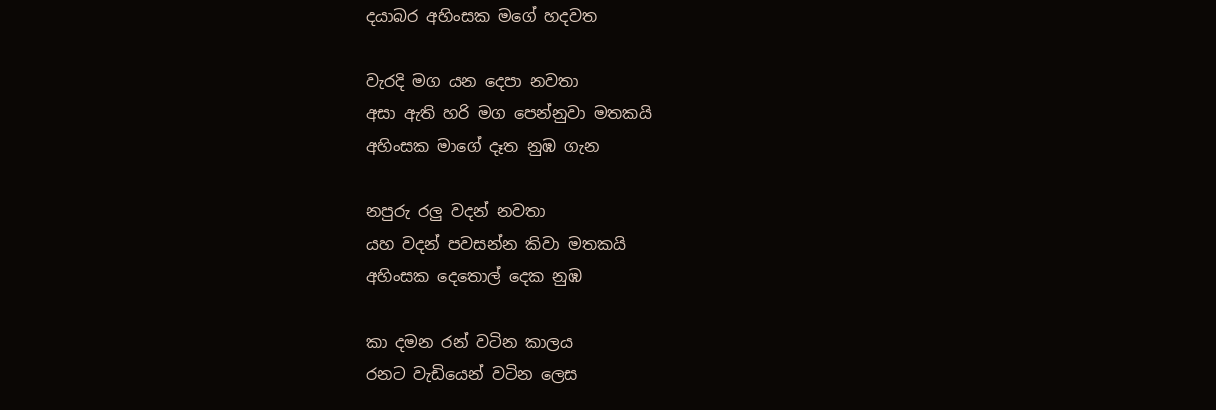දයාබර අහිංසක මගේ හදවත

වැරදි මග යන දෙපා නවතා
අසා ඇති හරි මග පෙන්නුවා මතකයි
අහිංසක මාගේ දෑත නුඹ ගැන

නපුරු රලු වදන් නවතා
යහ වදන් පවසන්න කිවා මතකයි
අහිංසක දෙතොල් දෙක නුඹ

කා දමන රන් වටින කාලය
රනට වැඩියෙන් වටින ලෙස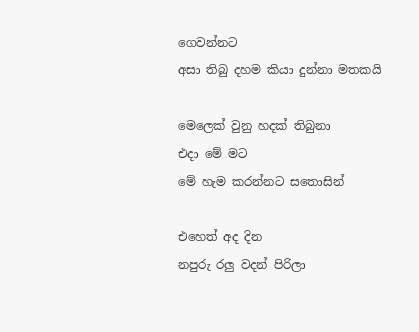ගෙවන්නට
අසා තිබු දහම කියා දුන්නා මතකයි

මෙලෙක් වුනු හදක් තිබුනා
එදා මේ මට
මේ හැම කරන්නට සතොසින්

එහෙත් අද දින
නපුරු රලු වදන් පිරිලා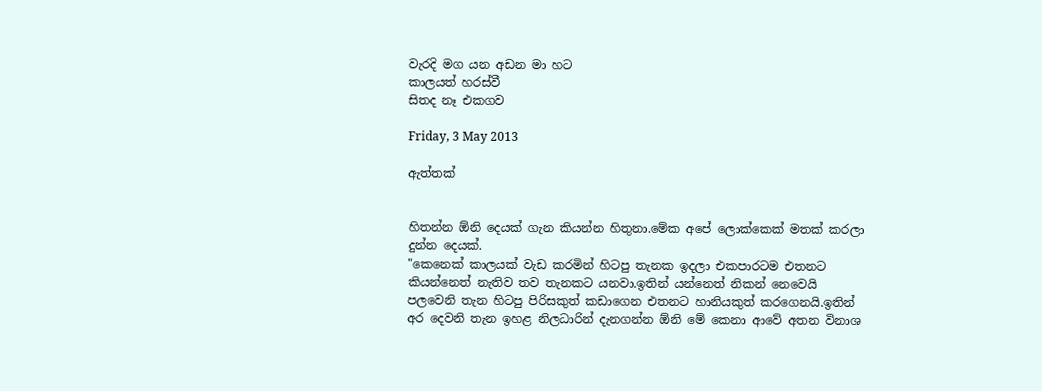වැරදි මග යන අඩන මා හට
කාලයත් හරස්වී
සිතද නෑ එකගව

Friday, 3 May 2013

ඇත්තක්


හිතන්න ඕනි දෙයක් ගැන කියන්න හිතුනා.මේක අපේ ලොක්කෙක් මතක් කරලා දුන්න දෙයක්.
"කෙනෙක් කාලයක් වැඩ කරමින් හිටපු තැනක ඉදලා එකපාරටම එතනට කියන්නෙත් නැතිව තව තැනකට යනවා.ඉතින් යන්නෙත් නිකන් නෙවෙයි පලවෙනි තැන හිටපු පිරිසකුත් කඩාගෙන එතනට හානියකුත් කරගෙනයි.ඉතින් අර දෙවනි තැන ඉහළ නිලධාරින් දැනගන්න ඕනි මේ කෙනා ආවේ අතන විනාශ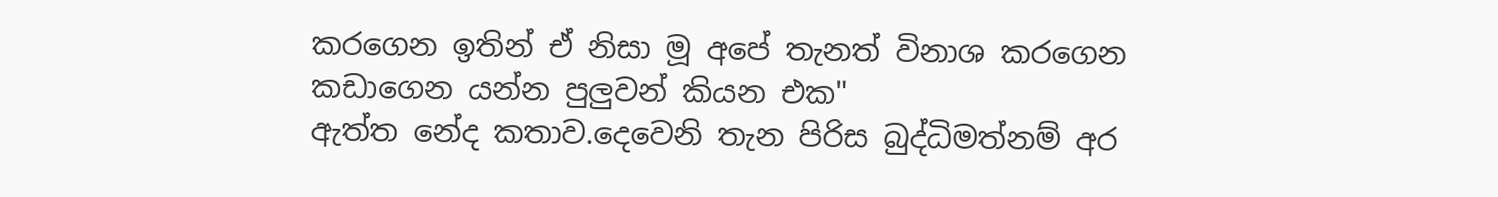කරගෙන ඉතින් ඒ නිසා මූ අපේ තැනත් විනාශ කරගෙන කඩාගෙන යන්න පුලුවන් කියන එක"
ඇත්ත නේද කතාව.දෙවෙනි තැන පිරිස බුද්ධිමත්නම් අර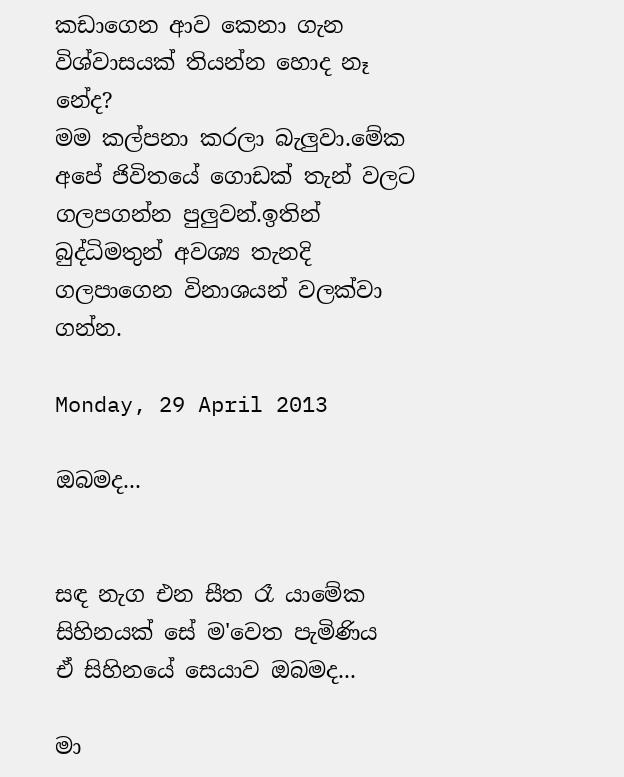කඩාගෙන ආව කෙනා ගැන විශ්වාසයක් තියන්න හොද නෑ නේද?
මම කල්පනා කරලා බැලුවා.මේක අපේ ජිවිතයේ ගොඩක් තැන් වලට ගලපගන්න පුලුවන්.ඉතින් බුද්ධිමතුන් අවශ්‍ය තැනදි ගලපාගෙන විනාශයන් වලක්වා ගන්න.

Monday, 29 April 2013

ඔබමද...


සඳ නැග එන සීත රෑ යාමේක
සිහිනයක් සේ ම'වෙත පැමිණිය
ඒ සිහිනයේ සෙයාව ඔබමද...

මා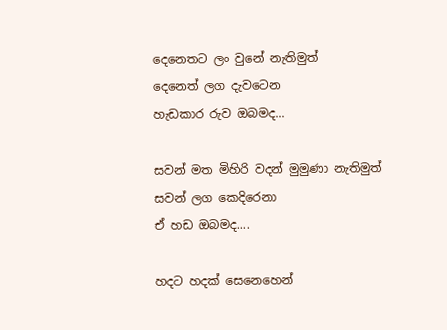දෙනෙතට ලං වුනේ නැතිමුත්
දෙනෙත් ලග දැවටෙන
හැඩකාර රුව ඔබමද...

සවන් මත මිහිරි වදන් මුමුණා නැතිමුත්
සවන් ලග කෙදිරෙනා
ඒ හඩ ඔබමද....

හදට හදක් සෙනෙහෙන්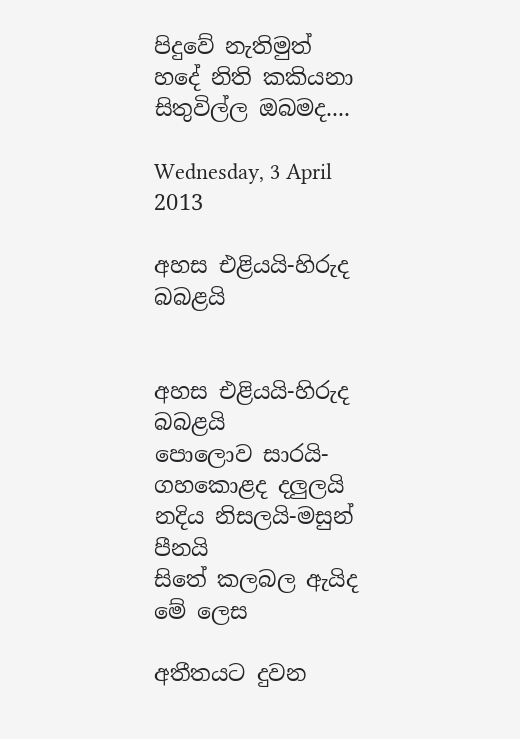පිදුවේ නැතිමුත්
හදේ නිති කකියනා
සිතුවිල්ල ඔබමද....

Wednesday, 3 April 2013

අහස එළියයි-හිරුද බබළයි


අහස එළියයි-හිරුද බබළයි
පොලොව සාරයි-ගහකොළද දලුලයි
නදිය නිසලයි-මසුන් පීනයි
සිතේ කලබල ඇයිද මේ ලෙස

අතීතයට දුවන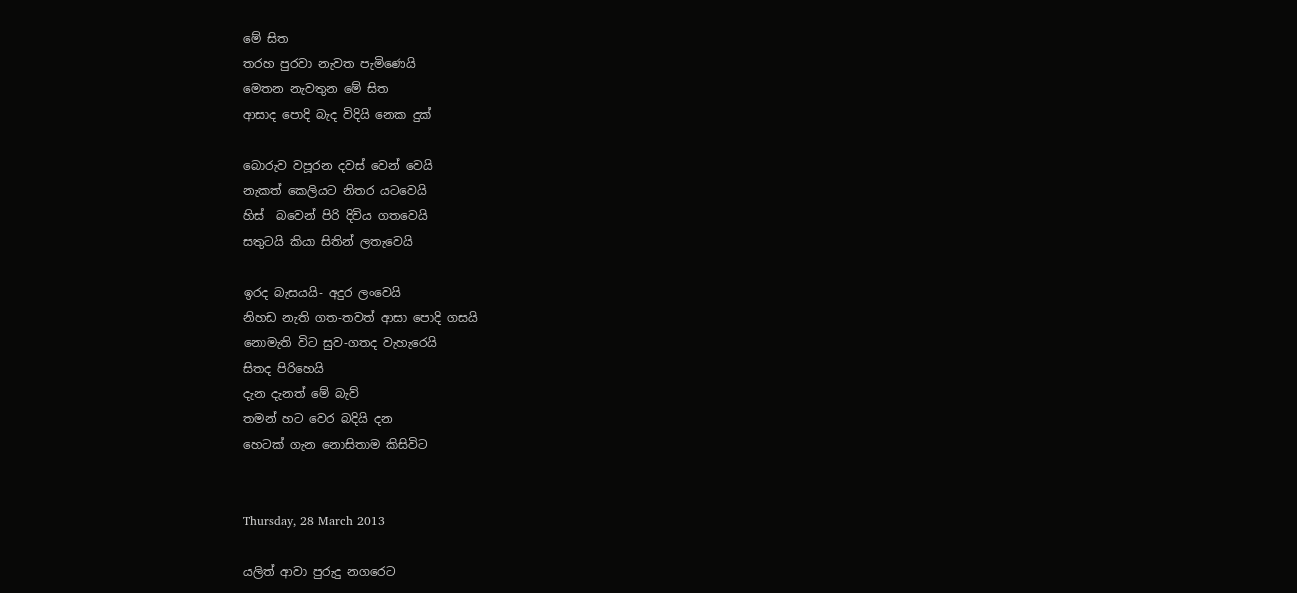මේ සිත
තරහ පුරවා නැවත පැමිණෙයි
මෙතන නැවතුන මේ සිත
ආසාද පොදි බැද විදියි නෙක දුක්

බොරුව වපූරන දවස් වෙන් වෙයි
නැකත් කෙලියට නිතර යටවෙයි
හිස්  බවෙන් පිරි දිවිය ගතවෙයි
සතුටයි කියා සිතින් ලතැවෙයි

ඉරද බැසයයි- අදුර ලංවෙයි
නිහඩ නැති ගත-තවත් ආසා පොදි ගසයි
නොමැති විට සුව-ගතද වැහැරෙයි
සිතද පිරිහෙයි
දැන දැනත් මේ බැව්
තමන් හට වෙර බදියි දන
හෙටක් ගැන නොසිතාම කිසිවිට


Thursday, 28 March 2013

යලිත් ආවා පුරුදු නගරෙට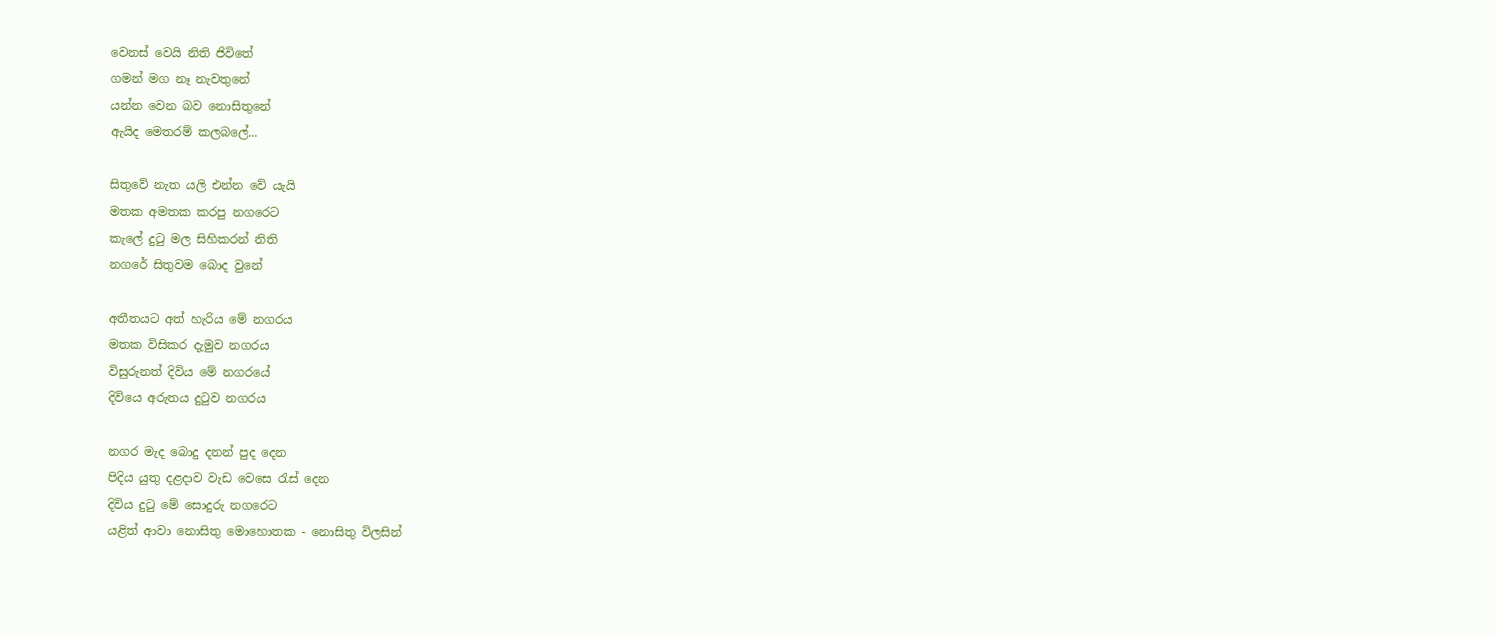වෙනස් වෙයි නිති ජිවිතේ
ගමන් මග නෑ නැවතුනේ
යන්න වෙන බව නොසිතුනේ
ඇයිද මෙතරම් කලබලේ...

සිතුවේ නැත යලි එන්න වේ යැයි
මතක අමතක කරපු නගරෙට
කැලේ දු‍ටු මල සිහිකරන් නිති
නගරේ සිතුවම බොද වුනේ

අතීතයට අත් හැරිය මේ නගරය
මතක විසිකර දැමුව නගරය
විසුරුනත් දිවිය මේ නගරයේ
දිවියෙ අරුතය දු‍ටුව නගරය

නගර මැද බොදු දනන් පුද දෙන
පිදිය යුතු දළදාව වැඩ වෙසෙ ‍රැස් දෙන
දිවිය දු‍ටු මේ සොදුරු නගරෙට
යළිත් ආවා නොසිතු මොහොතක - නොසිතු විලසින්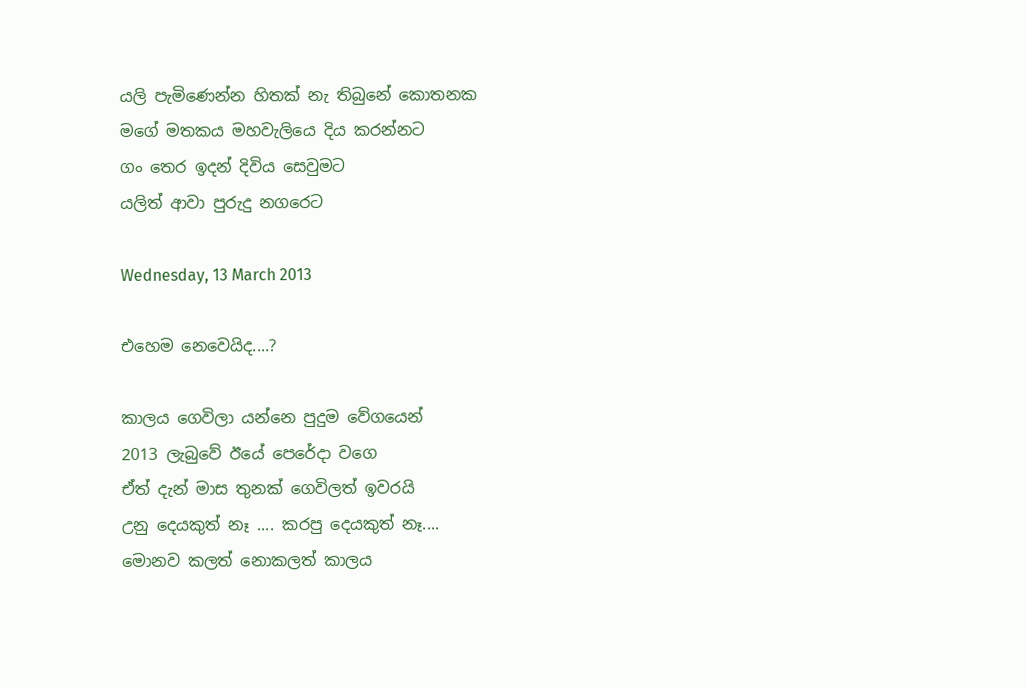යලි පැමිණෙන්න හිතක් නැ තිබුනේ කොතනක
මගේ මතකය මහවැලියෙ දිය කරන්නට
ගං තෙර ඉදන් දිවිය සෙවුමට
යලිත් ආවා පුරුදු නගරෙට

Wednesday, 13 March 2013

එහෙම නෙවෙයිද....?

කාලය ගෙවිලා යන්නෙ පුදුම වේගයෙන්
2013 ලැබුවේ ඊයේ පෙරේදා වගෙ
ඒත් දැන් මාස තුනක් ගෙවිලත් ඉවරයි
උනු දෙයකුත් නෑ .... කරපු දෙයකුත් නෑ....
මොනව කලත් නොකලත් කාලය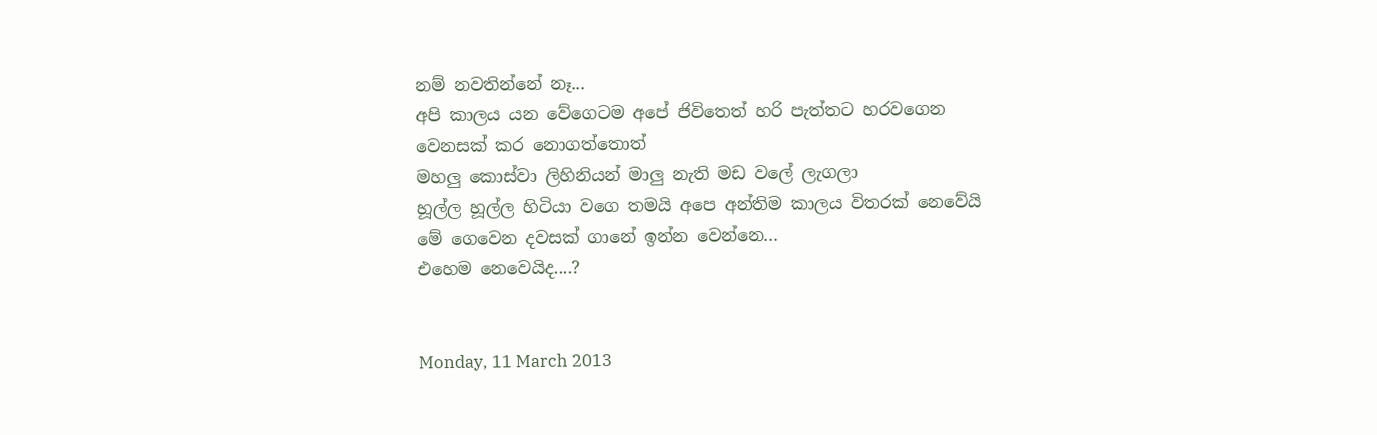නම් නවතින්නේ නෑ...
අපි කාලය යන වේගෙටම අපේ ජිවිතෙත් හරි පැත්තට හරවගෙන
වෙනසක් කර නොගත්තොත්
මහලු කොස්වා ලිහිනියන් මාලු නැති මඩ වලේ ලැගලා
හූල්ල හූල්ල හිටියා වගෙ තමයි අපෙ අන්තිම කාලය විතරක් නෙවේයි
මේ ගෙවෙන දවසක් ගානේ ඉන්න වෙන්නෙ...
එහෙම නෙවෙයිද....?


Monday, 11 March 2013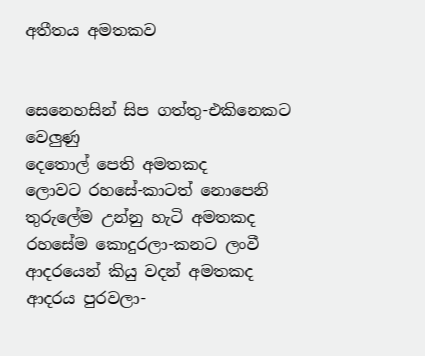අතීතය අමතකව


සෙනෙහසින් සිප ගත්තු-එකිනෙකට වෙලුණු
දෙතොල් පෙති අමතකද
ලොවට රහසේ-කාටත් නොපෙනි
තුරුලේම උන්නු හැටි අමතකද
රහසේම කොදුරලා-කනට ලංවී
ආදරයෙන් කියු වදන් අමතකද
ආදරය පුරවලා-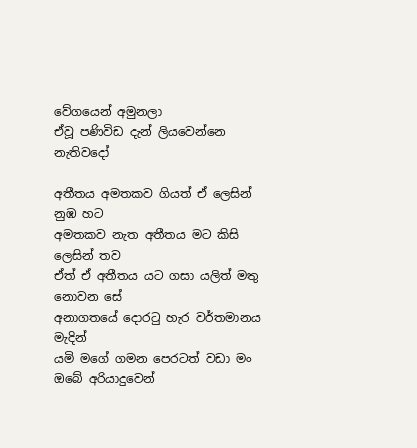වේගයෙන් අමුනලා
ඒවූ පණිවිඩ දැන් ලියවෙන්නෙ නැතිවදෝ

අතීතය අමතකව ගියත් ඒ ලෙසින් නුඹ හට
අමතකව නැත අතීතය මට කිසි ලෙසින් තව
ඒත් ඒ අතීතය යට ගසා යලිත් මතු නොවන සේ
අනාගතයේ දොර‍ටු හැර වර්තමානය මැදින්
යමි මගේ ගමන පෙරටත් වඩා මං
ඔබේ අරියාදුවෙන්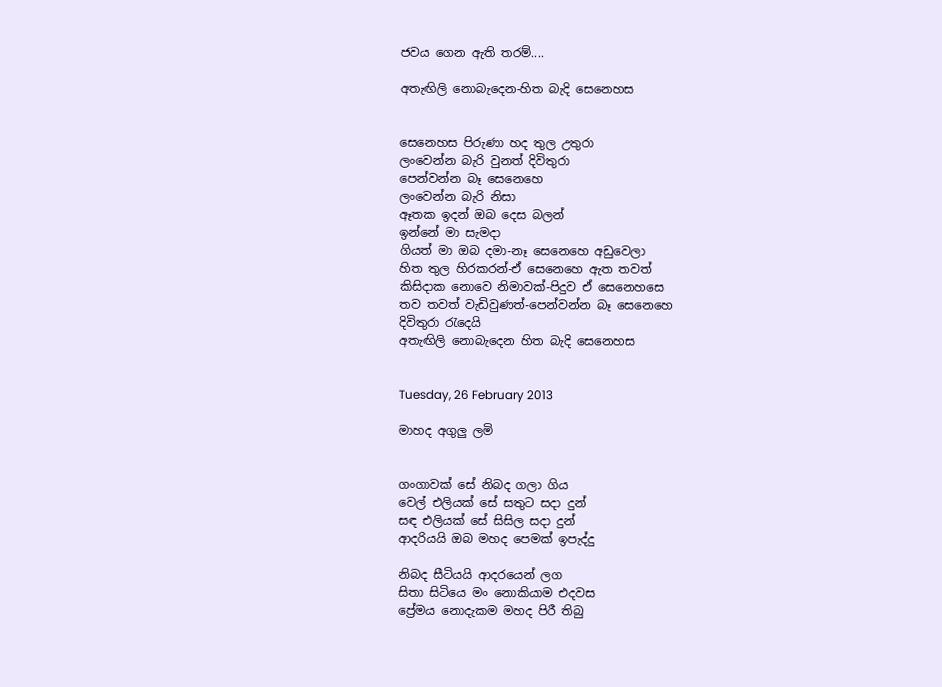ජවය ගෙන ඇති තරම්....

අතැඟිලි නොබැදෙන-හිත බැදි සෙනෙහස


සෙනෙහස පිරුණා හද තුල උතුරා
ලංවෙන්න බැරි වුනත් දිවිතුරා
පෙන්වන්න බෑ සෙනෙහෙ
ලංවෙන්න බැරි නිසා
ඈතක ඉදන් ඔබ දෙස බලන්
ඉන්නේ මා සැමදා
ගියත් මා ඔබ දමා-නෑ සෙනෙහෙ අඩුවෙලා
හිත තුල හිරකරන්-ඒ සෙනෙහෙ ඇත තවත්
කිසිදාක නොවෙ නිමාවක්-පිදුව ඒ සෙනෙහසෙ
තව තවත් වැඩිවුණත්-පෙන්වන්න බෑ සෙනෙහෙ
දිවිතුරා ‍රැදෙයි
අතැඟිලි නොබැදෙන හිත බැදි සෙනෙහස


Tuesday, 26 February 2013

මාහද අගුලු ලමි


ගංගාවක් සේ නිබද ගලා ගිය
වෙල් එලියක් සේ සතුට සදා දුන්
සඳ එලියක් සේ සිසිල සදා දුන්
ආදරියයි ඔබ මහද පෙමක් ඉපැද්දු

නිබද සීටියයි ආදරයෙන් ලග
සිතා සිටියෙ මං නොකියාම එදවස
ප්‍රේමය නොදැකම මහද පිරී තිබු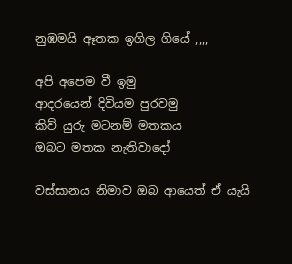නුඹමයි ඈතක ඉගිල ගියේ ,,,,

අපි අපෙම වී ඉමු
ආදරයෙන් දිවියම පුරවමු
කිව් යුරු මටනම් මතකය
ඔබට මතක නැතිවාදෝ

වස්සානය නිමාව ඔබ ආයෙත් ඒ යැයි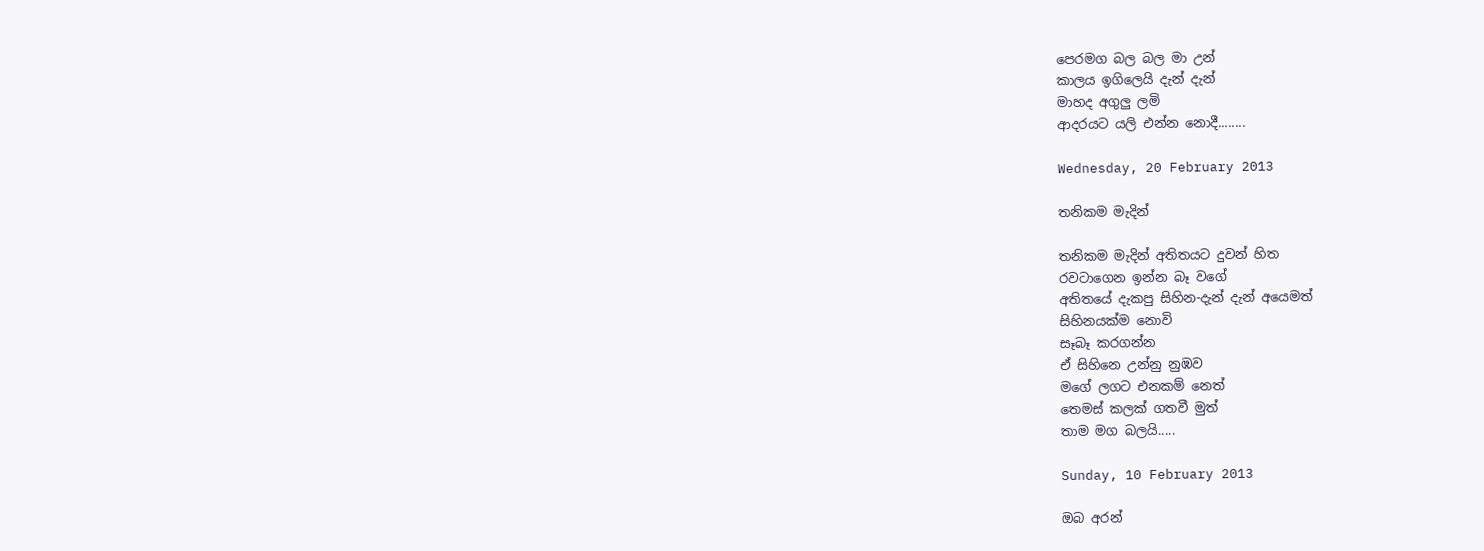පෙරමග බල බල මා උන්
කාලය ඉගිලෙයි දැන් දැන්
මාහද අගුලු ලමි
ආදරයට යලි එන්න නොදී........

Wednesday, 20 February 2013

තනිකම මැදින්

තනිකම මැදින් අතිතයට දුවන් හිත
රවටාගෙන ඉන්න බෑ වගේ
අතිතයේ දැකපු සිහින-දැන් දැන් අයෙමත්
සිහිනයක්ම නොවි
සෑබෑ කරගන්න
ඒ සිහිනෙ උන්නු නුඹව
මගේ ලගට එනකම් නෙත්
තෙමස් කලක් ගතවී මුත්
තාම මග බලයි.....

Sunday, 10 February 2013

ඔබ අරන්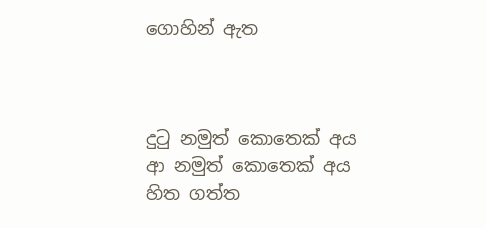ගොහින් ඇත



දු‍ටු නමුත් කොතෙක් අය
ආ නමුත් කොතෙක් අය
හිත ගත්ත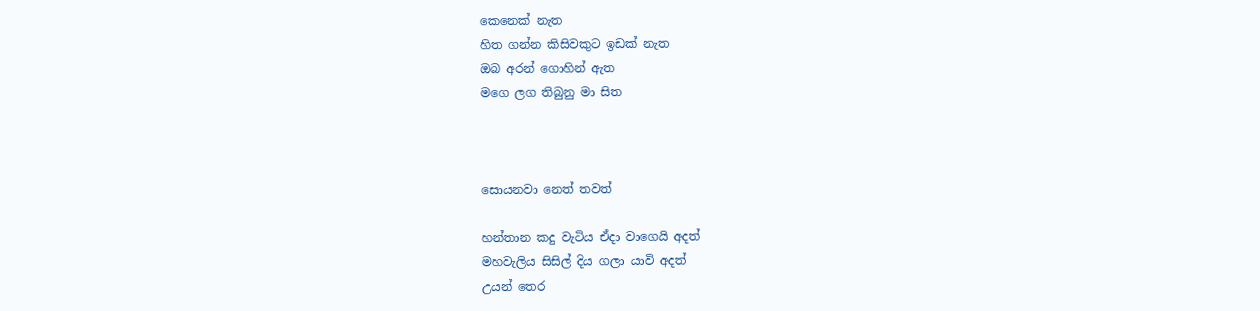කෙනෙක් නැත
හිත ගන්න කිසිවකුට ඉඩක් නැත
ඔබ අරන් ගොහින් ඇත
මගෙ ලග තිබුනු මා සිත



සොයනවා නෙත් තවත්

හන්තාන කදු වැටිය ඒදා වාගෙයි අදත්
මහවැලිය සිසිල් දිය ගලා යාවි අදත්
උයන් තෙර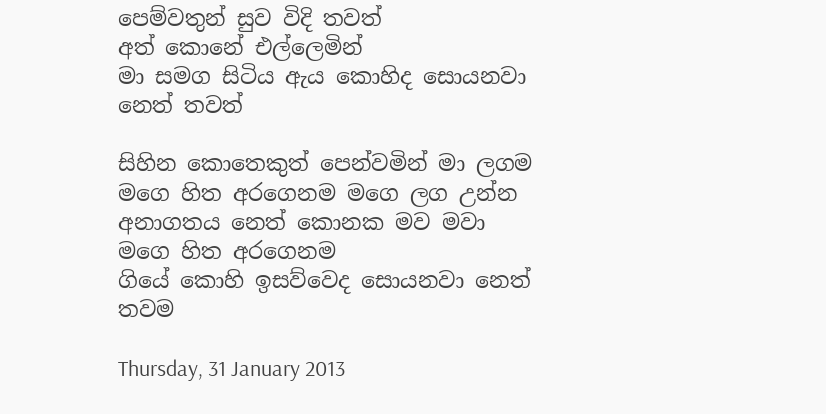පෙම්වතුන් සුව විදි තවත්
අත් කොනේ එල්ලෙමින්
මා සමග සිටිය ඇය කොහිද සොයනවා නෙත් තවත්

සිහින කොතෙකුත් පෙන්වමින් මා ලගම
මගෙ හිත අරගෙනම මගෙ ලග උන්න
අනාගතය නෙත් කොනක මව මවා
මගෙ හිත අරගෙනම
ගියේ කොහි ඉසව්වෙද සොයනවා නෙත් තවම

Thursday, 31 January 2013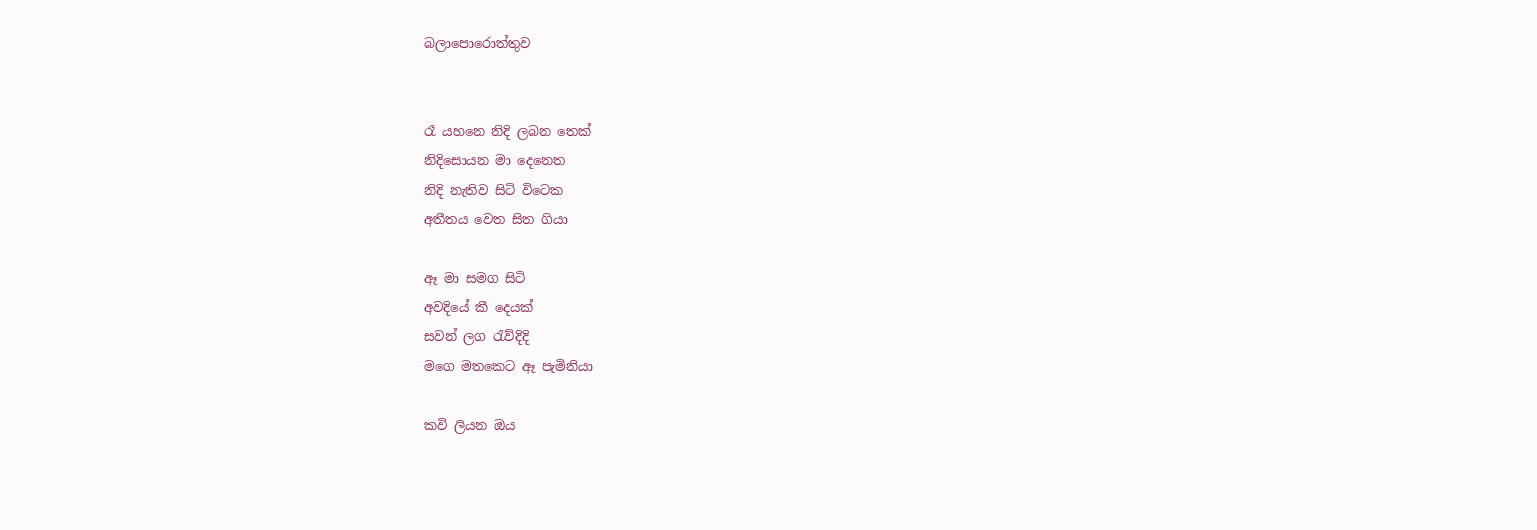බලාපොරොත්තුව


රෑ යහනෙ නිදි ලබන තෙක්
නිදිසොයන මා දෙනෙත
නිදි නැතිව සිටි විටෙක
අතීතය වෙත සිත ගියා

ඈ මා සමග සිටි
අවදියේ කී දෙයක්
සවන් ලග ‍රැව්දිදි
මගෙ මතකෙට ඈ පැමිනියා

කවි ලියන ඔය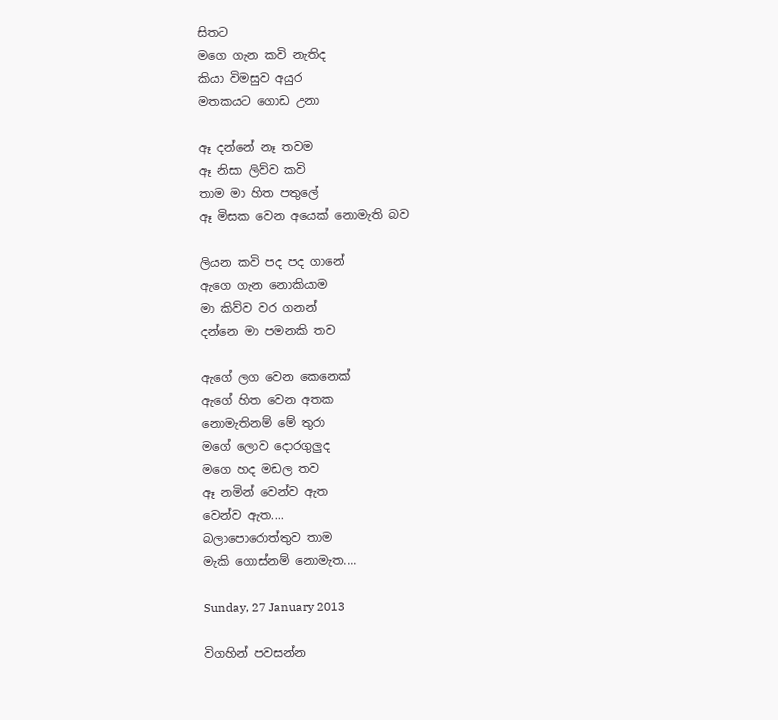සිතට
මගෙ ගැන කවි නැතිද
කියා විමසුව අයුර
මතකයට ගොඩ උනා

ඈ දන්නේ නෑ තවම
ඈ නිසා ලිව්ව කවි
තාම මා හිත පතුලේ
ඈ මිසක වෙන අයෙක් නොමැති බව

ලියන කවි පද පද ගානේ
ඇගෙ ගැන නොකියාම
මා කිව්ව වර ගනන්
දන්නෙ මා පමනකි තව

ඇගේ ලග වෙන කෙනෙක්
ඇගේ හිත වෙන අතක
නොමැතිනම් මේ තුරා
මගේ ලොව දොරගුලුද
මගෙ හද මඩල තව
ඈ නමින් වෙන්ව ඇත
වෙන්ව ඇත....
බලාපොරොත්තුව තාම
මැකි ගොස්නම් නොමැත....

Sunday, 27 January 2013

විගහින් පවසන්න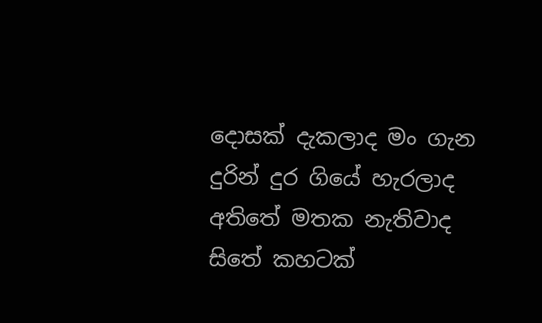දොසක් දැකලාද මං ගැන
දුරින් දුර ගියේ හැරලාද
අතිතේ මතක නැතිවාද
සිතේ කහටක්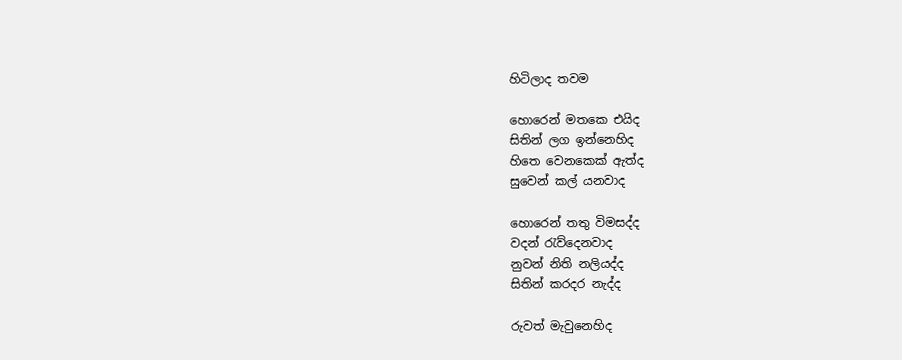හිටිලාද තවම

හොරෙන් මතකෙ එයිද
සිතින් ලග ඉන්නෙහිද
හිතෙ වෙනකෙක් ඇත්ද
සුවෙන් කල් යනවාද

හොරෙන් තතු විමසද්ද
වදන් ‍රැව්දෙනවාද
නුවන් නිති නලියද්ද
සිතින් කරදර නැද්ද

රුවත් මැවුනෙහිද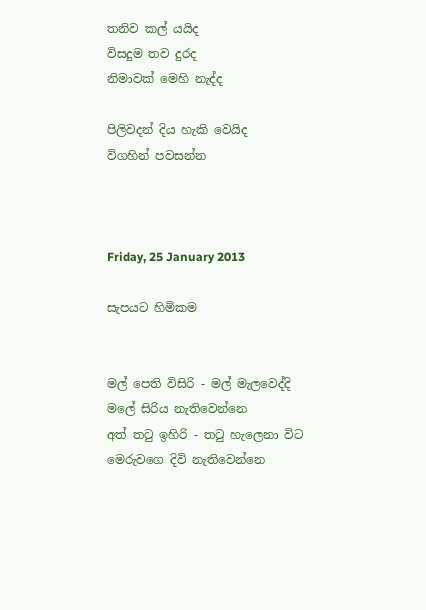තනිව කල් යයිද
විසදුම තව දුරද
නිමාවක් මෙහි නැද්ද

පිලිවදන් දිය හැකි වෙයිද
විගහින් පවසන්න



Friday, 25 January 2013

සැපයට හිමිකම


මල් පෙති විසිරි - මල් මැලවෙද්දි
මලේ සිරිය නැතිවෙන්නෙ
අත් ත‍ටු ඉහිරි - ත‍ටු හැලෙනා විට
මෙරුවගෙ දිවි නැතිවෙන්නෙ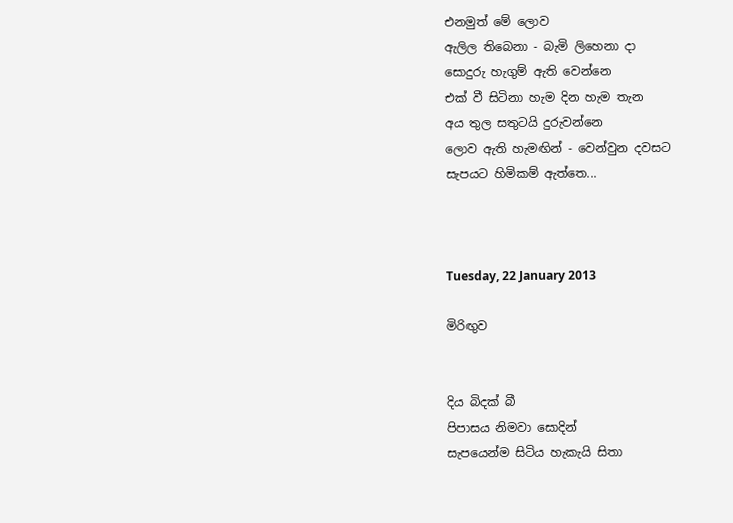එනමුත් මේ ලොව
ඇලිල තිබෙනා - බැමි ලිහෙනා දා
සොදුරු හැගුම් ඇති වෙන්නෙ
එක් වී සිටිනා හැම දින හැම තැන
අය තුල සතුටයි දුරුවන්නෙ
ලොව ඇති හැමඟින් - වෙන්වුන දවසට
සැපයට හිමිකම් ඇත්තෙ...



Tuesday, 22 January 2013

මිරිඟුව


දිය බිදක් බී
පිපාසය නිමවා සොදින්
සැපයෙන්ම සිටිය හැකැයි සිතා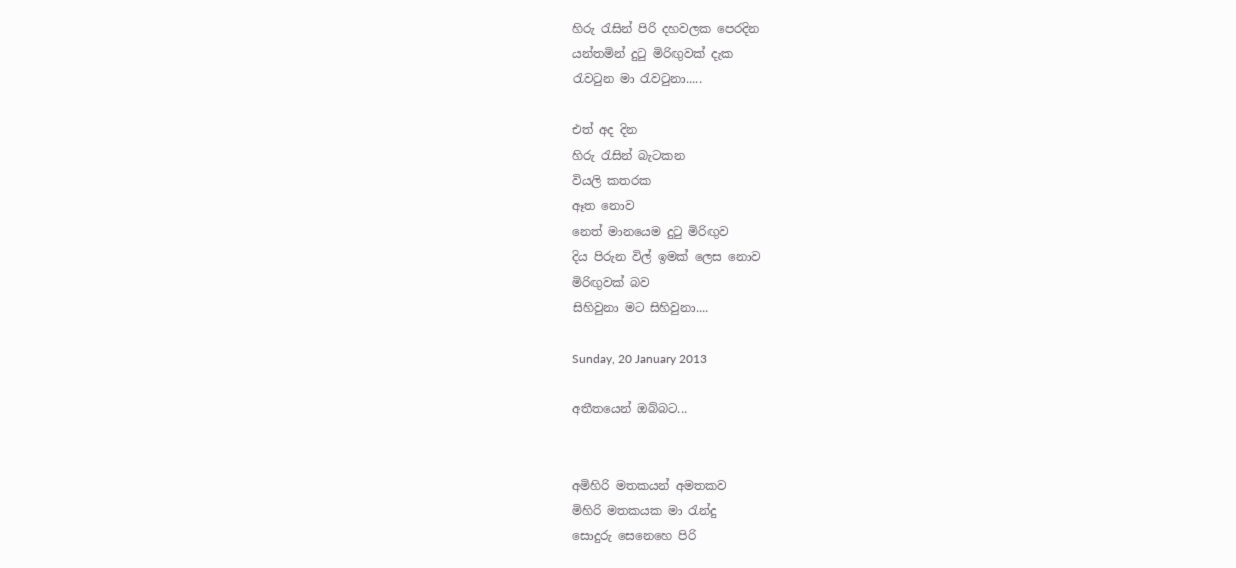හිරු ‍රැසින් පිරි දහවලක පෙරදින
යන්තමින් දු‍ටු මිරිඟුවක් දැක
රැව‍ටුන මා ‍රැව‍ටුනා.....

එත් අද දින
හිරු ‍රැසින් බැටකන
වියලි කතරක
ඈත නොව
නෙත් මානයෙම දු‍ටු මිරිඟුව
දිය පිරුන විල් ඉමක් ලෙස නොව
මිරිඟුවක් බව
සිහිවුනා මට සිහිවුනා....

Sunday, 20 January 2013

අතීතයෙන් ඔබ්බට...


අමිහිරි මතකයන් අමතකව
මිහිරි මතකයක මා ‍රැන්දු
සොදුරු සෙනෙහෙ පිරි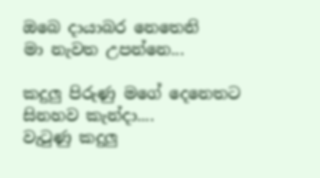ඔබෙ දායාබර නෙතෙනි
මා නැවත උපන්නෙ...

කදුලු පිරුණු මගේ දෙනෙතට
සිනහව කැන්දා....
වැ‍ටුණු කදුලු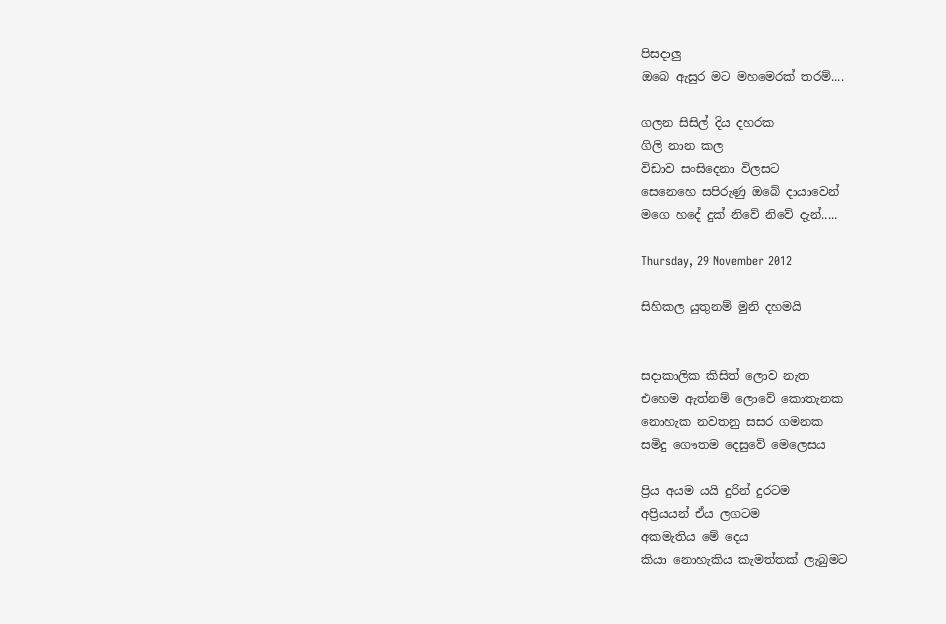පිසදාලු
ඔබෙ ඇසුර මට මහමෙරක් තරම්....

ගලන සිසිල් දිය දහරක
ගිලි නාන කල
විඩාව සංසිදෙනා විලසට
සෙනෙහෙ සපිරුණු ඔබේ දායාවෙන්
මගෙ හදේ දුක් නිවේ නිවේ දැන්.....

Thursday, 29 November 2012

සිහිකල යුතුනම් මුනි දහමයි


සදාකාලික කිසිත් ලොව නැත
එහෙම ඇත්නම් ලොවේ කොතැනක
නොහැක නවතනු සසර ගමනක
සමිදු ගෞතම දෙසුවේ මෙලෙසය

ප්‍රිය අයම යයි දුරින් දුරටම
අප්‍රියයන් ඒය ලගටම
අකමැතිය මේ දෙය
කියා නොහැකිය කැමත්තක් ලැබුමට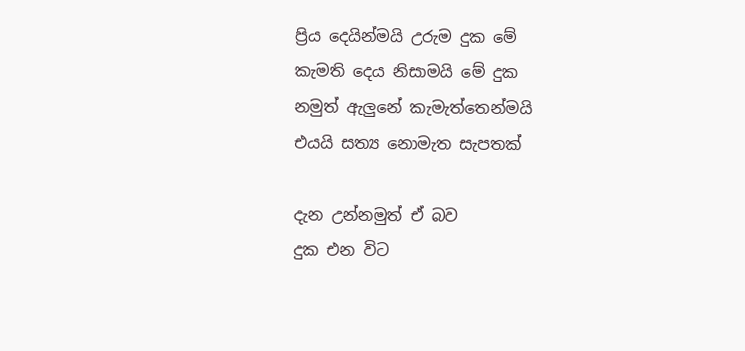ප්‍රිය දෙයින්මයි උරුම දුක මේ
කැමති දෙය නිසාමයි මේ දුක
නමුත් ඇලුනේ කැමැත්තෙන්මයි
එයයි සත්‍ය නොමැත සැපතක්

දැන උන්නමුත් ඒ බව
දුක එන විට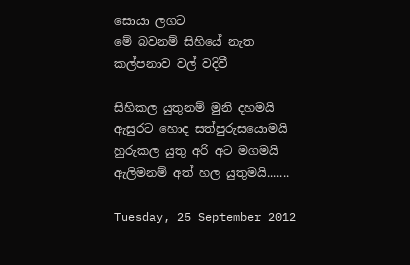සොයා ලගට
මේ බවනම් සිහියේ නැත
කල්පනාව වල් වදිවී

සිහිකල යුතුනම් මුනි දහමයි
ඇසුරට හොද සත්පුරුසයොමයි
හුරුකල යුතු අරි අට මගමයි
ඇලිමනම් අත් හල යුතුමයි.......

Tuesday, 25 September 2012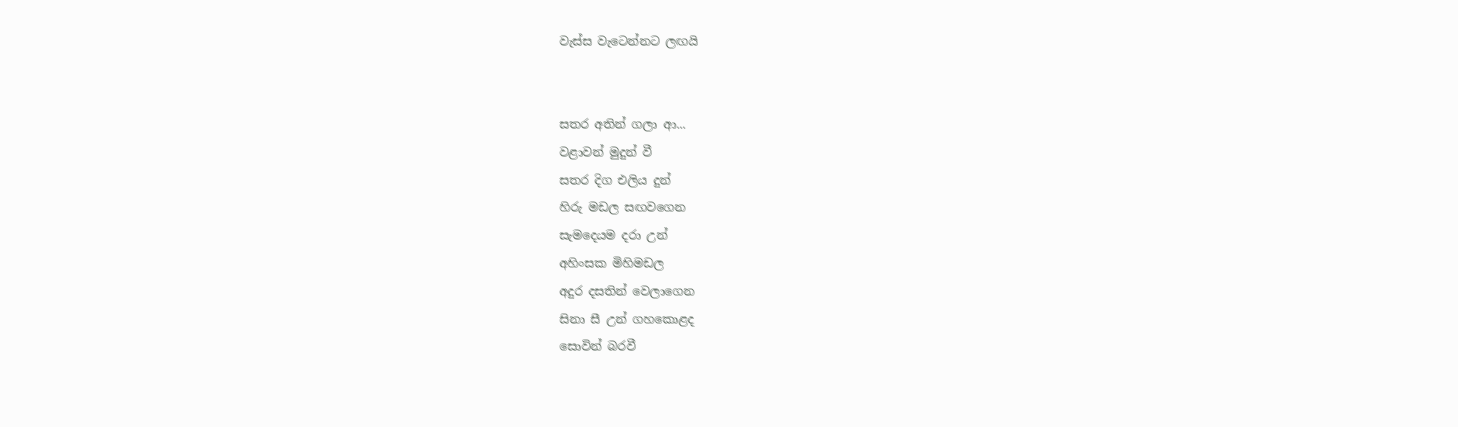වැස්ස වැටෙන්නට ලඟයි


සතර අතින් ගලා ආ...
වළාවන් මුදුන් වී
සතර දිග එලිය දුන්
හිරු මඩල සඟවගෙන
සැමදෙයම දරා උන්
අහිංසක මිහිමඩල
අදුර දසතින් වෙලාගෙන
සිනා සී උන් ගහකොළද
සොවින් බරවී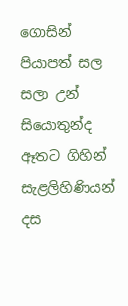ගොසින්
පියාපත් සල සලා උන්
සියොතුන්ද ඈතට ගිහින්
සැළලිහිණියන් දස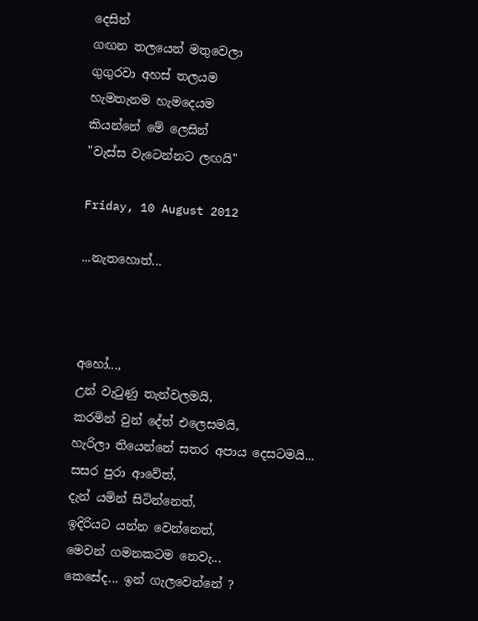දෙසින්
ගඟන තලයෙන් මතුවෙලා
ගුගුරවා අහස් තලයම
හැමතැනම හැමදෙයම
කියන්නේ මේ ලෙසින්
"වැස්ස වැටෙන්නට ලඟයි"

Friday, 10 August 2012

...නැතහොත්...



අහෝ...,
උන් වැ‍ටුණු තැන්වලමයි,
කරමින් වුන් දේත් එලෙසමයි,
හැරිලා තියෙන්නේ සතර අපාය දෙසටමයි...
සසර පුරා ආවේත්,
දැන් යමින් සිටින්නෙත්,
ඉදිරියට යන්න වෙන්නෙත්,
මෙවන් ගමනකටම නෙවැ...
කෙසේද... ඉන් ගැලවෙන්නේ ?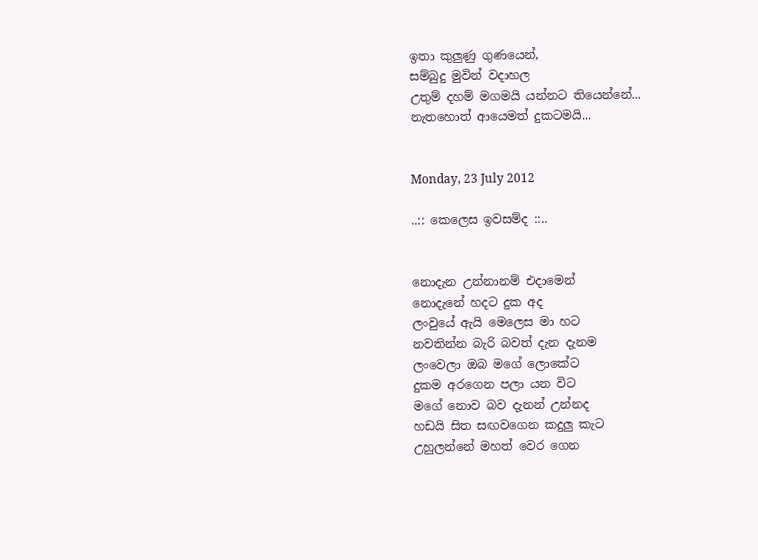ඉතා කුලුණු ගුණයෙන්,
සම්බුදු මුවින් වදාහල
උතුම් දහම් මගමයි යන්නට තියෙන්නේ...
නැතහොත් ආයෙමත් දුකටමයි...


Monday, 23 July 2012

..:: කෙලෙස ඉවසම්ද ::..


නොදැන උන්නානම් එදාමෙන්
නොදැනේ හදට දුක අද
ලංවුයේ ඇයි මෙලෙස මා හට
නවතින්න බැරි බවත් දැන දැනම
ලංවෙලා ඔබ මගේ ලොකේට
දුකම අරගෙන පලා යන විට
මගේ නොව බව දැනන් උන්නද
හඩයි සිත සඟවගෙන කදුලු කැට
උහුලන්නේ මහත් වෙර ගෙන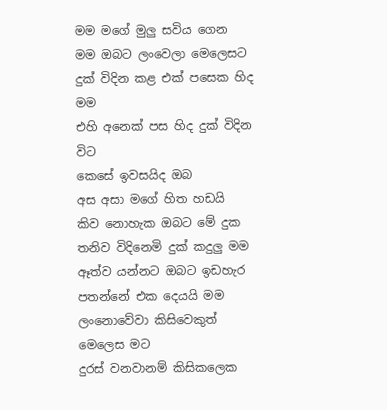මම මගේ මුලු සවිය ගෙන
මම ඔබට ලංවෙලා මෙලෙසට
දුක් විදින කළ එක් පසෙක හිද මම
එහි අනෙක් පස හිද දුක් විදින විට
කෙසේ ඉවසයිද ඔබ
අස අසා මගේ හිත හඩයි
කිව නොහැක ඔබට මේ දුක
තනිව විදිනෙමි දුක් කදුලු මම
ඈත්ව යන්නට ඔබට ඉඩහැර
පතන්නේ එක දෙයයි මම
ලංනොවේවා කිසිවෙකුත් මෙලෙස මට
දුරස් වනවානම් කිසිකලෙක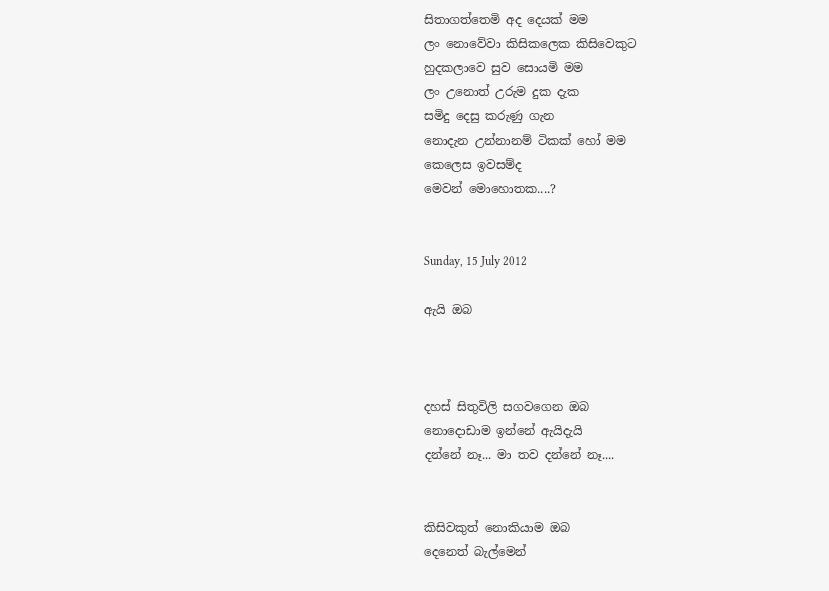සිතාගත්තෙමි අද දෙයක් මම
ලං නොවේවා කිසිකලෙක කිසිවෙකුට
හුදකලාවෙ සුව සොයමි මම
ලං උනොත් උරුම දුක දැක
සමිදු දෙසු කරුණු ගැන
නොදැන උන්නානම් ටිකක් හෝ මම
කෙලෙස ඉවසම්ද
මෙවන් මොහොතක....?


Sunday, 15 July 2012

ඇයි ඔබ



දහස් සිතුවිලි සගවගෙන ඔබ
නොදොඩාම ඉන්නේ ඇයිදැයි
දන්නේ නෑ... මා තව දන්නේ නෑ....


කිසිවකුත් නොකියාම ඔබ
දෙනෙත් බැල්මෙන්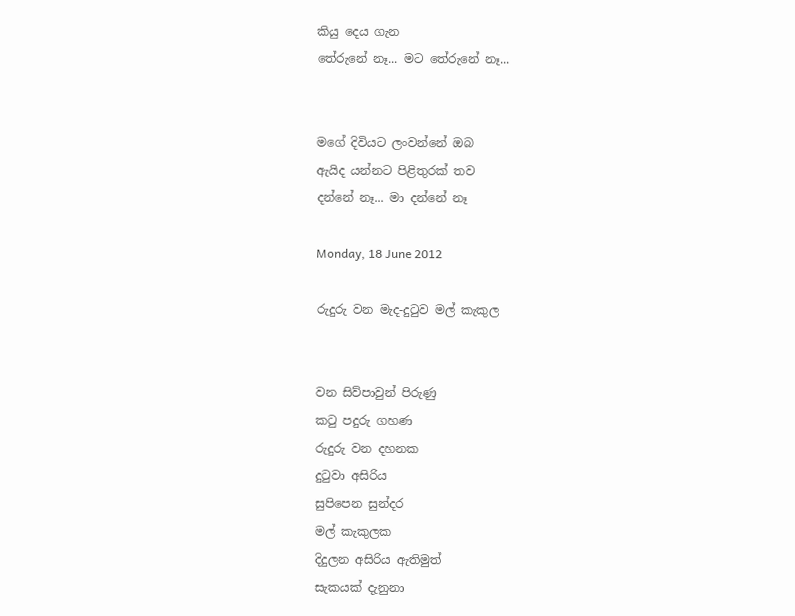කියු දෙය ගැන
තේරුනේ නෑ... මට තේරුනේ නෑ...


මගේ දිවියට ලංවන්නේ ඔබ
ඇයිද යන්නට පිළිතුරක් තව
දන්නේ නෑ... මා දන්නේ නෑ

Monday, 18 June 2012

රුදුරු වන මැද-දු‍ටුව මල් කැකුල


වන සිව්පාවුන් පිරුණු
ක‍ටු පදුරු ගහණ
රුදුරු වන දහනක
දු‍ටුවා අසිරිය
සුපිපෙන සුන්දර
මල් කැකුලක
දිදුලන අසිරිය ඇතිමුත්
සැකයක් දැනුනා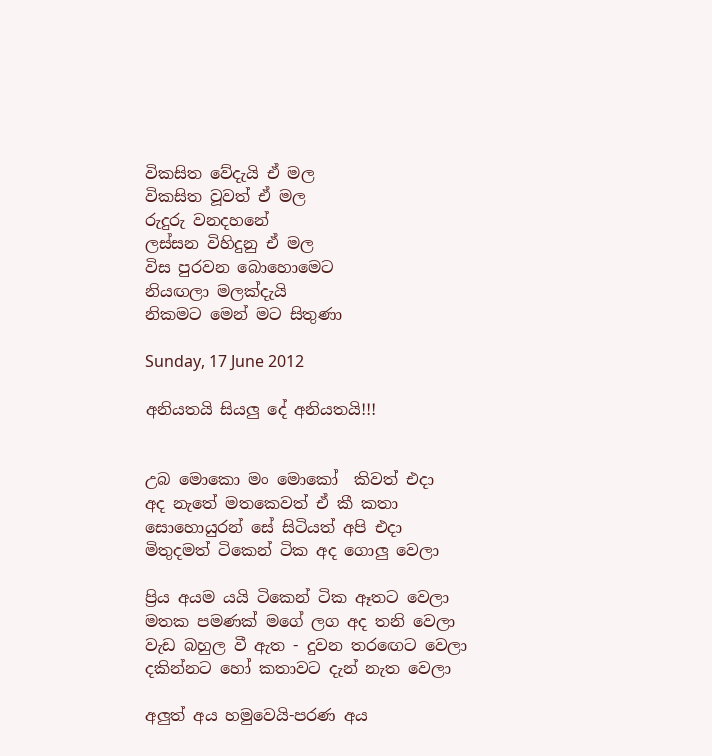විකසිත වේදැයි ඒ මල
විකසිත වූවත් ඒ මල
රුදුරු වනදහනේ
ලස්සන විහිදුනු ඒ මල
විස පුරවන බොහොමෙට
නියඟලා මලක්දැයි
නිකමට මෙන් මට සිතුණා

Sunday, 17 June 2012

අනියතයි සියලු දේ අනියතයි!!!


උබ මොකො මං මොකෝ  කිවත් එදා
අද නැතේ මතකෙවත් ඒ කී කතා
සොහොයුරන් සේ සිටියත් අපි එදා
මිතුදමත් ටිකෙන් ටික අද ගොලු වෙලා

ප්‍රිය අයම යයි ටිකෙන් ටික ඈතට වෙලා
මතක පමණක් මගේ ලග අද තනි වෙලා
වැඩ බහුල වී ඇත - දුවන තර‍ඟෙට වෙලා
දකින්නට හෝ කතාවට දැන් නැත වෙලා

අලුත් අය හමුවෙයි-පරණ අය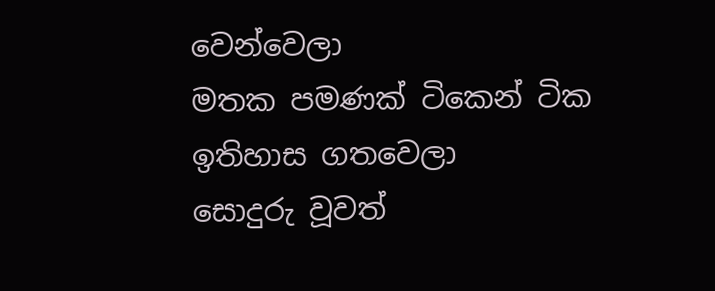වෙන්වෙලා
මතක පමණක් ටිකෙන් ටික ඉතිහාස ගතවෙලා
සොදුරු වූවත්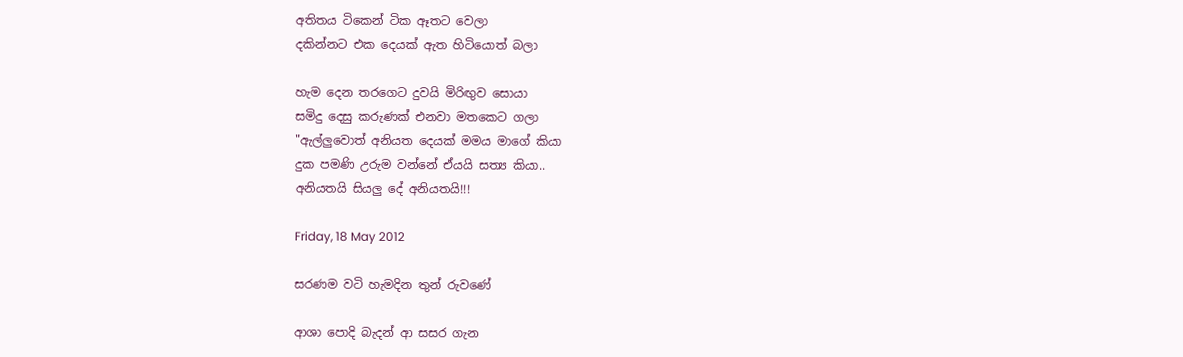අතිතය ටිකෙන් ටික ඈතට වෙලා
දකින්නට එක දෙයක් ඇත හිටියොත් බලා

හැම දෙන තරගෙට දුවයි මිරිඟුව සොයා
සමිදු දෙසු කරුණක් එනවා මතකෙට ගලා
"ඇල්ලුවොත් අනියත දෙයක් මමය මාගේ කියා
දුක පමණි උරුම වන්නේ ඒයයි සත්‍ය කියා..
අනියතයි සියලු දේ අනියතයි!!!

Friday, 18 May 2012

සරණම වටි හැමදින තුන් රුවණේ

ආශා පොදි බැදන් ආ සසර ගැන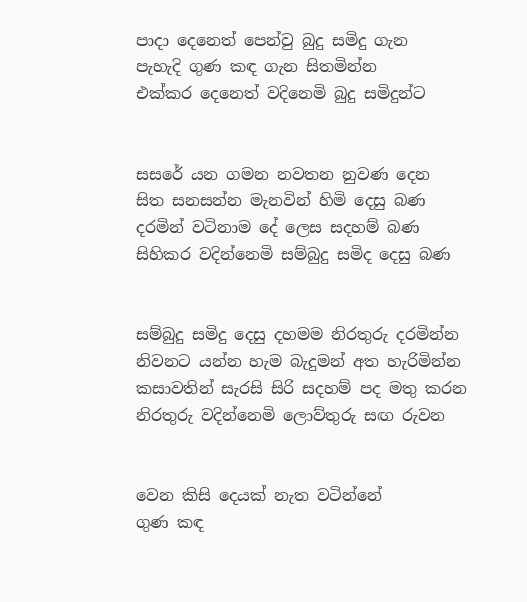පාදා දෙනෙත් පෙන්වු බුදු සමිදු ගැන
පැහැදි ගුණ කඳ ගැන සිතමින්න
එක්කර දෙනෙත් වදිනෙමි බුදු සමිදුන්ට


සසරේ යන ගමන නවතන නුවණ දෙන
සිත සනසන්න මැනවින් හිමි දෙසු බණ
දරමින් වටිනාම දේ ලෙස සදහම් බණ
සිහිකර වදින්නෙමි සම්බුදු සමිද දෙසු බණ


සම්බුදු සමිදු දෙසු දහමම නිරතුරු දරමින්න
නිවනට යන්න හැම බැදුමන් අත හැරිමින්න
කසාවතින් සැරසි සිරි සදහම් පද මතු කරන
නිරතුරු වදින්නෙමි ලොව්තුරු සඟ රුවන


වෙන කිසි දෙයක් නැත වටින්නේ
ගුණ කඳ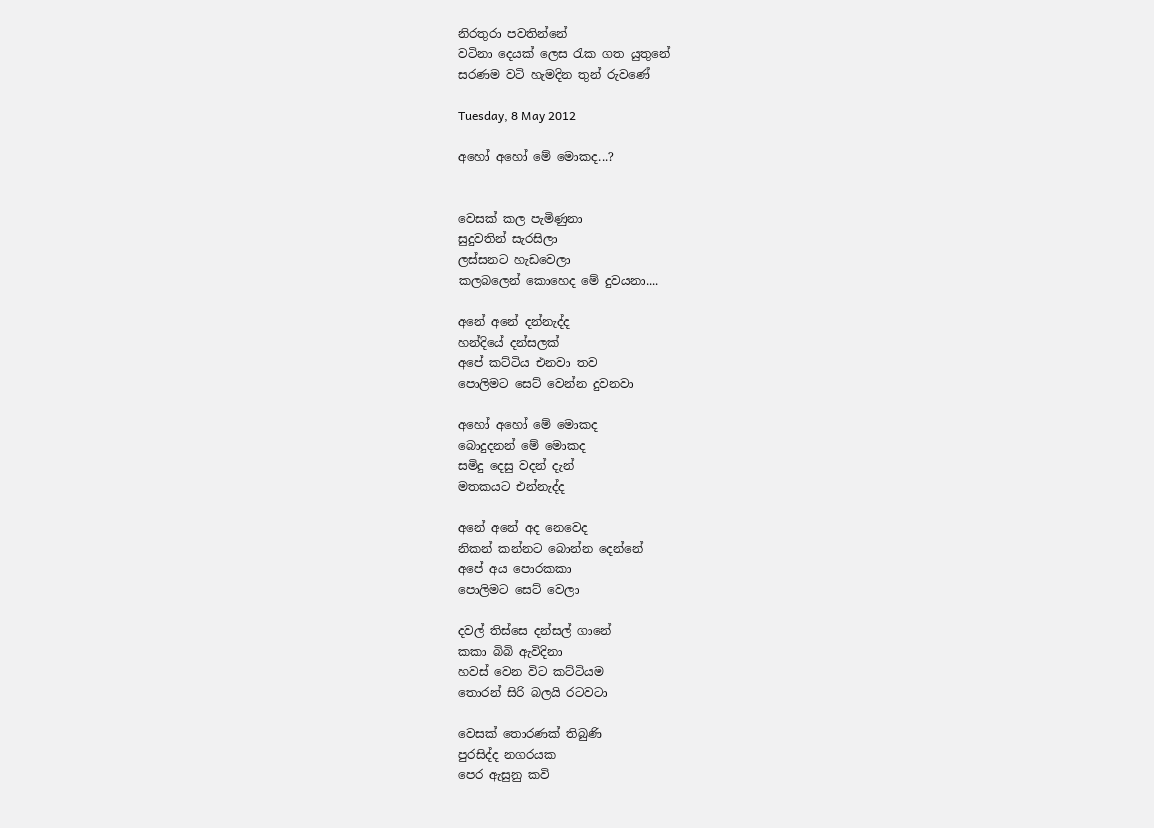නිරතුරා පවතින්නේ
වටිනා දෙයක් ලෙස ‍රැක ගත යුතුනේ
සරණම වටි හැමදින තුන් රුවණේ

Tuesday, 8 May 2012

අහෝ අහෝ මේ මොකද...?


වෙසක් කල පැමිණුනා
සුදුවතින් සැරසිලා
ලස්සනට හැඩවෙලා
කලබලෙන් කොහෙද මේ දුවයනා....

අනේ අනේ දන්නැද්ද
හන්දියේ දන්සලක්
අපේ කට්ටිය එනවා තව
පොලිමට සෙට් වෙන්න දුවනවා

අහෝ අහෝ මේ මොකද
බොදුදනන් මේ මොකද
සමිදු දෙසු වදන් දැන්
මතකයට එන්නැද්ද

අනේ අනේ අද නෙවෙද
නිකන් කන්නට බොන්න දෙන්නේ
අපේ අය පොරකකා
පොලිමට සෙට් වෙලා

දවල් තිස්සෙ දන්සල් ගානේ
කකා බිබි ඇවිදිනා
හවස් වෙන විට කට්ටියම
තොරන් සිරි බලයි රටවටා

වෙසක් තොරණක් තිබුණි
පුරසිද්ද නගරයක
පෙර ඇසුනු කවි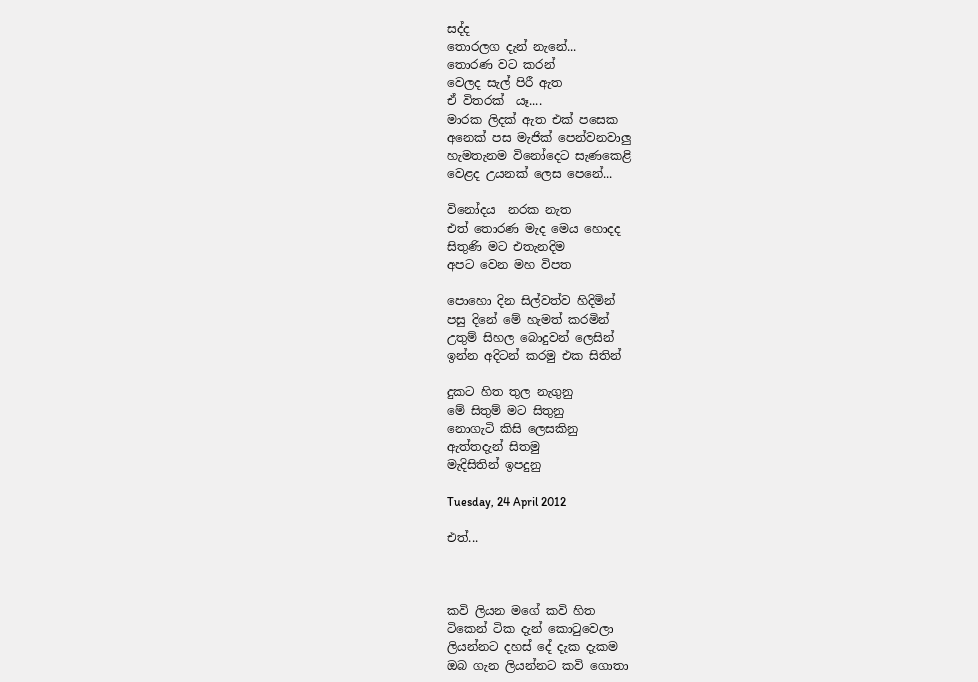සද්ද
තොරලග දැන් නැනේ...
තොරණ වට කරන්
වෙලද සැල් පිරී ඇත
ඒ විතරක්  යෑ....
මාරක ලිදක් ඇත එක් පසෙක
අනෙක් පස මැජික් පෙන්වනවාලු
හැමතැනම විනෝදෙට සැණකෙළි
වෙළද උයනක් ලෙස පෙනේ...

විනෝදය  නරක නැත
එත් තොරණ මැද මෙය හොදද
සිතුණි මට එතැනදිම
අපට වෙන මහ විපත

පොහො දින සිල්වත්ව හිදිමින්
පසු දිනේ මේ හැමත් කරමින්
උතුම් සිහල බොදුවන් ලෙසින්
ඉන්න අදිටන් කරමු එක සිතින්

දුකට හිත තුල නැගුනු
මේ සිතුම් මට සිතුනු
නොගැටි කිසි ලෙසකිනු
ඇත්තදැන් සිතමු
මැදිසිතින් ඉපදුනු

Tuesday, 24 April 2012

එත්...



කවි ලියන මගේ කවි හිත
ටිකෙන් ටික දැන් කො‍ටුවෙලා
ලියන්නට දහස් දේ දැක දැකම
ඔබ ගැන ලියන්නට කවි ගොතා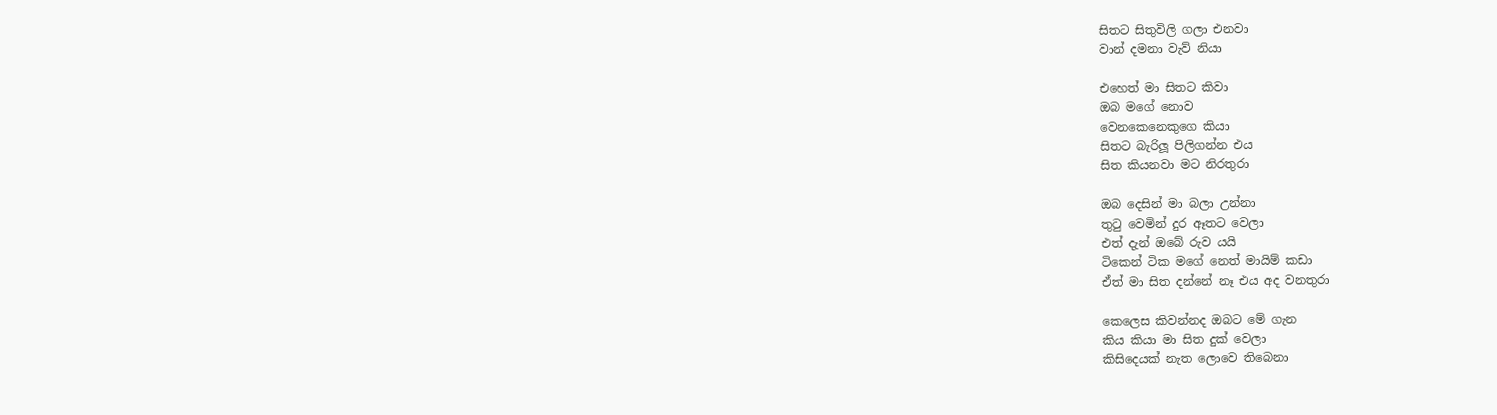සිතට සිතුවිලි ගලා එනවා
වාන් දමනා වැව් නියා

එහෙත් මා සිතට කිවා
ඔබ මගේ නොව
වෙනකෙනෙකුගෙ කියා
සිතට බැරිලූ පිලිගන්න එය
සිත කියනවා මට නිරතුරා

ඔබ දෙසින් මා බලා උන්නා
තු‍ටු වෙමින් දුර ඈතට වෙලා
එත් දැන් ඔබේ රුව යයි
ටිකෙන් ටික මගේ නෙත් මායිම් කඩා
ඒත් මා සිත දන්නේ නෑ එය අද වනතුරා

කෙලෙස කිවන්නද ඔබට මේ ගැන
කිය කියා මා සිත දුක් වෙලා
කිසිදෙයක් නැත ලොවෙ තිබෙනා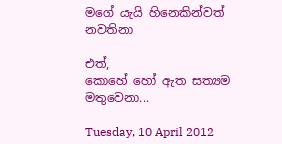මගේ යැයි හිනෙකින්වත් නවතිනා

එත්,
කොහේ හෝ ඇත සත්‍යම මතුවෙනා...

Tuesday, 10 April 2012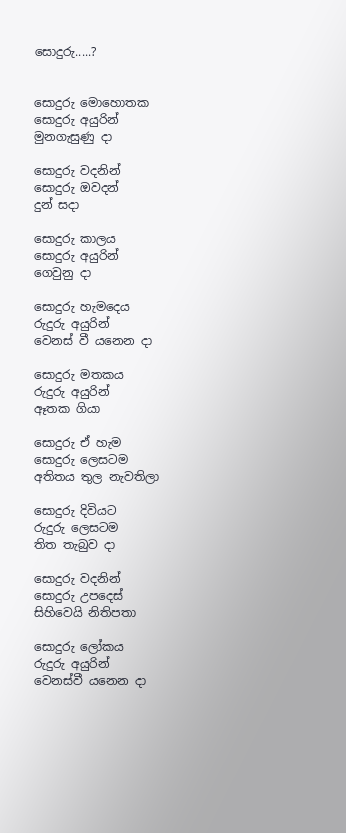සොදුරු.....?


සොදුරු මොහොතක
සොදුරු අයුරින්
මුනගැසුණු දා

සොදුරු වදනින්
සොදුරු ඔවදන්
දුන් සදා

සොදුරු කාලය
සොදුරු අයුරින්
ගෙවුනු දා

සොදුරු හැමදෙය
රුදුරු අයුරින්
වෙනස් වී යනෙන දා

සොදුරු මතකය
රුදුරු අයුරින්
ඈතක ගියා

සොදුරු ඒ හැම
සොදුරු ලෙසටම
අතිතය තුල නැවතිලා

සොදුරු දිවියට
රුදුරු ලෙසටම
තිත තැබුව දා

සොදුරු වදනින්
සොදුරු උපදෙස්
සිහිවෙයි නිතිපතා

සොදුරු ලෝකය
රුදුරු අයුරින්
වෙනස්වී යනෙන දා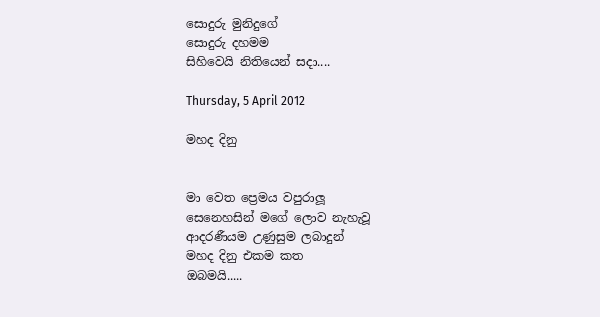සොදුරු මුනිදුගේ
සොදුරු දහමම
සිහිවෙයි නිතියෙන් සදා....

Thursday, 5 April 2012

මහද දිනු


මා වෙත ප්‍රෙමය වපුරාලූ
සෙනෙහසින් මගේ ලොව නැහැවූ
ආදරණීයම උණුසුම ලබාදුන්
මහද දිනු එකම කත
ඔබමයි.....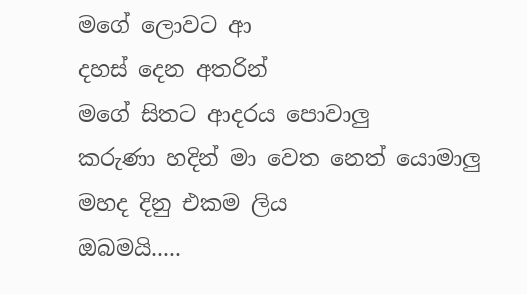මගේ ලොවට ආ
දහස් දෙන අතරින්
මගේ සිතට ආදරය පොවාලු
කරුණා හදින් මා වෙත නෙත් යොමාලු
මහද දිනු එකම ලිය
ඔබමයි.....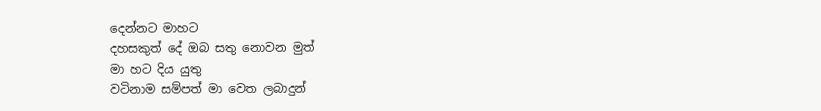දෙන්නට මාහට
දහසකුත් දේ ඔබ සතු නොවන මුත්
මා හට දිය යුතු
වටිනාම සම්පත් මා වෙත ලබාදුන්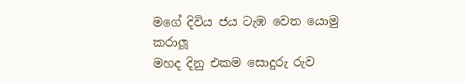මගේ දිවිය ජය ටැඹ වෙත යොමු කරාලූ
මහද දිනු එකම සොදුරු රුව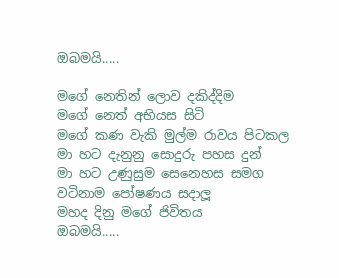ඔබමයි.....

මගේ නෙතින් ලොව දකිද්දිම
මගේ නෙත් අභියස සිටි
මගේ කණ වැකි මුල්ම රාවය පිටකල
මා හට දැනුනු සොදුරු පහස දුන්
මා හට උණුසුම සෙනෙහස සමග
වටිනාම පෝෂණය සදාලූ
මහද දිනු මගේ ජිවිතය
ඔබමයි.....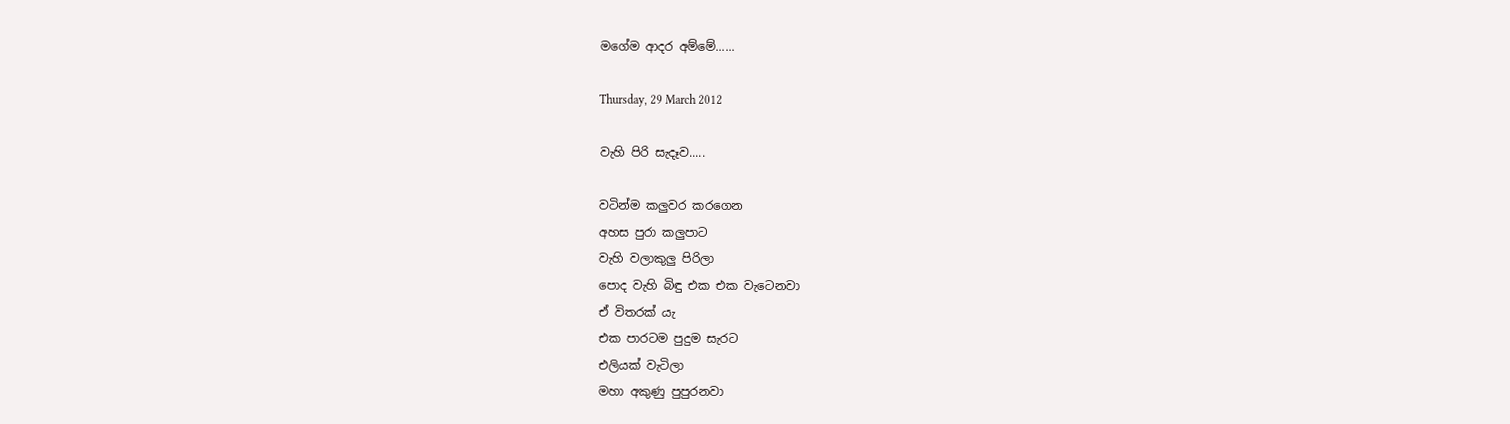මගේම ආදර අම්මේ......

Thursday, 29 March 2012

වැහි පිරි සැදෑව.....

වටින්ම කලුවර කරගෙන
අහස පුරා කලුපාට
වැහි වලාකුලු පිරිලා
පොද වැහි බිඳු එක එක වැටෙනවා
ඒ විතරක් යැ
එක පාරටම පුදුම සැරට
එලියක් වැටිලා
මහා අකුණු පුපුරනවා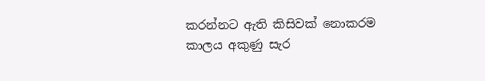කරන්නට ඇති කිසිවක් නොකරම
කාලය අකුණු සැර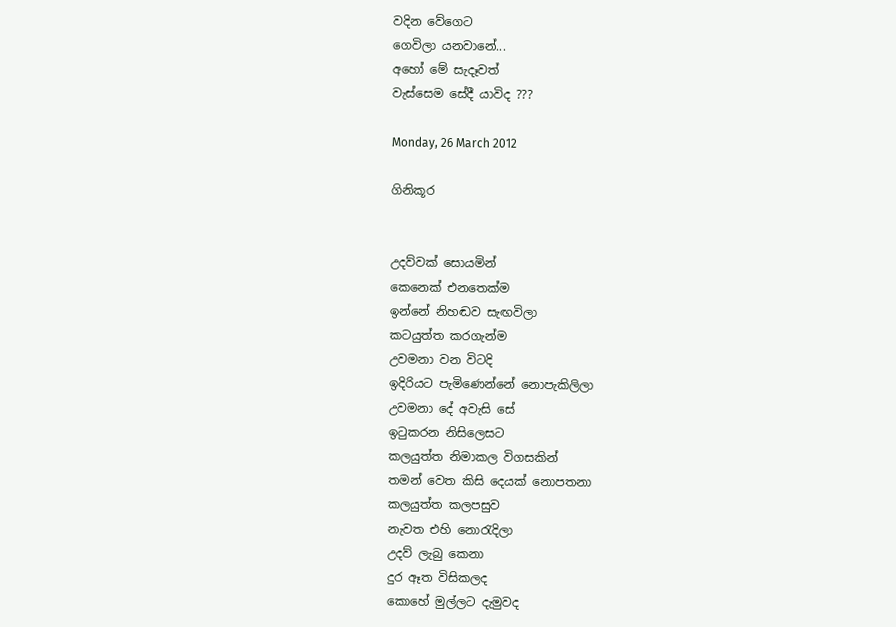වදින වේගෙට
ගෙවිලා යනවානේ...
අහෝ මේ සැදෑවත්
වැස්සෙම සේදී යාවිද ???

Monday, 26 March 2012

ගිනිකූර


උදව්වක් සොයමින්
කෙනෙක් එනතෙක්ම
ඉන්නේ නිහඬව සැඟවිලා
කටයුත්ත කරගැන්ම
උවමනා වන විටදි
ඉදිරියට පැමිණෙන්නේ නොපැකිලිලා
උවමනා දේ අවැසි සේ
ඉ‍ටුකරන නිසිලෙසට
කලයුත්ත නිමාකල විගසකින්
තමන් වෙත කිසි දෙයක් නොපතනා
කලයුත්ත කලපසුව
නැවත එහි නො‍රැදිලා
උදව් ලැබු කෙනා
දුර ඈත විසිකලද
කොහේ මුල්ලට දැමුවද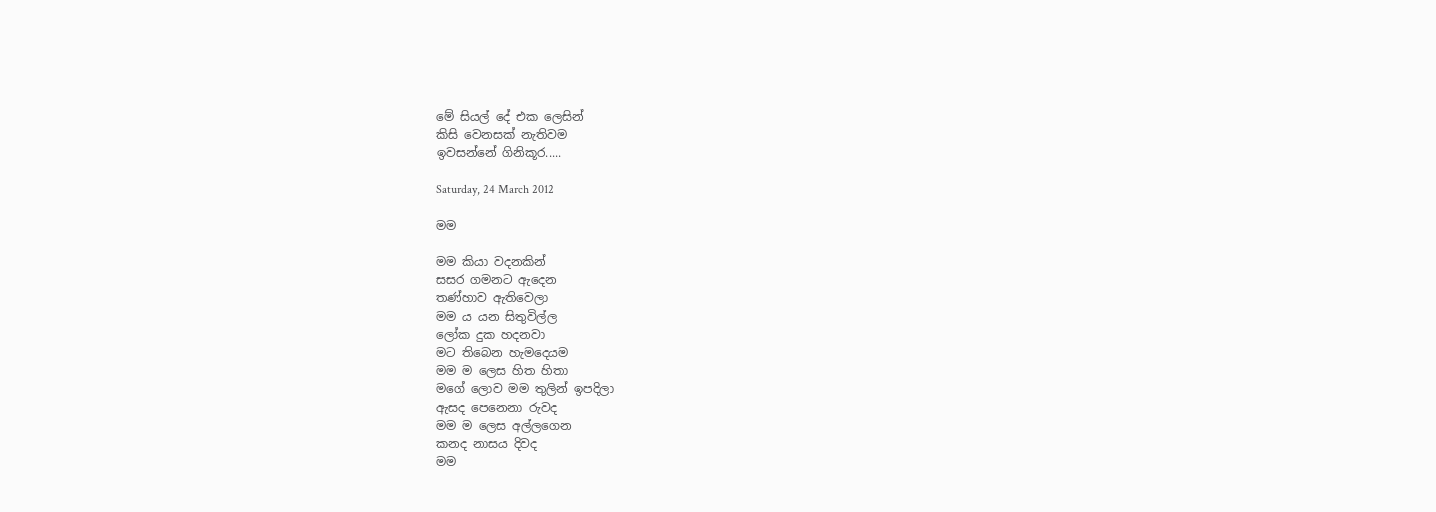මේ සියල් දේ එක ලෙසින්
කිසි වෙනසක් නැතිවම
ඉවසන්නේ ගිනිකූර.....

Saturday, 24 March 2012

මම

මම කියා වදනකින්
සසර ගමනට ඇදෙන
තණ්හාව ඇතිවෙලා
මම ය යන සිතුවිල්ල
ලෝක දුක හදනවා
මට තිබෙන හැමදෙයම
මම ම ලෙස හිත හිතා
මගේ ලොව මම තුලින් ඉපදිලා
ඇසද පෙනෙනා රුවද
මම ම ලෙස අල්ලගෙන
කනද නාසය දිවද
මම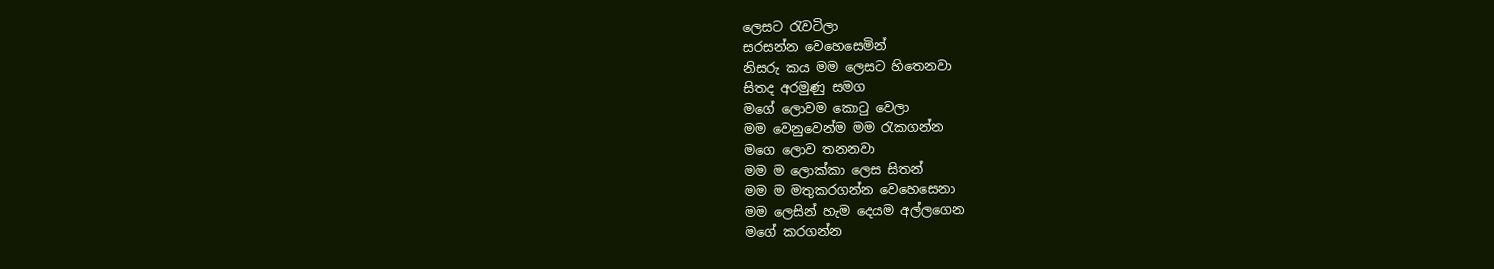ලෙසට ‍රැවටිලා
සරසන්න වෙහෙසෙමින්
නිසරු කය මම ලෙසට හිතෙනවා
සිතද අරමුණු සමග
මගේ ලොවම කො‍ටු වෙලා
මම වෙනුවෙන්ම මම ‍රැකගන්න
මගෙ ලොව තනනවා
මම ම ලොක්කා ලෙස සිතන්
මම ම මතුකරගන්න වෙහෙසෙනා
මම ලෙසින් හැම දෙයම අල්ලගෙන
මගේ කරගන්න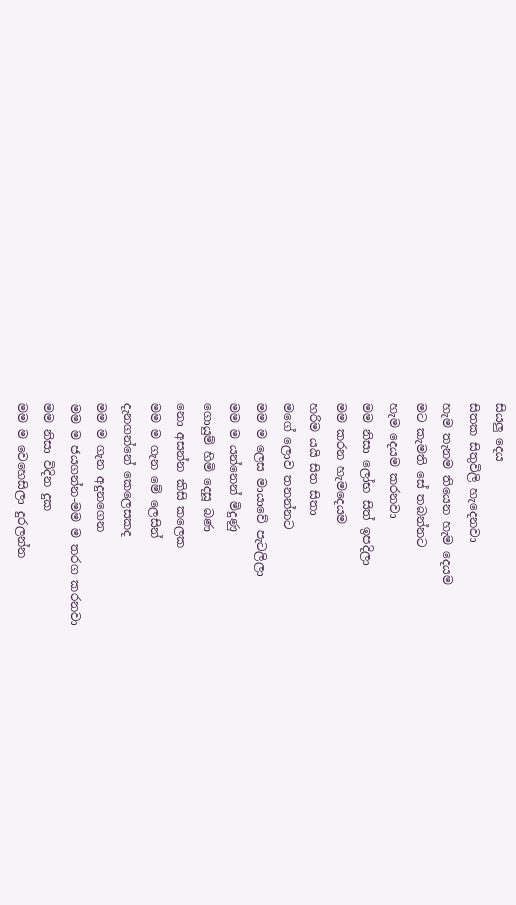සියලු දෙය
සිතක සිතුවිලි හැදෙනවා
හැම තැනම තියෙන හැම දෙයම
මට කැමති සේ තබන්නට
හැම දෙයම කරනවා
මම නිසා ලෝභ සිත් ඉපදිලා
මම කරන හැමදෙයම
හරිම යයි සිත සිතා
මගේ ලොව තනන්නට
මම ම ලෙස මායාවේ පැටලිලා
මම ම යන්නෙන් මිදුණු
ගොයුම් හිමි දෙසූ බණ
නො අසන්න කිසි කලෙක
මම ම ගැන මේ ලෙසින්
දැනගන්නේ කෙලෙසකද
මම ම ගැන අදුනගෙන
මම ම ජයගන්න-මම ම තරග කරනවා
මම නිසා විදින දුක
මම ම වෙහෙසිලා දුරලන්න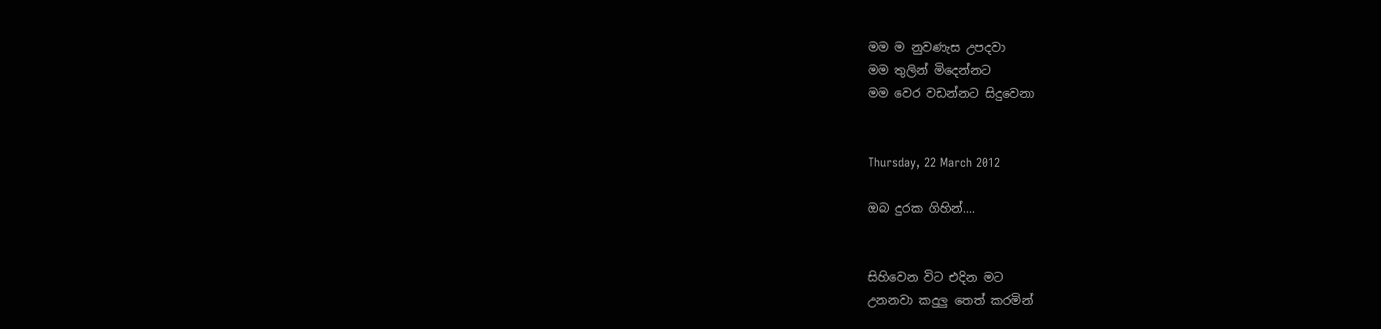මම ම නුවණැස උපදවා
මම තුලින් මිදෙන්නට
මම වෙර වඩන්නට සිදුවෙනා


Thursday, 22 March 2012

ඔබ දුරක ගිහින්....


සිහිවෙන විට එදින මට
උනනවා කදුලු තෙත් කරමින්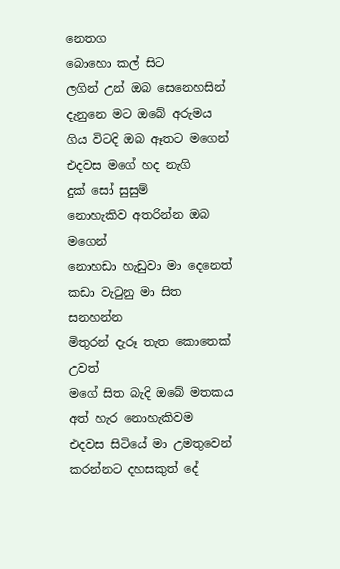නෙතග
බොහො කල් සිට
ලගින් උන් ඔබ සෙනෙහසින්
දැනුනෙ මට ඔබේ අරුමය
ගිය විටදි ඔබ ඈතට මගෙන්
එදවස මගේ හද නැගි
දුක් සෝ සුසුම්
නොහැකිව අතරින්න ඔබ මගෙන්
නොහඩා හැඩුවා මා දෙනෙත්
කඩා වැ‍ටුනු මා සිත
සනහන්න
මිතුරන් දැරූ තැත කොතෙක් උවත්
මගේ සිත බැදි ඔබේ මතකය
අත් හැර නොහැකිවම
එදවස සිටියේ මා උමතුවෙන්
කරන්නට දහසකුත් දේ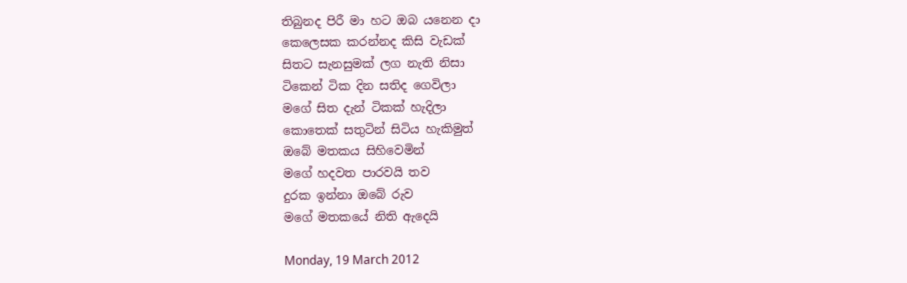තිබුනද පිරී මා හට ඔබ යනෙන දා
කෙලෙසක කරන්නද කිසි වැඩක්
සිතට සැනසුමක් ලග නැති නිසා
ටිකෙන් ටික දින සතිද ගෙවිලා
මගේ සිත දැන් ටිකක් හැදිලා
කොතෙක් සතුටින් සිටිය හැකිමුත්
ඔබේ මතකය සිහිවෙමින්
මගේ හදවත පාරවයි තව
දුරක ඉන්නා ඔබේ රුව
මගේ මතකයේ නිති ඇදෙයි

Monday, 19 March 2012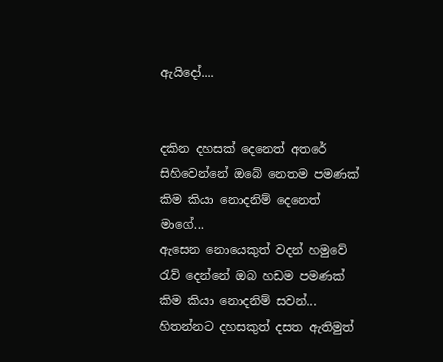ඇයිදෝ....


දකින දහසක් දෙනෙත් අතරේ
සිහිවෙන්නේ ඔබේ නෙතම පමණක්
කිම කියා නොදනිම් දෙනෙත් මාගේ...
ඇසෙන නොයෙකුත් වදන් හමුවේ
රැව් දෙන්නේ ඔබ හඩම පමණක්
කිම කියා නොදනිම් සවන්...
හිතන්නට දහසකුත් දසත ඇතිමුත්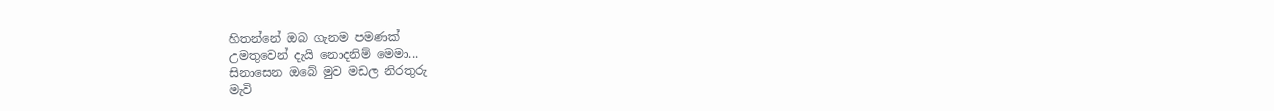හිතන්නේ ඔබ ගැනම පමණක්
උමතුවෙන් දැයි නොදනිම් මෙමා...
සිනාසෙන ඔබේ මුව මඩල නිරතුරු
මැවි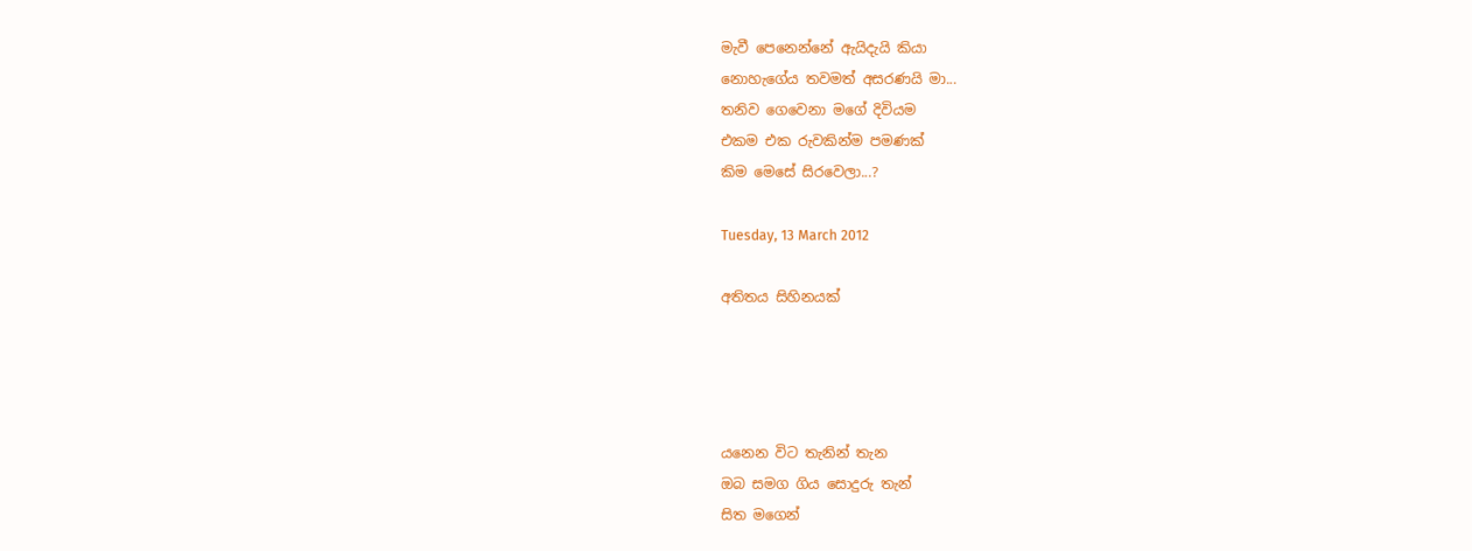මැවී පෙනෙන්නේ ඇයිදැයි කියා
නොහැගේය තවමත් අසරණයි මා...
තනිව ගෙවෙනා මගේ දිවියම
එකම එක රුවකින්ම පමණක්
කිම මෙසේ සිරවෙලා...?

Tuesday, 13 March 2012

අතිතය සිහිනයක්




යනෙන විට තැනින් තැන
ඔබ සමග ගිය සොදුරු තැන්
සිත මගෙන්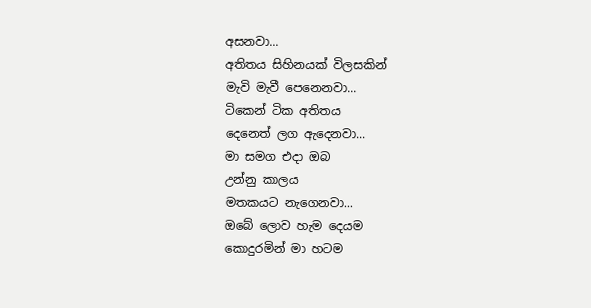අසනවා...
අතිතය සිහිනයක් විලසකින්
මැවි මැවී පෙනෙනවා...
ටිකෙන් ටික අතිතය
දෙනෙත් ලග ඇදෙනවා...
මා සමග එදා ඔබ
උන්නු කාලය
මතකයට නැගෙනවා...
ඔබේ ලොව හැම දෙයම
කොදුරමින් මා හටම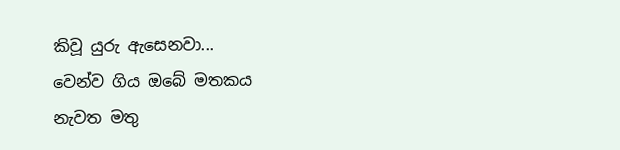කිවූ යුරු ඇසෙනවා...
වෙන්ව ගිය ඔබේ මතකය
නැවත මතු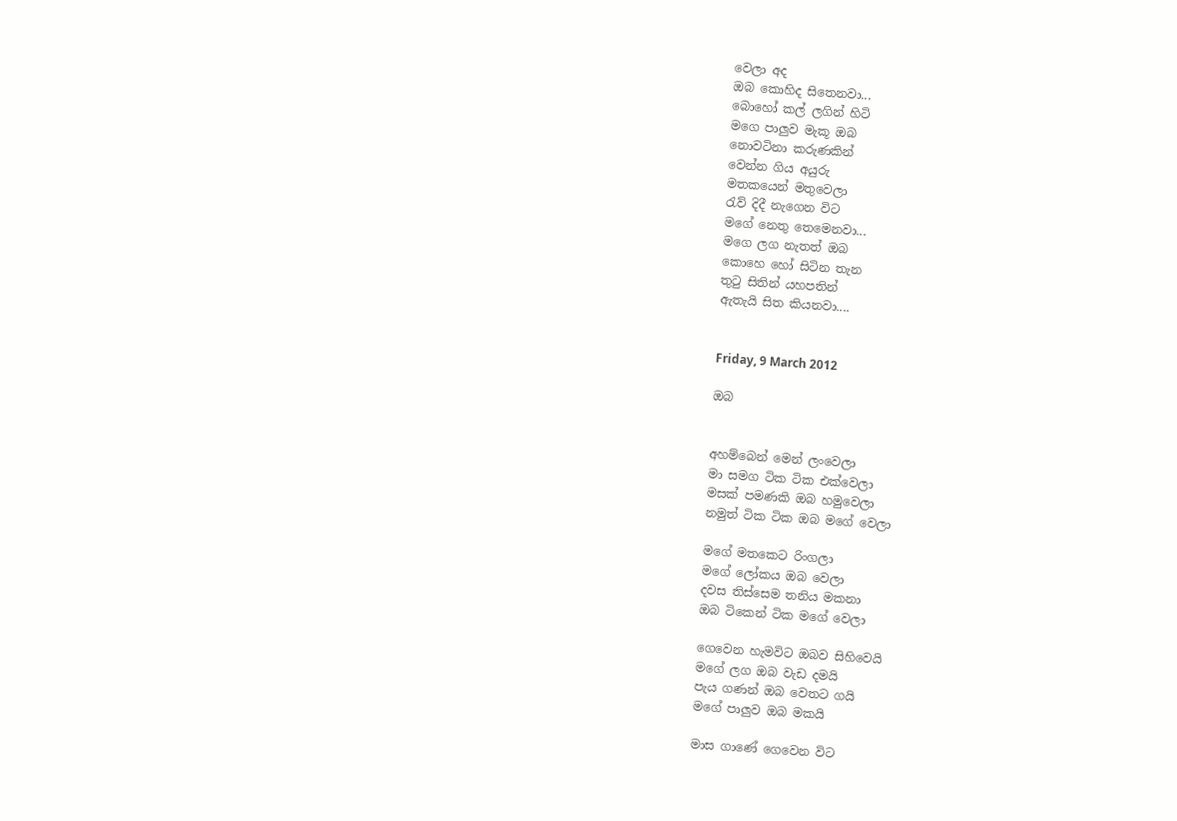වෙලා අද
ඔබ කොහිද සිතෙනවා...
බොහෝ කල් ලගින් හිටි
මගෙ පාලුව මැකූ ඔබ
නොවටිනා කරුණකින්
වෙන්න ගිය අයුරු
මතකයෙන් මතුවෙලා
රැව් දිදී නැගෙන විට
මගේ නෙතු තෙමෙනවා...
මගෙ ලග නැතත් ඔබ
කොහෙ හෝ සිටින තැන
තු‍ටු සිතින් යහපතින්
ඇතැයි සිත කියනවා....


Friday, 9 March 2012

ඔබ


අහම්බෙන් මෙන් ලංවෙලා
මා සමග ටික ටික එක්වෙලා
මසක් පමණකි ඔබ හමුවෙලා
නමුත් ටික ටික ඔබ මගේ වෙලා

මගේ මතකෙට රිංගලා
මගේ ලෝකය ඔබ වෙලා
දවස තිස්සෙම තනිය මකනා
ඔබ ටිකෙන් ටික මගේ වෙලා

ගෙවෙන හැමවිට ඔබව සිහිවෙයි
මගේ ලග ඔබ වැඩ දමයි
පැය ගණන් ඔබ වෙතට ගයි
මගේ පාලුව ඔබ මකයි

මාස ගාණේ ගෙවෙන විට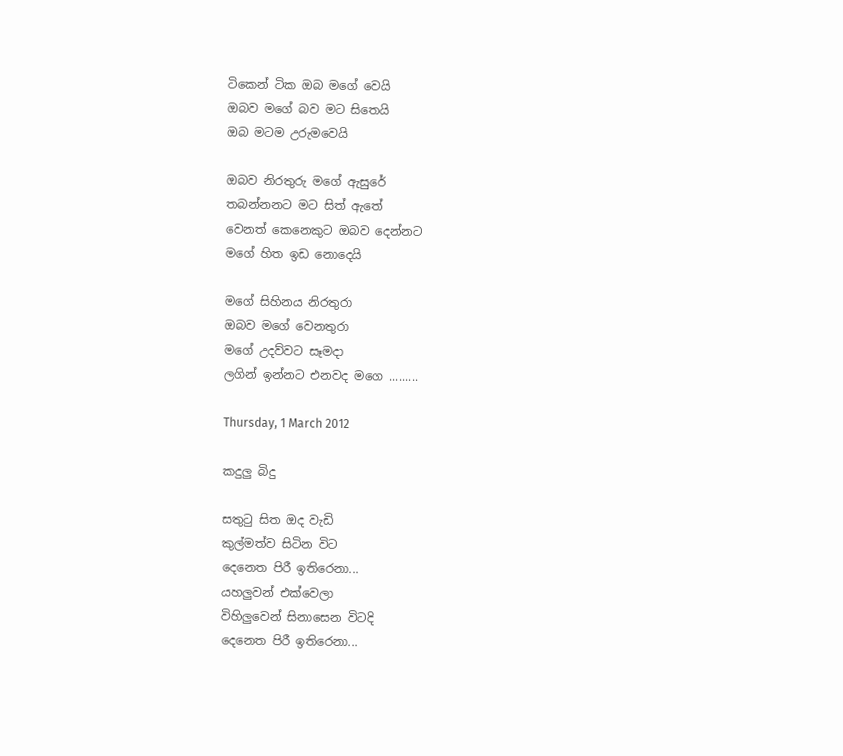ටිකෙන් ටික ඔබ මගේ වෙයි
ඔබව මගේ බව මට සිතෙයි
ඔබ මටම උරුමවෙයි

ඔබව නිරතුරු මගේ ඇසුරේ
තබන්නනට මට සිත් ඇතේ
වෙනත් කෙනෙකුට ඔබව දෙන්නට
මගේ හිත ඉඩ නොදෙයි

මගේ සිහිනය නිරතුරා
ඔබව මගේ වෙනතුරා
මගේ උදව්වට සෑමදා
ලගින් ඉන්නට එනවද මගෙ .........

Thursday, 1 March 2012

කදුලු බිදු

සතු‍ටු සිත ඔද වැඩි
කුල්මත්ව සිටින විට
දෙනෙත පිරී ඉතිරෙනා...
යහලුවන් එක්වෙලා
විහිලුවෙන් සිනාසෙන විටදි
දෙනෙත පිරී ඉතිරෙනා...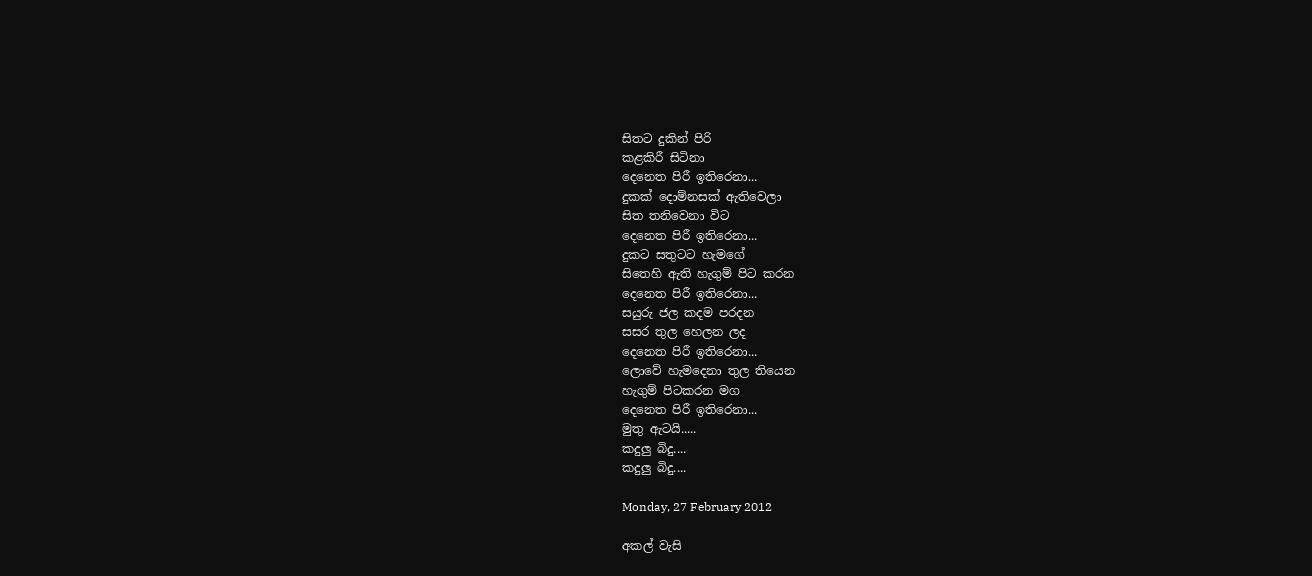සිතට දුකින් පිරි
කළකිරී සිටිනා
දෙනෙත පිරී ඉතිරෙනා...
දුකක් දොම්නසක් ඇතිවෙලා
සිත තනිවෙනා විට
දෙනෙත පිරී ඉතිරෙනා...
දුකට සතුටට හැමගේ
සිතෙහි ඇති හැගුම් පිට කරන
දෙනෙත පිරී ඉතිරෙනා...
සයුරු ජල කදම පරදන
සසර තුල හෙලන ලද
දෙනෙත පිරී ඉතිරෙනා...
ලොවේ හැමදෙනා තුල තියෙන
හැගුම් පිටකරන මග
දෙනෙත පිරී ඉතිරෙනා...
මුතු ඇටයි.....
කදුලු බිදු....
කදුලු බිදු....

Monday, 27 February 2012

අකල් වැසි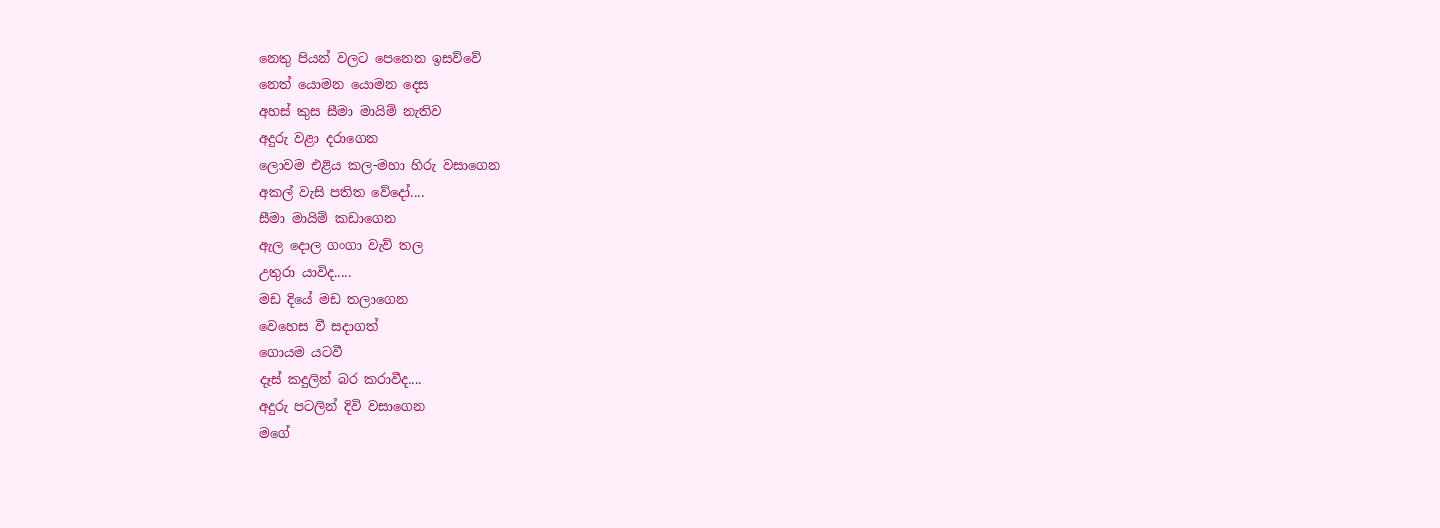නෙතු පියන් වලට පෙනෙන ඉසව්වේ
නෙත් යොමන යොමන දෙස
අහස් කුස සීමා මායිම් නැතිව
අදුරු වළා දරාගෙන
ලොවම එළිය කල-මහා හිරු වසාගෙන
අකල් වැසි පතිත වේදෝ....
සීමා මායිම් කඩාගෙන
ඇල දොල ගංගා වැව් තල
උතුරා යාවිද.....
මඩ දියේ මඩ තලාගෙන
වෙහෙස වී සදාගත්
ගොයම යටවී
දෑස් කදුලින් බර කරාවීද....
අදුරු පටලින් දිවි වසාගෙන
මගේ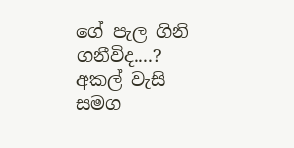ගේ පැල ගිනි ගනීවිද....?
අකල් වැසි සමග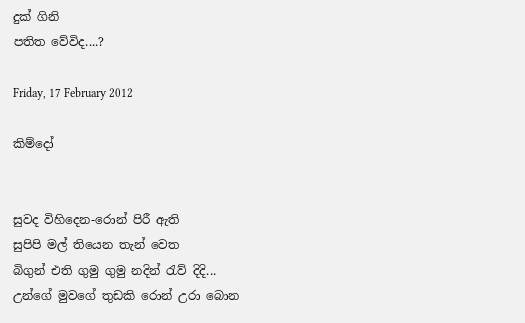දුක් ගිනි
පතිත වේවිද....?

Friday, 17 February 2012

කිම්දෝ


සුවද විහිදෙන-රොන් පිරී ඇති
සුපිපි මල් තියෙන තැන් වෙත
බිගුන් එති ගුමු ගුමු නදින් ‍රැව් දිදි...
උන්ගේ මුවගේ තුඩකි රොන් උරා බොන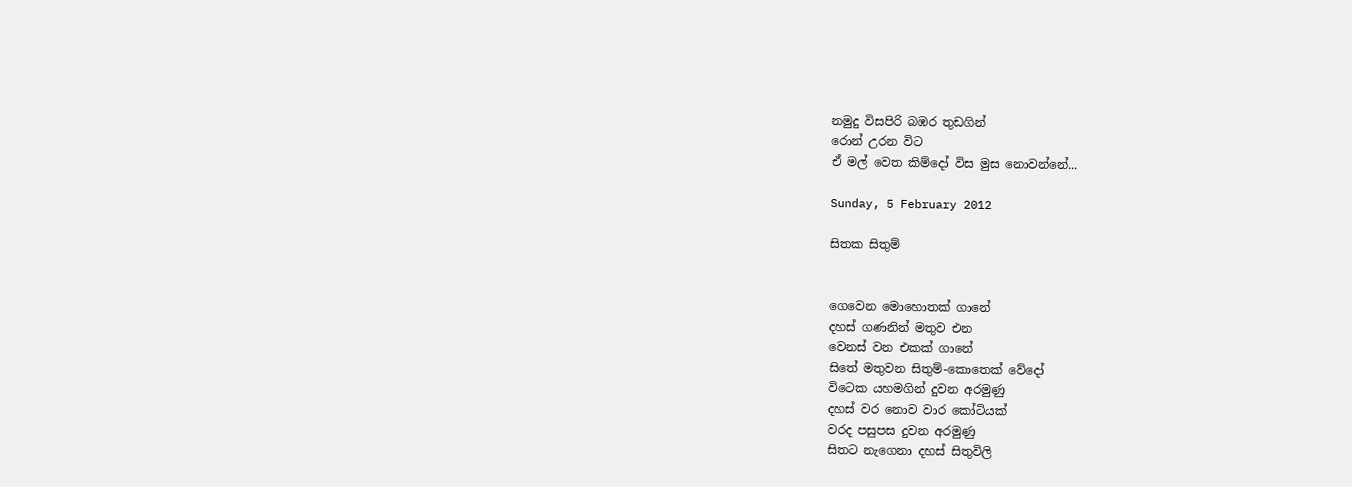නමුදු විසපිරි බඹර තුඩගින්
රොන් උරන විට
ඒ මල් වෙත කිම්දෝ විස මුස නොවන්නේ...

Sunday, 5 February 2012

සිතක සිතුම්


ගෙවෙන මොහොතක් ගානේ
දහස් ගණනින් මතුව එන
වෙනස් වන එකක් ගානේ
සිතේ මතුවන සිතුම්-කොතෙක් වේදෝ
විටෙක යහමගින් දුවන අරමුණු
දහස් වර නොව වාර කෝටියක්
වරද පසුපස දුවන අරමුණු
සිතට නැගෙනා දහස් සිතුවිලි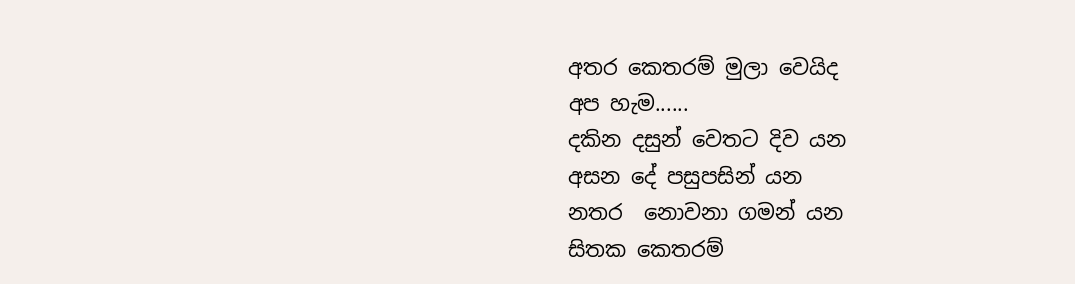අතර කෙතරම් මුලා වෙයිද
අප හැම......
දකින දසුන් වෙතට දිව යන
අසන දේ පසුපසින් යන
නතර  නොවනා ගමන් යන
සිතක කෙතරම්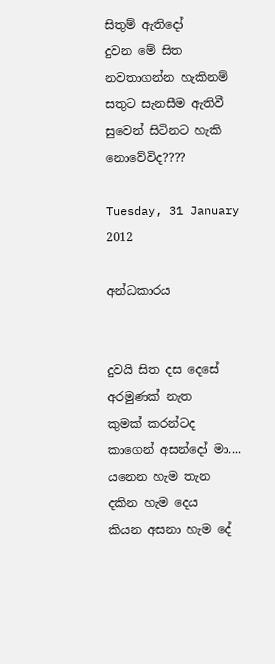සිතුම් ඇතිදෝ
දුවන මේ සිත
නවතාගන්න හැකිනම්
සතුට සැනසීම ඇතිවී
සුවෙන් සිටිනට හැකි නොවේවිද????

Tuesday, 31 January 2012

අන්ධකාරය


දුවයි සිත දස දෙසේ
අරමුණක් නැත
කුමක් කරන්ටද
කාගෙන් අසන්දෝ මා....
යනෙන හැම තැන
දකින හැම දෙය
කියන අසනා හැම දේ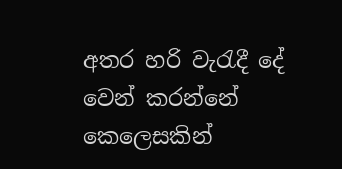අතර හරි වැ‍රැදී දේ
වෙන් කරන්නේ කෙලෙසකින්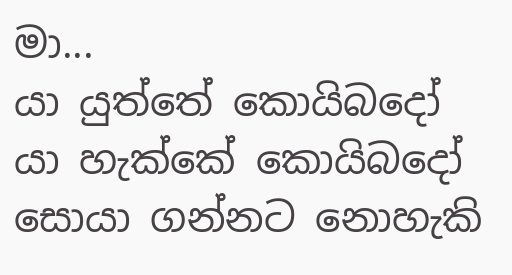මා...
යා යුත්තේ කොයිබදෝ
යා හැක්කේ කොයිබදෝ
සොයා ගන්නට නොහැකි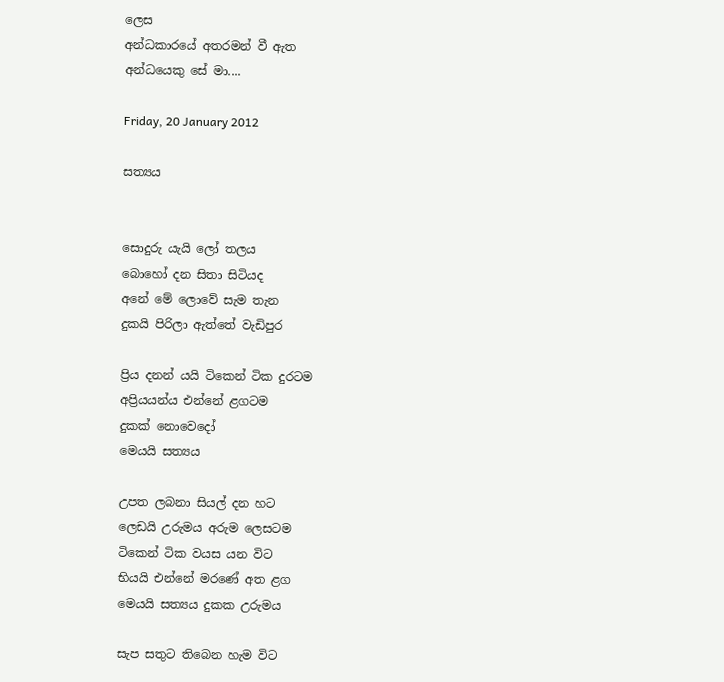ලෙස
අන්ධකාරයේ අතරමන් වී ඇත
අන්ධයෙකු සේ මා....

Friday, 20 January 2012

සත්‍යය


සොදුරු යැයි ලෝ තලය
බොහෝ දන සිතා සිටියද
අනේ මේ ලොවේ සැම තැන
දුකයි පිරිලා ඇත්තේ වැඩිපුර

ප්‍රිය දනන් යයි ටිකෙන් ටික දුරටම
අප්‍රියයන්ය එන්නේ ළගටම
දුකක් නොවෙදෝ
මෙයයි සත්‍යය

උපත ලබනා සියල් දන හට
ලෙඩයි උරුමය අරුම ලෙසටම
ටිකෙන් ටික වයස යන විට
භියයි එන්නේ මරණේ අත ළග
මෙයයි සත්‍යය දුකක උරුමය

සැප සතුට තිබෙන හැම විට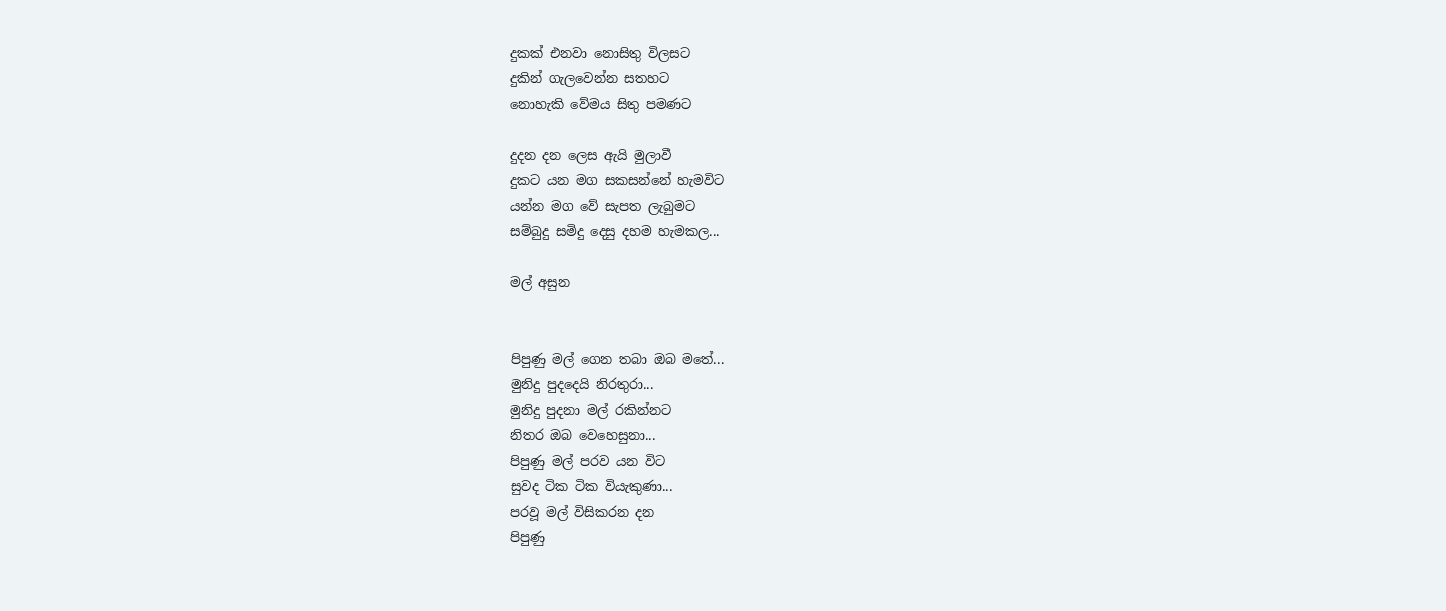දුකක් එනවා නොසිතු විලසට
දුකින් ගැලවෙන්න සතහට
නොහැකි වේමය සිතු පමණට

දුදන දන ලෙස ඇයි මුලාවී
දුකට යන මග සකසන්නේ හැමවිට
යන්න මග වේ සැපත ලැබුමට
සම්බුදු සමිදු දෙසු දහම හැමකල...

මල් අසුන


පිපුණු මල් ගෙන තබා ඔබ මතේ...
මුනිදු පුදදෙයි නිරතුරා...
මුනිදු පුදනා මල් රකින්නට
නිතර ඔබ වෙහෙසුනා...
පිපුණු මල් පරව යන විට
සුවද ටික ටික වියැකුණා...
පරවූ මල් විසිකරන දන
පිපුණු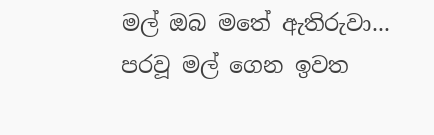මල් ඔබ මතේ ඇතිරුවා...
පරවූ මල් ගෙන ඉවත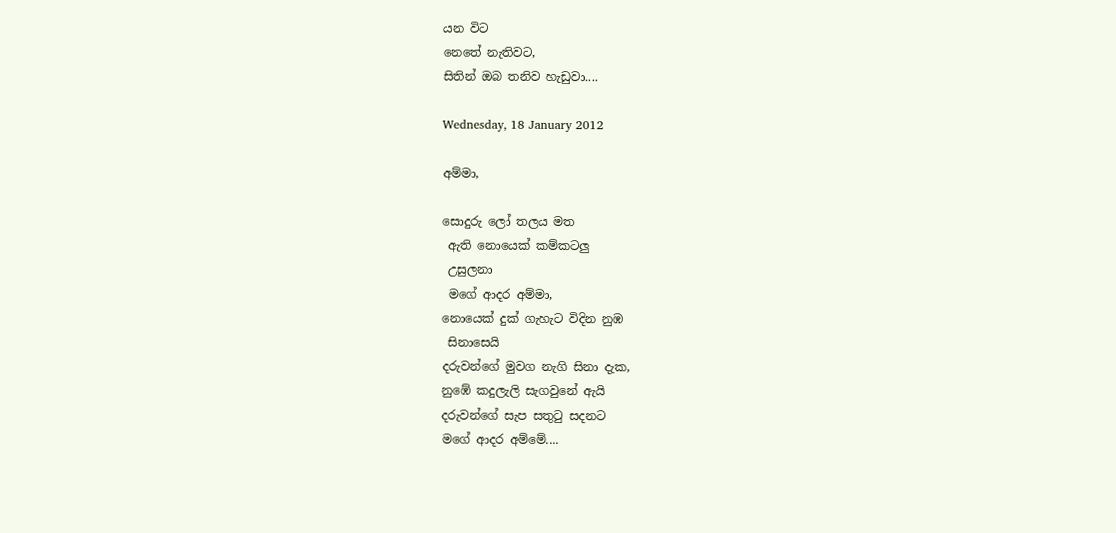යන විට
නෙතේ නැතිවට,
සිතින් ඔබ තනිව හැඩුවා....

Wednesday, 18 January 2012

අම්මා,

සොදුරු ලෝ තලය මත
 ඇති නොයෙක් කම්කටලු
 උසුලනා
 මගේ ආදර අම්මා,
නොයෙක් දුක් ගැහැට විදින නුඹ
 සිනාසෙයි
දරුවන්ගේ මුවග නැගි සිනා දැක,
නුඹේ කදුලැලි සැගවුනේ ඇයි
දරුවන්ගේ සැප සතු‍ටු සදනට
මගේ ආදර අම්මේ....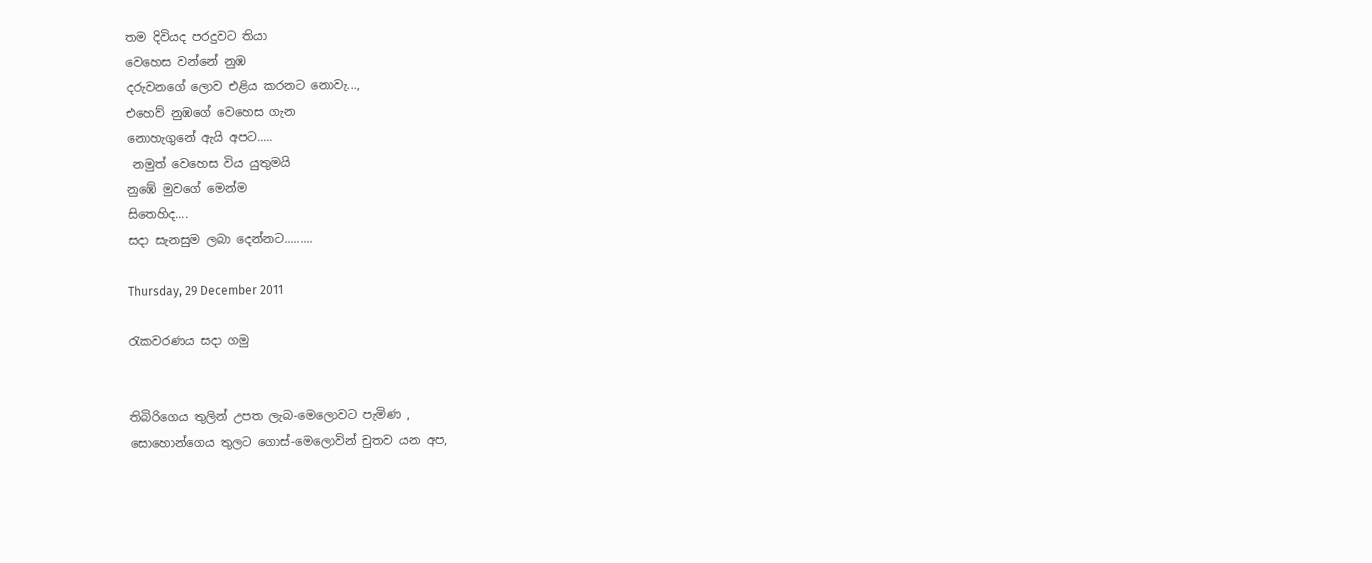තම දිවියද පරදුවට තියා
වෙහෙස වන්නේ නුඹ
දරුවනගේ ලොව එළිය කරනට නොවැ...,
එහෙව් නුඹගේ වෙහෙස ගැන
නොහැගුනේ ඇයි අපට.....
 නමුත් වෙහෙස විය යුතුමයි
නුඹේ මුවගේ මෙන්ම
සිතෙහිද....
සදා සැනසුම ලබා දෙන්නට.........

Thursday, 29 December 2011

රැකවරණය සදා ගමු


තිබිරිගෙය තුලින් උපත ලැබ-මෙලොවට පැමිණ ,
සොහොන්ගෙය තුලට ගොස්-මෙලොවින් චුතව යන අප,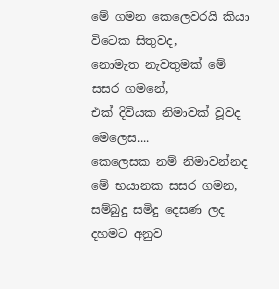මේ ගමන කෙලෙවරයි කියා විටෙක සිතුවද,
නොමැත නැවතුමක් මේ සසර ගමනේ,
එක් දිවියක නිමාවක් වූවද මෙලෙස....
කෙලෙසක නම් නිමාවන්නද
මේ භයානක සසර ගමන,
සම්බුදු සමිදු දෙසණ ලද
දහමට අනුව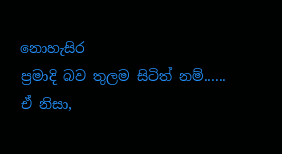නොහැසිර
ප්‍රමාදි බව තුලම සිටිත් නම්......
ඒ නිසා,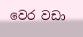වෙර වඩා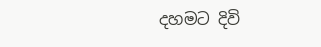දහමට දිවි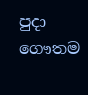පුදා
ගෞතම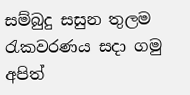සම්බුදු සසුන තුලම
රැකවරණය සදා ගමු අපිත්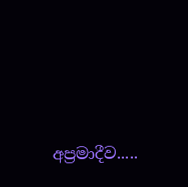අප්‍රමාදීව.....